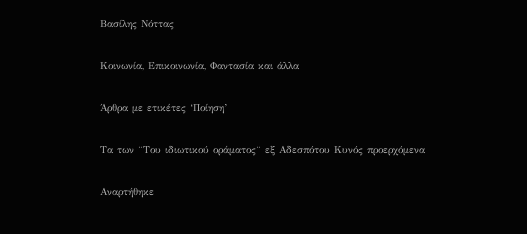Βασίλης Νόττας

Κοινωνία, Επικοινωνία, Φαντασία και άλλα

Άρθρα με ετικέτες ‘Ποίηση’

Τα των ¨Του ιδιωτικού οράματος¨ εξ Αδεσπότου Κυνός προερχόμενα

Αναρτήθηκε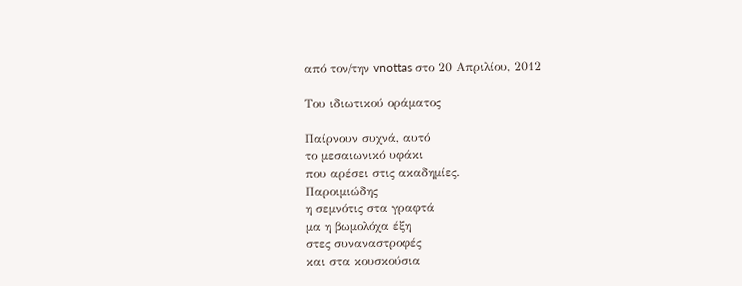από τον/την vnottas στο 20 Απριλίου, 2012

Του ιδιωτικού οράματος

Παίρνουν συχνά, αυτό
το μεσαιωνικό υφάκι
που αρέσει στις ακαδημίες.
Παροιμιώδης
η σεμνότις στα γραφτά
μα η βωμολόχα έξη
στες συναναστροφές
και στα κουσκούσια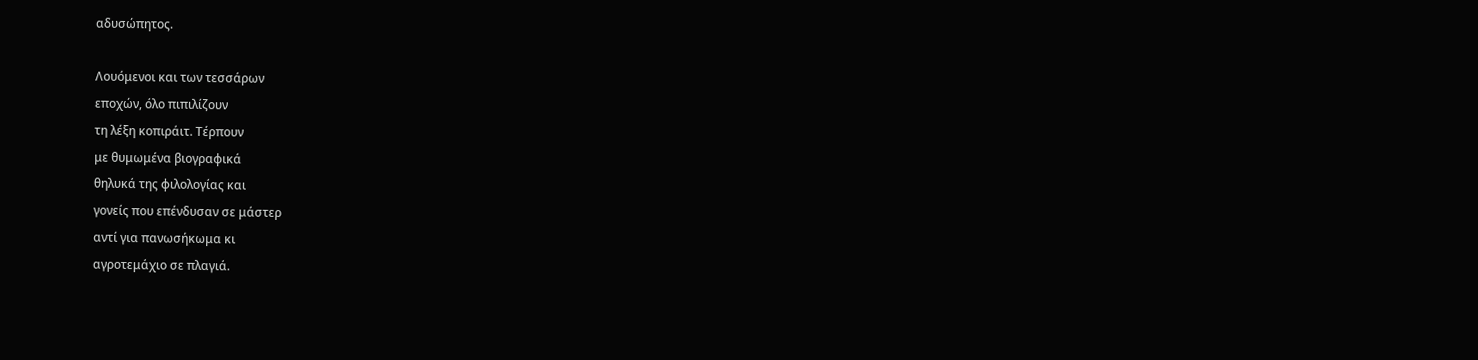αδυσώπητος.

Λουόμενοι και των τεσσάρων
εποχών, όλο πιπιλίζουν
τη λέξη κοπιράιτ. Τέρπουν
με θυμωμένα βιογραφικά
θηλυκά της φιλολογίας και
γονείς που επένδυσαν σε μάστερ
αντί για πανωσήκωμα κι
αγροτεμάχιο σε πλαγιά.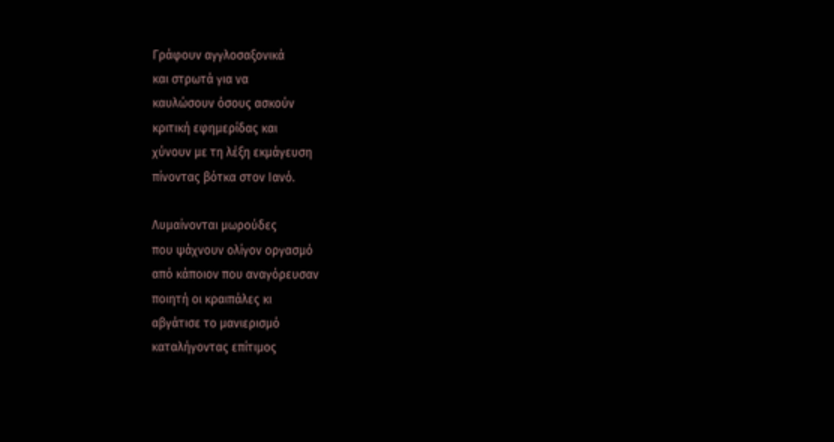Γράφουν αγγλοσαξονικά
και στρωτά για να
καυλώσουν όσους ασκούν
κριτική εφημερίδας και
χύνουν με τη λέξη εκμάγευση
πίνοντας βότκα στον Ιανό.

Λυμαίνονται μωρούδες
που ψάχνουν ολίγον οργασμό
από κάποιον που αναγόρευσαν
ποιητή οι κραιπάλες κι
αβγάτισε το μανιερισμό
καταλήγοντας επίτιμος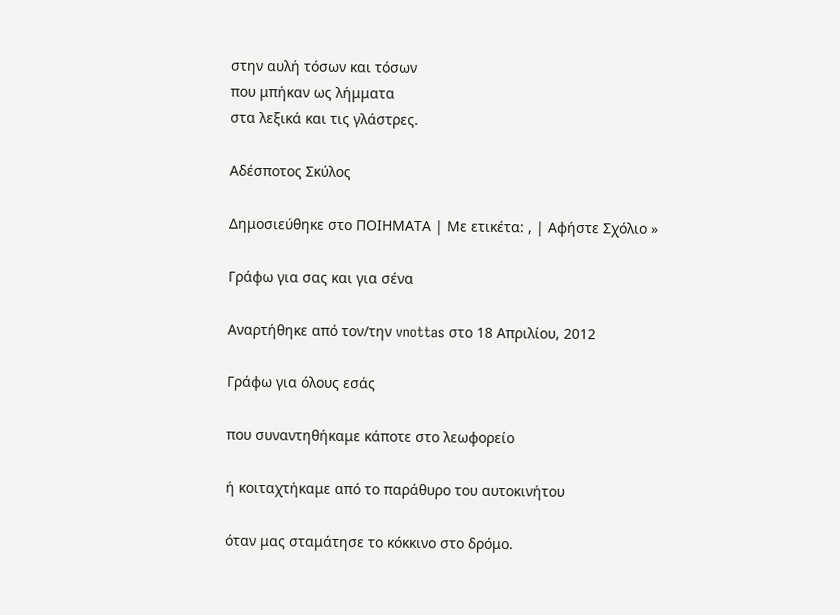στην αυλή τόσων και τόσων
που μπήκαν ως λήμματα
στα λεξικά και τις γλάστρες.

Αδέσποτος Σκύλος

Δημοσιεύθηκε στο ΠΟΙΗΜΑΤΑ | Με ετικέτα: , | Αφήστε Σχόλιο »

Γράφω για σας και για σένα

Αναρτήθηκε από τον/την vnottas στο 18 Απριλίου, 2012

Γράφω για όλους εσάς

που συναντηθήκαμε κάποτε στο λεωφορείο

ή κοιταχτήκαμε από το παράθυρο του αυτοκινήτου

όταν μας σταμάτησε το κόκκινο στο δρόμο.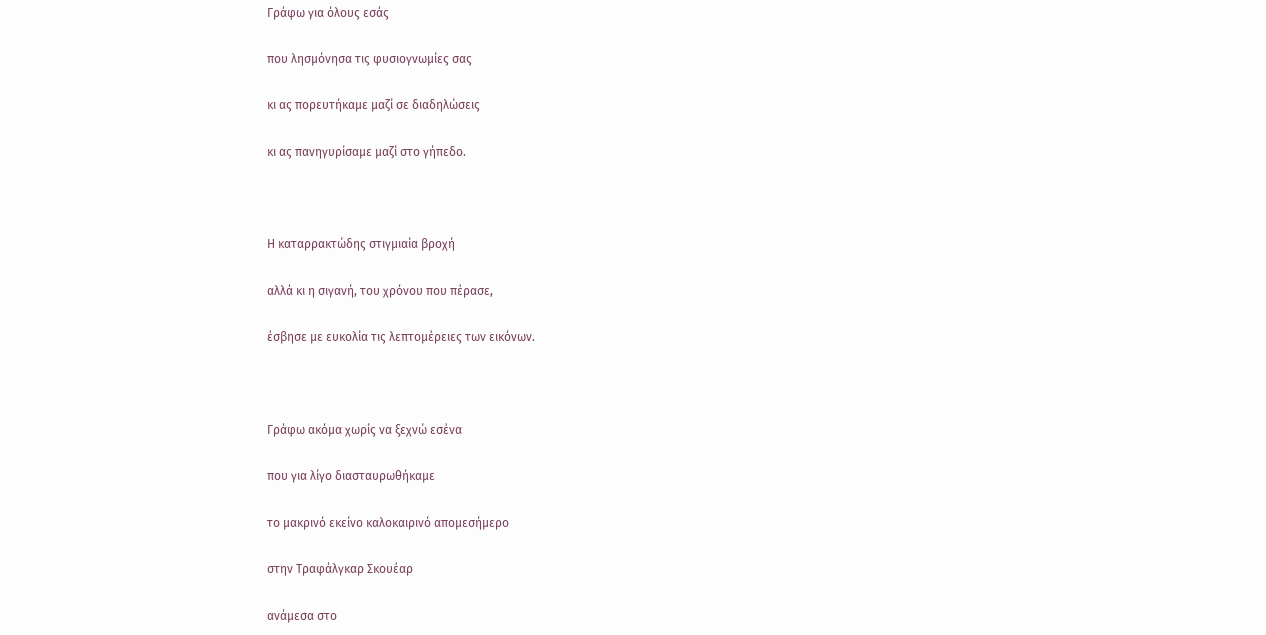Γράφω για όλους εσάς

που λησμόνησα τις φυσιογνωμίες σας

κι ας πορευτήκαμε μαζί σε διαδηλώσεις

κι ας πανηγυρίσαμε μαζί στο γήπεδο.



Η καταρρακτώδης στιγμιαία βροχή

αλλά κι η σιγανή, του χρόνου που πέρασε,

έσβησε με ευκολία τις λεπτομέρειες των εικόνων.



Γράφω ακόμα χωρίς να ξεχνώ εσένα

που για λίγο διασταυρωθήκαμε

το μακρινό εκείνο καλοκαιρινό απομεσήμερο

στην Τραφάλγκαρ Σκουέαρ

ανάμεσα στο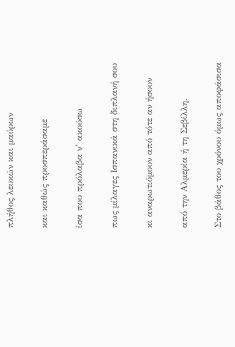πλήθος λευκών και μαύρων

και καθώς προσπεράσαμε

ίσα που πρόλαβα ν’ ακούσω

πως μίλαγες Ισπανικά στη διπλανή σου

κι αναρωτιόμουν από τότε αν ήσουν

από την Αλμερία ή τη Σεβίλλη.

Στο βάθος του χρόνου όμως αποφάσισα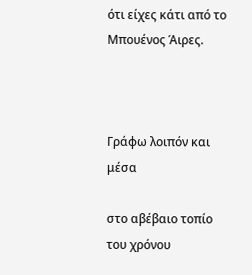ότι είχες κάτι από το Μπουένος Άιρες.



Γράφω λοιπόν και μέσα

στο αβέβαιο τοπίο του χρόνου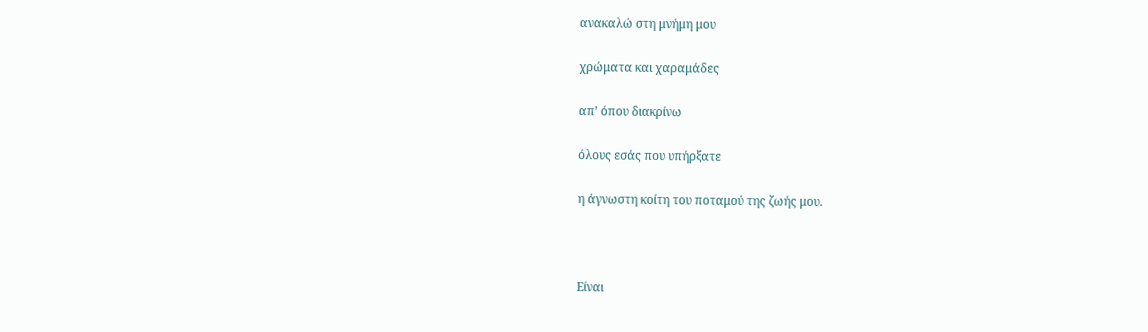ανακαλώ στη μνήμη μου

χρώματα και χαραμάδες

απ’ όπου διακρίνω

όλους εσάς που υπήρξατε

η άγνωστη κοίτη του ποταμού της ζωής μου.



Είναι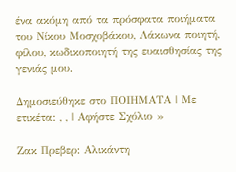ένα ακόμη από τα πρόσφατα ποιήματα του Νίκου Μοσχοβάκου, Λάκωνα ποιητή, φίλου, κωδικοποιητή της ευαισθησίας της γενιάς μου.

Δημοσιεύθηκε στο ΠΟΙΗΜΑΤΑ | Με ετικέτα: , , | Αφήστε Σχόλιο »

Ζακ Πρεβερ: Αλικάντη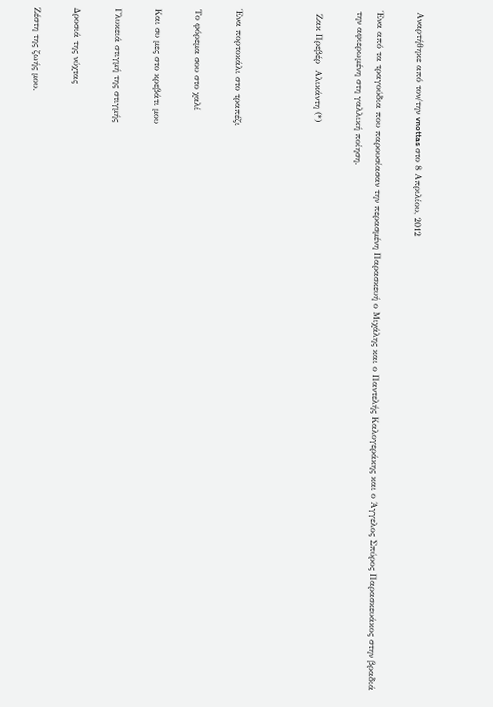Αναρτήθηκε από τον/την vnottas στο 8 Απριλίου, 2012

Ένα από τα τραγούδια που παρουσίασαν την περασμένη Παρασκευή ο Μιχάλης και ο Παντελής Καλογεράκης και ο Άγγελος Σπύρος Παρασκευάκος στην βραδιά την αφιερωμένη στη γαλλική ποίηση.

 Ζακ Πρεβέρ  Αλικάντη (*)



Ένα πορτοκάλι στο τραπέζι

Το φόρεμα σου στο χαλί

Και συ μες στο κρεβάτι μου

Γλυκειά στιγμή της στιγμής

Δροσιά της νύχτας

Ζέστη της ζωής μου.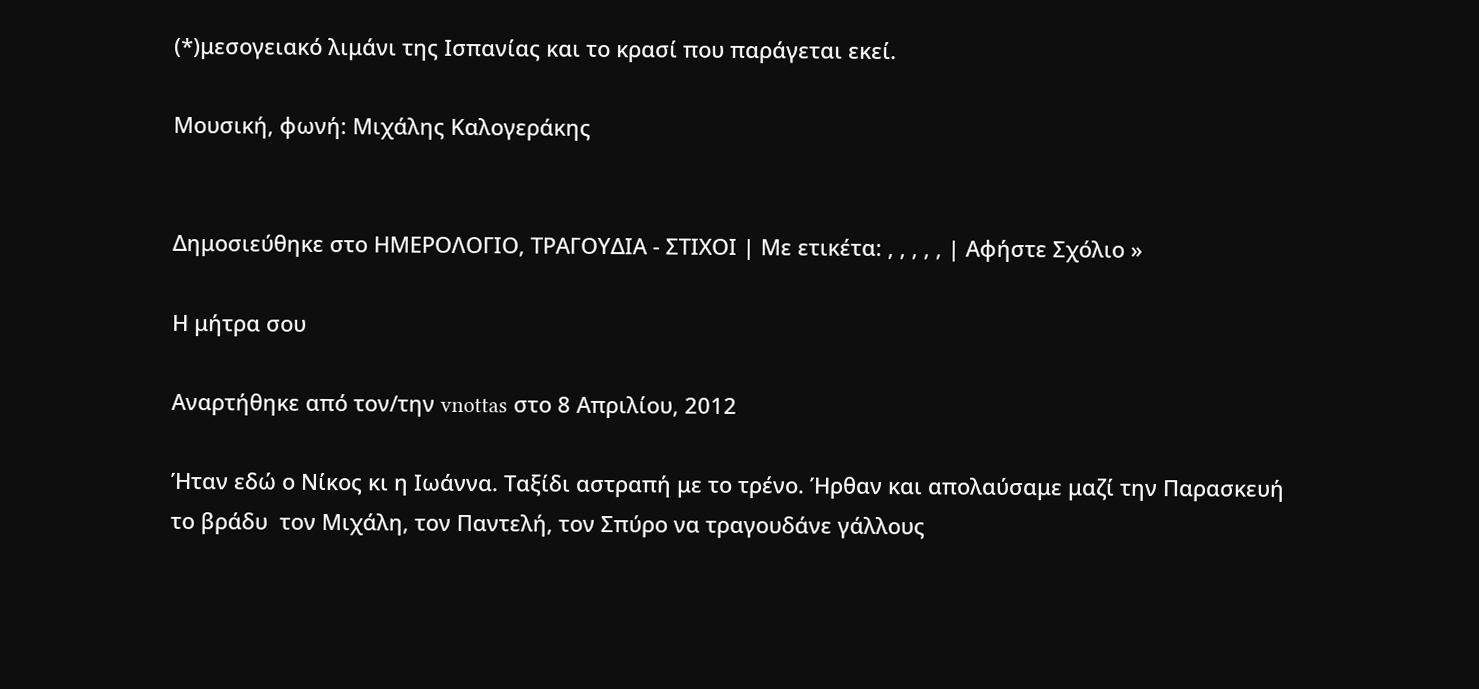(*)μεσογειακό λιμάνι της Ισπανίας και το κρασί που παράγεται εκεί.

Μουσική, φωνή: Μιχάλης Καλογεράκης


Δημοσιεύθηκε στο ΗΜΕΡΟΛΟΓΙΟ, ΤΡΑΓΟΥΔΙΑ - ΣΤΙΧΟΙ | Με ετικέτα: , , , , , | Αφήστε Σχόλιο »

Η μήτρα σου

Αναρτήθηκε από τον/την vnottas στο 8 Απριλίου, 2012

Ήταν εδώ ο Νίκος κι η Ιωάννα. Ταξίδι αστραπή με το τρένο. Ήρθαν και απολαύσαμε μαζί την Παρασκευή το βράδυ  τον Μιχάλη, τον Παντελή, τον Σπύρο να τραγουδάνε γάλλους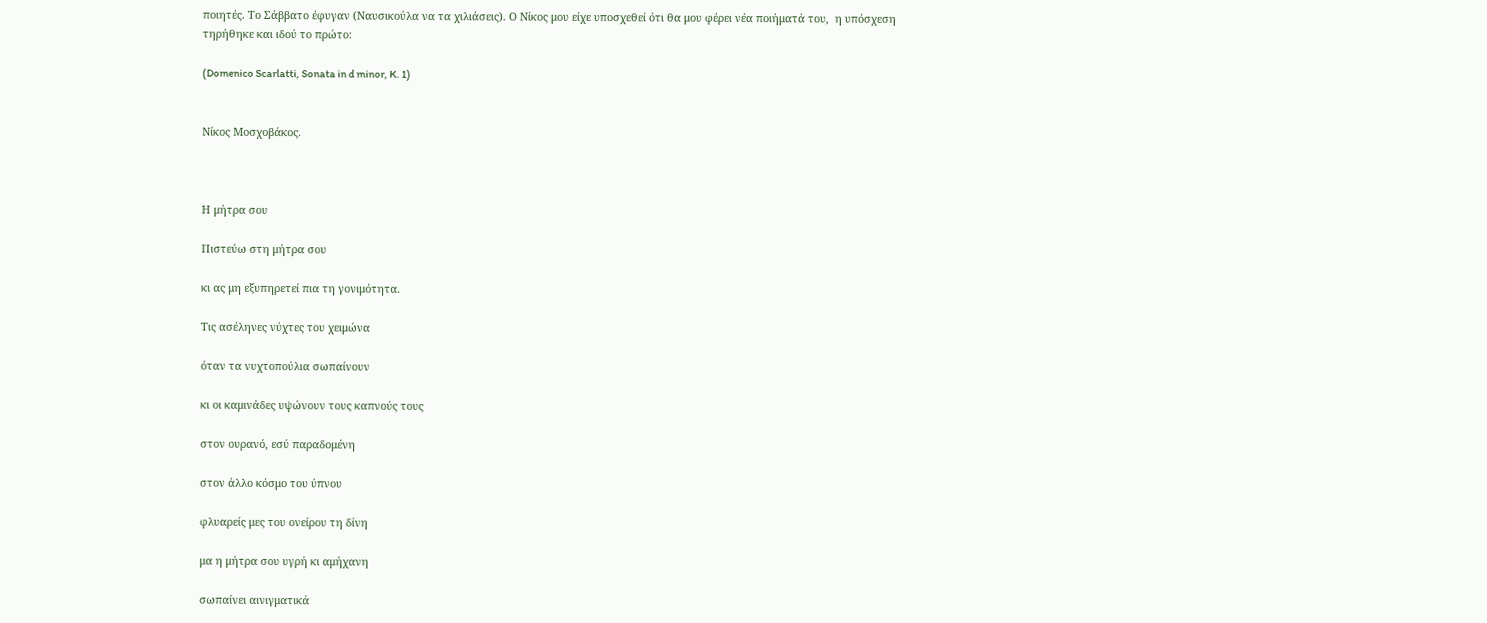ποιητές. Το Σάββατο έφυγαν (Ναυσικούλα να τα χιλιάσεις). Ο Νίκος μου είχε υποσχεθεί ότι θα μου φέρει νέα ποιήματά του,  η υπόσχεση τηρήθηκε και ιδού το πρώτο:

(Domenico Scarlatti, Sonata in d minor, K. 1)


Νίκος Μοσχοβάκος.



Η μήτρα σου

Πιστεύω στη μήτρα σου

κι ας μη εξυπηρετεί πια τη γονιμότητα.

Τις ασέληνες νύχτες του χειμώνα

όταν τα νυχτοπούλια σωπαίνουν

κι οι καμινάδες υψώνουν τους καπνούς τους

στον ουρανό, εσύ παραδομένη

στον άλλο κόσμο του ύπνου

φλυαρείς μες του ονείρου τη δίνη

μα η μήτρα σου υγρή κι αμήχανη

σωπαίνει αινιγματικά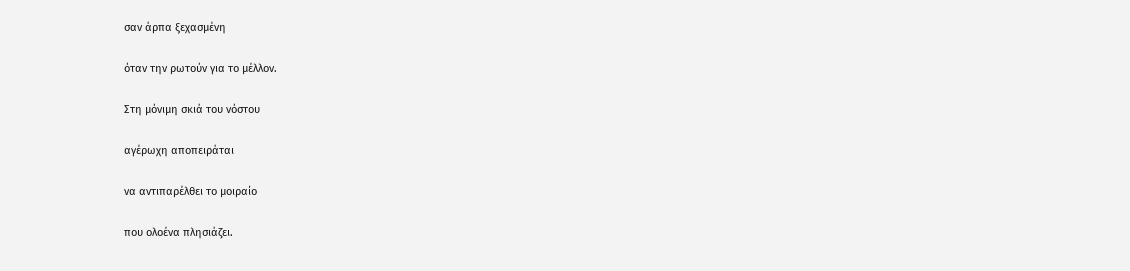σαν άρπα ξεχασμένη

όταν την ρωτούν για το μέλλον.

Στη μόνιμη σκιά του νόστου

αγέρωχη αποπειράται

να αντιπαρέλθει το μοιραίο

που ολοένα πλησιάζει.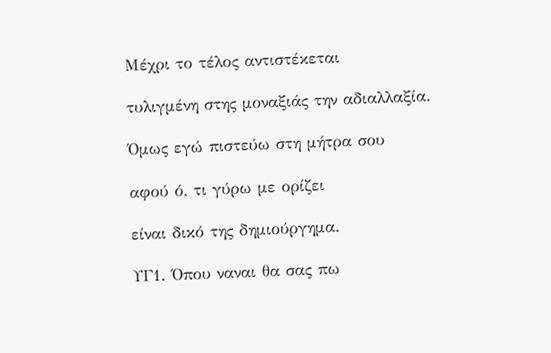Μέχρι το τέλος αντιστέκεται

τυλιγμένη στης μοναξιάς την αδιαλλαξία.

Όμως εγώ πιστεύω στη μήτρα σου

αφού ό, τι γύρω με ορίζει

είναι δικό της δημιούργημα.

ΥΓ1. Όπου ναναι θα σας πω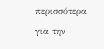περισσότερα για την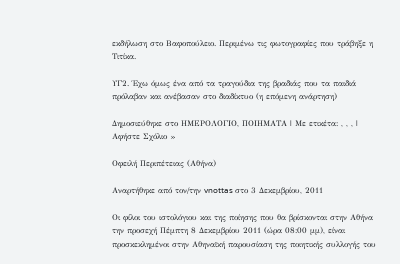εκδήλωση στο Βαφοπούλειο. Περιμένω τις φωτογραφίες που τράβηξε η Τιτίκα.

ΥΓ2. Έχω όμως ένα από τα τραγούδια της βραδιάς που τα παιδιά πρόλαβαν και ανέβασαν στο διαδίκτυο (η επόμενη ανάρτηση)

Δημοσιεύθηκε στο ΗΜΕΡΟΛΟΓΙΟ, ΠΟΙΗΜΑΤΑ | Με ετικέτα: , , , | Αφήστε Σχόλιο »

Οφειλή Περιπέτειας (Αθήνα)

Αναρτήθηκε από τον/την vnottas στο 3 Δεκεμβρίου, 2011

Οι φίλοι του ιστολόγιου και της ποίησης που θα βρίσκονται στην Αθήνα την προσεχή Πέμπτη 8 Δεκεμβρίου 2011 (ώρα 08:00 μμ), είναι προσκεκλημένοι στην Αθηναϊκή παρουσίαση της ποιητικής συλλογής του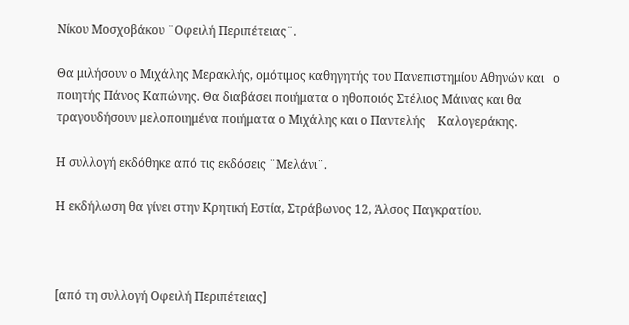Νίκου Μοσχοβάκου ¨Οφειλή Περιπέτειας¨.

Θα μιλήσουν ο Μιχάλης Μερακλής, ομότιμος καθηγητής του Πανεπιστημίου Αθηνών και   ο ποιητής Πάνος Καπώνης. Θα διαβάσει ποιήματα ο ηθοποιός Στέλιος Μάινας και θα τραγουδήσουν μελοποιημένα ποιήματα ο Μιχάλης και ο Παντελής    Καλογεράκης.

Η συλλογή εκδόθηκε από τις εκδόσεις ¨Μελάνι¨.

Η εκδήλωση θα γίνει στην Κρητική Εστία, Στράβωνος 12, Άλσος Παγκρατίου.



[από τη συλλογή Οφειλή Περιπέτειας]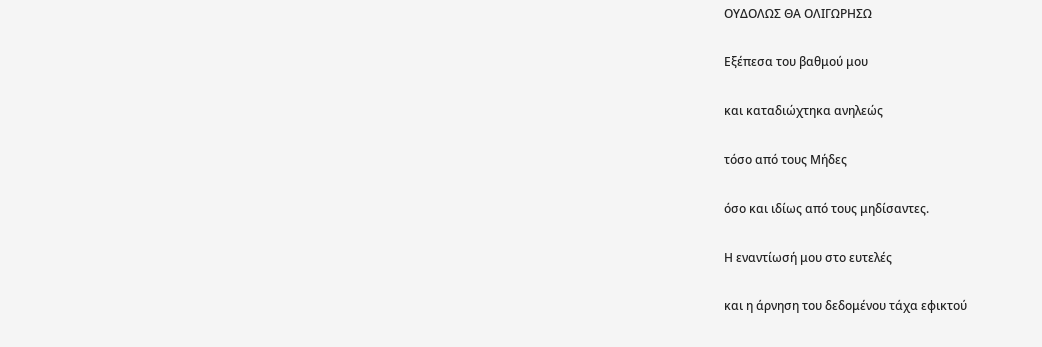ΟΥΔΟΛΩΣ ΘΑ ΟΛΙΓΩΡΗΣΩ

Εξέπεσα του βαθμού μου

και καταδιώχτηκα ανηλεώς

τόσο από τους Μήδες

όσο και ιδίως από τους μηδίσαντες.

Η εναντίωσή μου στο ευτελές

και η άρνηση του δεδομένου τάχα εφικτού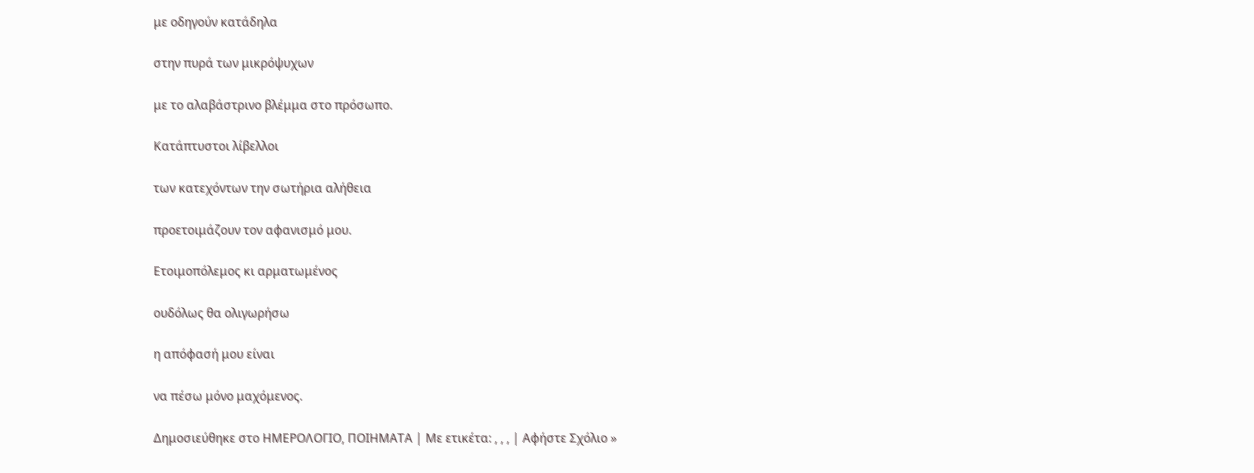με οδηγούν κατάδηλα

στην πυρά των μικρόψυχων

με το αλαβάστρινο βλέμμα στο πρόσωπο.

Κατάπτυστοι λίβελλοι

των κατεχόντων την σωτήρια αλήθεια

προετοιμάζουν τον αφανισμό μου.

Ετοιμοπόλεμος κι αρματωμένος

ουδόλως θα ολιγωρήσω

η απόφασή μου είναι

να πέσω μόνο μαχόμενος.

Δημοσιεύθηκε στο ΗΜΕΡΟΛΟΓΙΟ, ΠΟΙΗΜΑΤΑ | Με ετικέτα: , , , | Αφήστε Σχόλιο »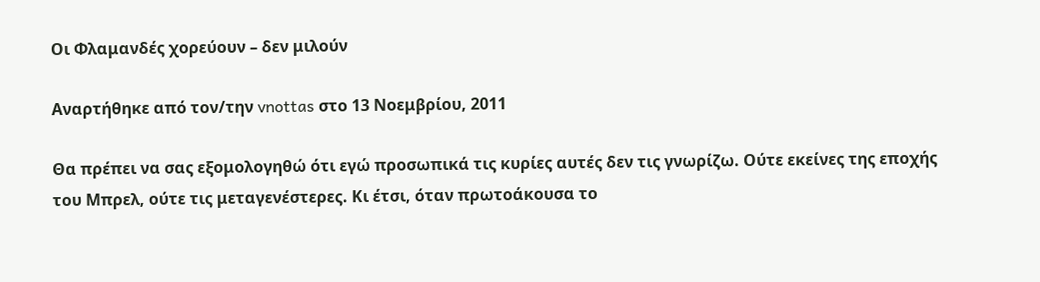Οι Φλαμανδές χορεύουν – δεν μιλούν

Αναρτήθηκε από τον/την vnottas στο 13 Νοεμβρίου, 2011

Θα πρέπει να σας εξομολογηθώ ότι εγώ προσωπικά τις κυρίες αυτές δεν τις γνωρίζω. Ούτε εκείνες της εποχής του Μπρελ, ούτε τις μεταγενέστερες. Κι έτσι, όταν πρωτοάκουσα το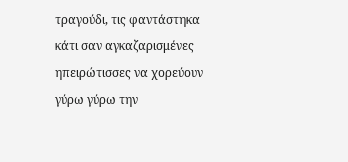τραγούδι, τις φαντάστηκα κάτι σαν αγκαζαρισμένες ηπειρώτισσες να χορεύουν γύρω γύρω την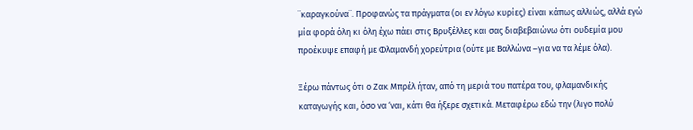¨καραγκούνα¨. Προφανώς τα πράγματα (οι εν λόγω κυρίες) είναι κάπως αλλιώς, αλλά εγώ μία φορά όλη κι όλη έχω πάει στις Βρυξέλλες και σας διαβεβαιώνω ότι ουδεμία μου προέκυψε επαφή με Φλαμανδή χορεύτρια (ούτε με Βαλλώνα –για να τα λέμε όλα).

Ξέρω πάντως ότι ο Ζακ Μπρέλ ήταν, από τη μεριά του πατέρα του, φλαμανδικής καταγωγής και, όσο να ‘ναι, κάτι θα ήξερε σχετικά. Μεταφέρω εδώ την (λιγο πολύ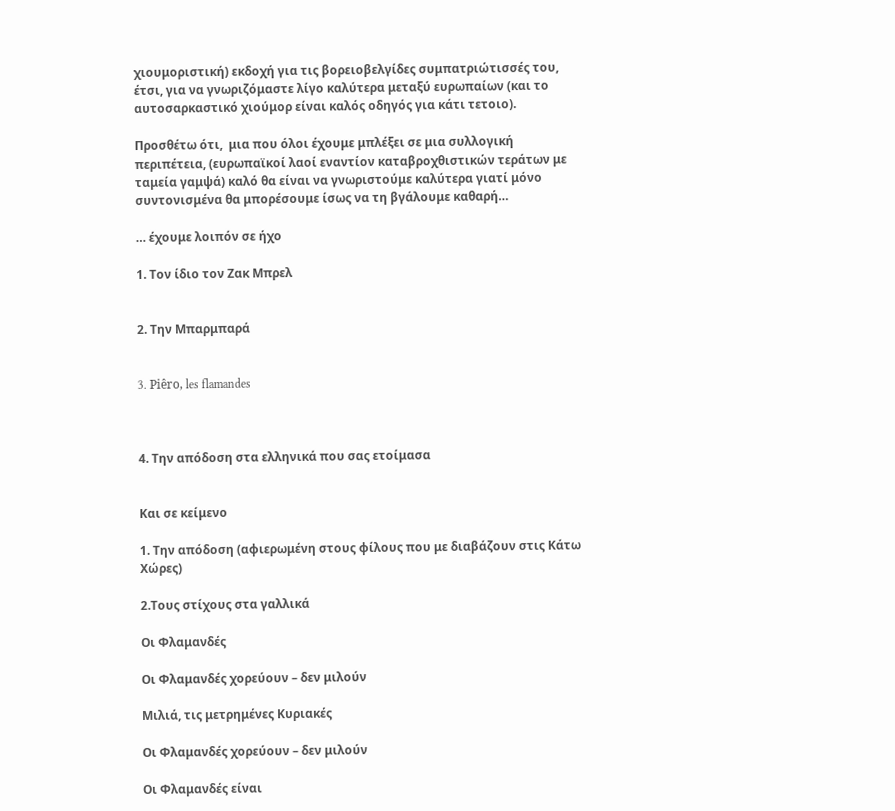χιουμοριστική) εκδοχή για τις βορειοβελγίδες συμπατριώτισσές του,  έτσι, για να γνωριζόμαστε λίγο καλύτερα μεταξύ ευρωπαίων (και το αυτοσαρκαστικό χιούμορ είναι καλός οδηγός για κάτι τετοιο).

Προσθέτω ότι,  μια που όλοι έχουμε μπλέξει σε μια συλλογική περιπέτεια, (ευρωπαϊκοί λαοί εναντίον καταβροχθιστικών τεράτων με ταμεία γαμψά) καλό θα είναι να γνωριστούμε καλύτερα γιατί μόνο συντονισμένα θα μπορέσουμε ίσως να τη βγάλουμε καθαρή…

… έχουμε λοιπόν σε ήχο

1. Τον ίδιο τον Ζακ Μπρελ


2. Την Μπαρμπαρά


3. Piêro, les flamandes



4. Την απόδοση στα ελληνικά που σας ετοίμασα


Και σε κείμενο

1. Την απόδοση (αφιερωμένη στους φίλους που με διαβάζουν στις Κάτω Χώρες)

2.Τους στίχους στα γαλλικά

Οι Φλαμανδές

Οι Φλαμανδές χορεύουν – δεν μιλούν

Μιλιά, τις μετρημένες Κυριακές

Οι Φλαμανδές χορεύουν – δεν μιλούν

Οι Φλαμανδές είναι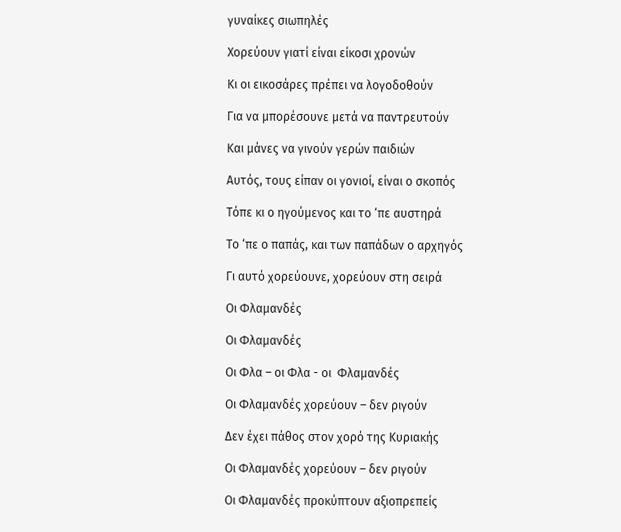γυναίκες σιωπηλές

Χορεύουν γιατί είναι είκοσι χρονών

Κι οι εικοσάρες πρέπει να λογοδοθούν

Για να μπορέσουνε μετά να παντρευτούν

Και μάνες να γινούν γερών παιδιών

Αυτός, τους είπαν οι γονιοί, είναι ο σκοπός

Τόπε κι ο ηγούμενος και το ‘πε αυστηρά

Το ‘πε ο παπάς, και των παπάδων ο αρχηγός

Γι αυτό χορεύουνε, χορεύουν στη σειρά

Οι Φλαμανδές

Οι Φλαμανδές

Οι Φλα – οι Φλα - οι  Φλαμανδές

Οι Φλαμανδές χορεύουν – δεν ριγούν

Δεν έχει πάθος στον χορό της Κυριακής

Οι Φλαμανδές χορεύουν – δεν ριγούν

Οι Φλαμανδές προκύπτουν αξιοπρεπείς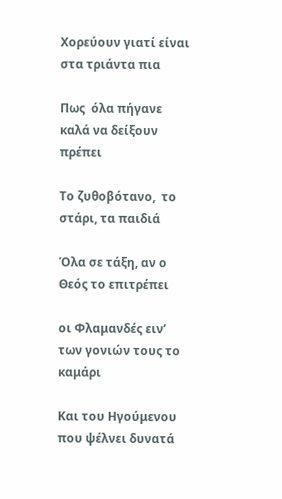Χορεύουν γιατί είναι στα τριάντα πια

Πως  όλα πήγανε καλά να δείξουν πρέπει

Το ζυθοβότανο,  το στάρι, τα παιδιά

Όλα σε τάξη, αν ο Θεός το επιτρέπει

οι Φλαμανδές ειν’  των γονιών τους το καμάρι

Kαι του Ηγούμενου που ψέλνει δυνατά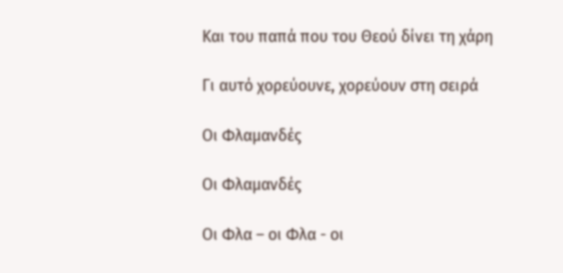Kαι του παπά που του Θεού δίνει τη χάρη

Γι αυτό χορεύουνε, χορεύουν στη σειρά

Οι Φλαμανδές

Οι Φλαμανδές

Οι Φλα – οι Φλα - οι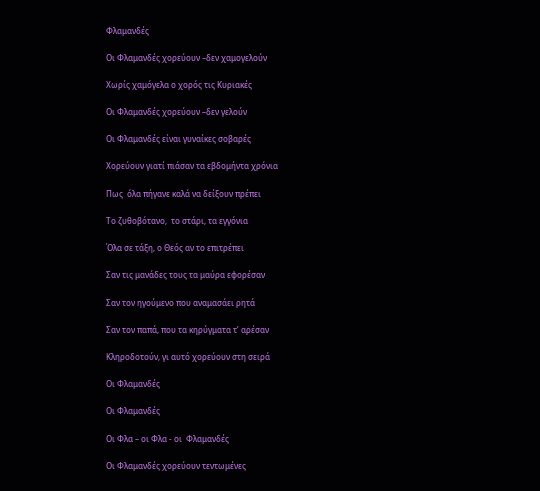Φλαμανδές

Οι Φλαμανδές χορεύουν –δεν χαμογελούν

Χωρίς χαμόγελα ο χορός τις Κυριακές

Οι Φλαμανδές χορεύουν –δεν γελούν

Οι Φλαμανδές είναι γυναίκες σοβαρές

Χορεύουν γιατί πιάσαν τα εβδομήντα χρόνια

Πως  όλα πήγανε καλά να δείξουν πρέπει

Το ζυθοβότανο,  το στάρι, τα εγγόνια

Όλα σε τάξη, ο Θεός αν το επιτρέπει

Σαν τις μανάδες τους τα μαύρα εφορέσαν

Σαν τον ηγούμενο που αναμασάει ρητά

Σαν τον παπά, που τα κηρύγματα τ’ αρέσαν

Κληροδοτούν, γι αυτό χορεύουν στη σειρά

Οι Φλαμανδές

Οι Φλαμανδές

Οι Φλα – οι Φλα - οι  Φλαμανδές

Οι Φλαμανδές χορεύουν τεντωμένες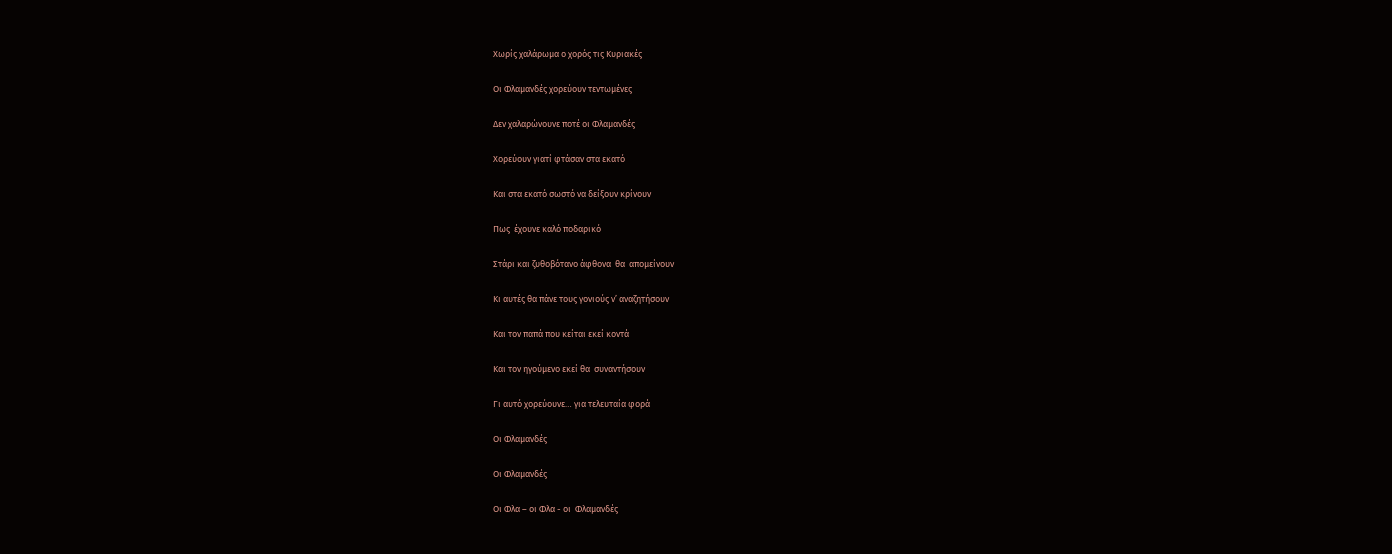Χωρίς χαλάρωμα ο χορός τις Κυριακές

Οι Φλαμανδές χορεύουν τεντωμένες

Δεν χαλαρώνουνε ποτέ οι Φλαμανδές

Χορεύουν γιατί φτάσαν στα εκατό

Και στα εκατό σωστό να δείξουν κρίνουν

Πως  έχουνε καλό ποδαρικό

Στάρι και ζυθοβότανο άφθονα  θα  απομείνουν

Κι αυτές θα πάνε τους γονιούς ν’ αναζητήσουν

Και τον παπά που κείται εκεί κοντά

Και τον ηγούμενο εκεί θα  συναντήσουν

Γι αυτό χορεύουνε… για τελευταία φορά

Οι Φλαμανδές

Οι Φλαμανδές

Οι Φλα – οι Φλα - οι  Φλαμανδές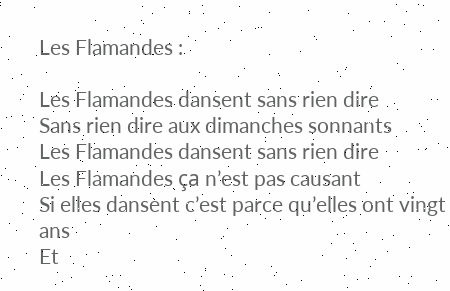Les Flamandes :

Les Flamandes dansent sans rien dire
Sans rien dire aux dimanches sonnants
Les Flamandes dansent sans rien dire
Les Flamandes ça n’est pas causant
Si elles dansent c’est parce qu’elles ont vingt ans
Et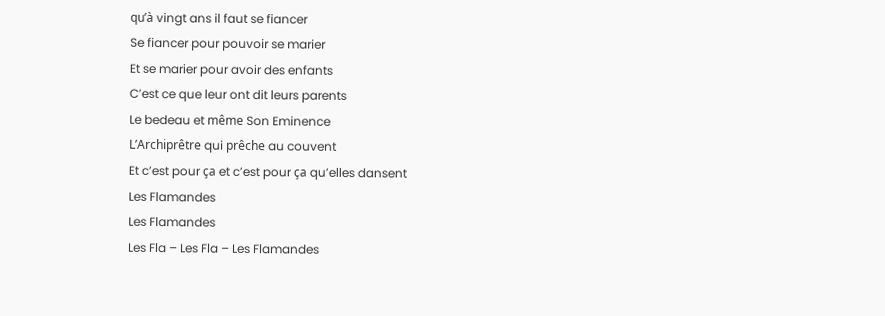qu’à vingt ans il faut se fiancer
Se fiancer pour pouvoir se marier
Et se marier pour avoir des enfants
C’est ce que leur ont dit leurs parents
Le bedeau et même Son Eminence
L’Archiprêtre qui prêche au couvent
Et c’est pour ça et c’est pour ça qu’elles dansent
Les Flamandes
Les Flamandes
Les Fla – Les Fla – Les Flamandes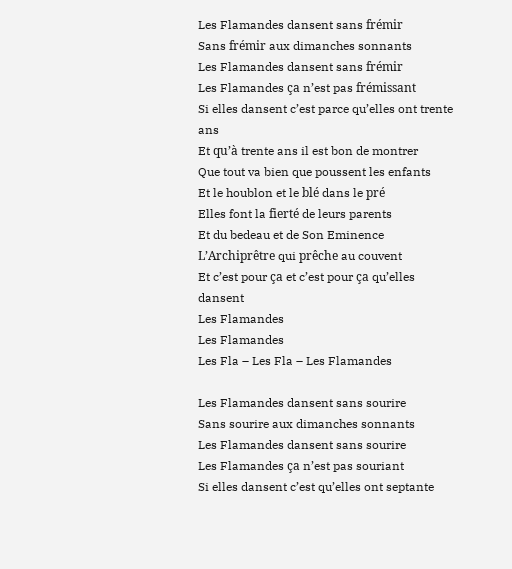Les Flamandes dansent sans frémir
Sans frémir aux dimanches sonnants
Les Flamandes dansent sans frémir
Les Flamandes ça n’est pas frémissant
Si elles dansent c’est parce qu’elles ont trente ans
Et qu’à trente ans il est bon de montrer
Que tout va bien que poussent les enfants
Et le houblon et le blé dans le pré
Elles font la fierté de leurs parents
Et du bedeau et de Son Eminence
L’Archiprêtre qui prêche au couvent
Et c’est pour ça et c’est pour ça qu’elles dansent
Les Flamandes
Les Flamandes
Les Fla – Les Fla – Les Flamandes

Les Flamandes dansent sans sourire
Sans sourire aux dimanches sonnants
Les Flamandes dansent sans sourire
Les Flamandes ça n’est pas souriant
Si elles dansent c’est qu’elles ont septante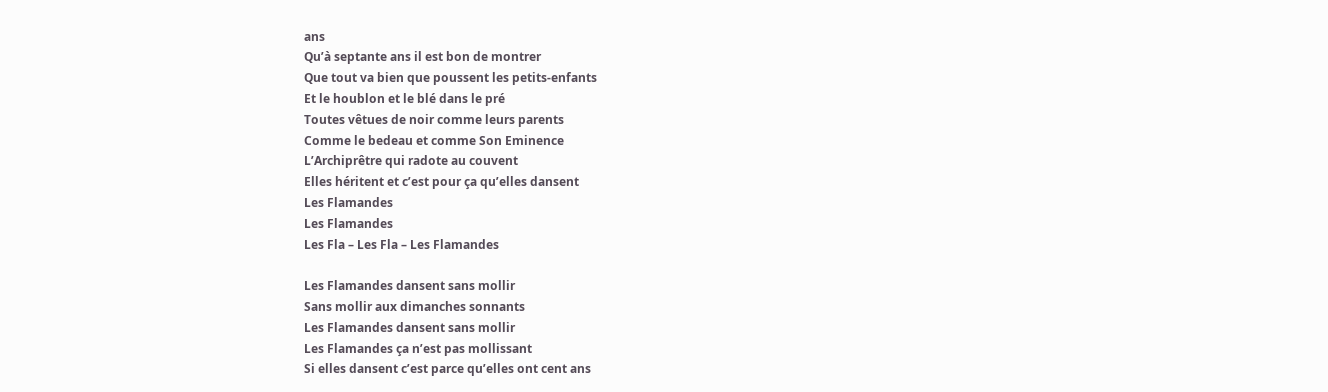ans
Qu’à septante ans il est bon de montrer
Que tout va bien que poussent les petits-enfants
Et le houblon et le blé dans le pré
Toutes vêtues de noir comme leurs parents
Comme le bedeau et comme Son Eminence
L’Archiprêtre qui radote au couvent
Elles héritent et c’est pour ça qu’elles dansent
Les Flamandes
Les Flamandes
Les Fla – Les Fla – Les Flamandes

Les Flamandes dansent sans mollir
Sans mollir aux dimanches sonnants
Les Flamandes dansent sans mollir
Les Flamandes ça n’est pas mollissant
Si elles dansent c’est parce qu’elles ont cent ans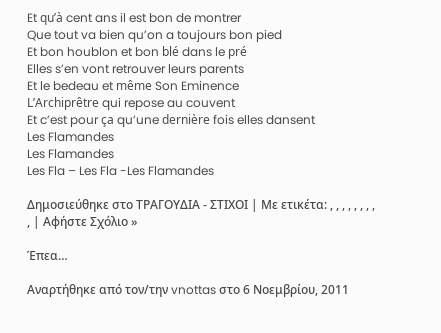Et qu’à cent ans il est bon de montrer
Que tout va bien qu’on a toujours bon pied
Et bon houblon et bon blé dans le pré
Elles s’en vont retrouver leurs parents
Et le bedeau et même Son Eminence
L’Archiprêtre qui repose au couvent
Et c’est pour ça qu’une dernière fois elles dansent
Les Flamandes
Les Flamandes
Les Fla – Les Fla -Les Flamandes

Δημοσιεύθηκε στο ΤΡΑΓΟΥΔΙΑ - ΣΤΙΧΟΙ | Με ετικέτα: , , , , , , , , , | Αφήστε Σχόλιο »

Έπεα…

Αναρτήθηκε από τον/την vnottas στο 6 Νοεμβρίου, 2011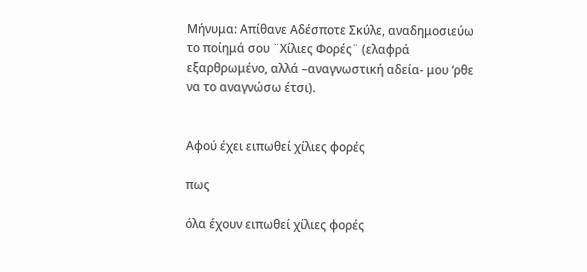Μήνυμα: Απίθανε Αδέσποτε Σκύλε, αναδημοσιεύω το ποίημά σου ¨Χίλιες Φορές¨ (ελαφρά εξαρθρωμένο, αλλά –αναγνωστική αδεία- μου ‘ρθε να το αναγνώσω έτσι).


Αφού έχει ειπωθεί χίλιες φορές

πως

όλα έχουν ειπωθεί χίλιες φορές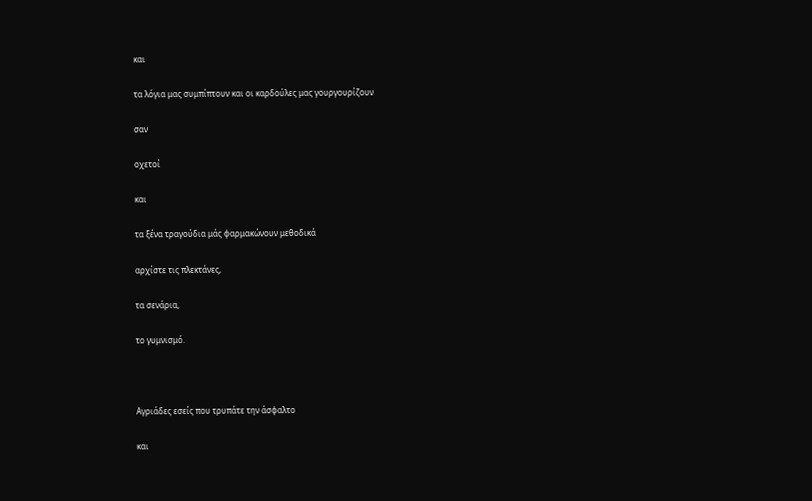και

τα λόγια μας συμπίπτουν και οι καρδούλες μας γουργουρίζουν

σαν

οχετοί

και

τα ξένα τραγούδια μάς φαρμακώνουν μεθοδικά

αρχίστε τις πλεκτάνες,

τα σενάρια,

το γυμνισμό.



Αγριάδες εσείς που τρυπάτε την άσφαλτο

και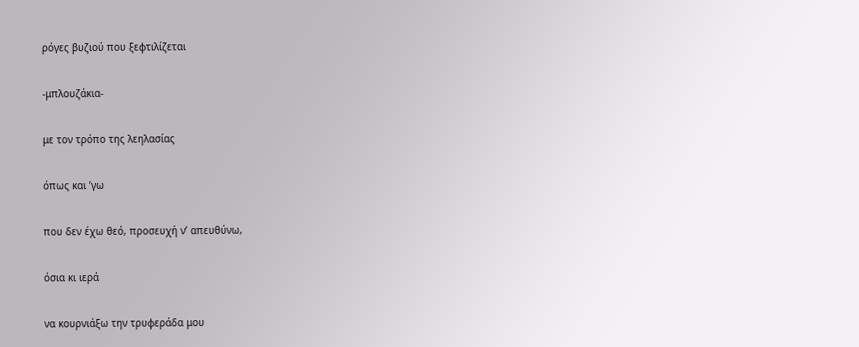ρόγες βυζιού που ξεφτιλίζεται

-μπλουζάκια-

με τον τρόπο της λεηλασίας

όπως και ’γω

που δεν έχω θεό, προσευχή ν’ απευθύνω,

όσια κι ιερά

να κουρνιάξω την τρυφεράδα μου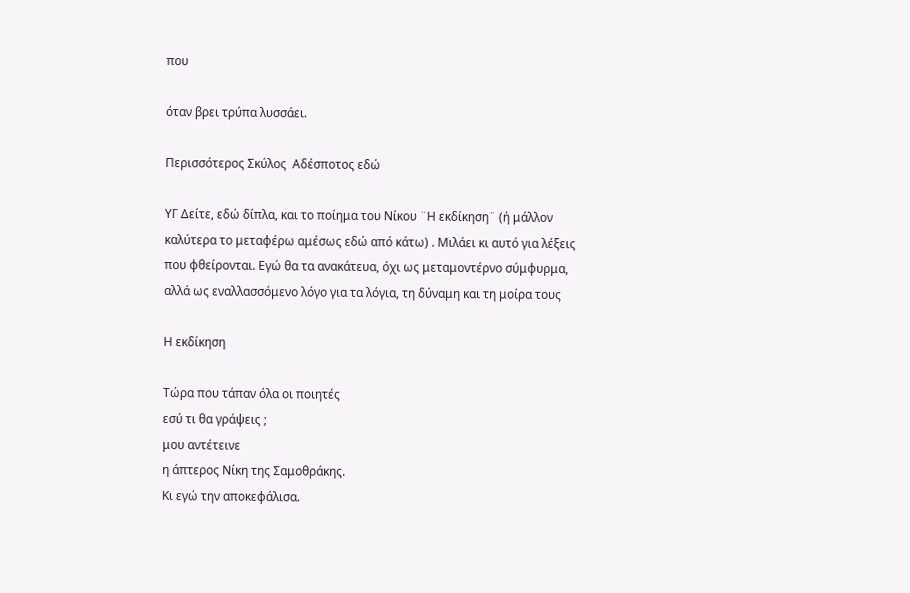που

όταν βρει τρύπα λυσσάει.

Περισσότερος Σκύλος  Αδέσποτος εδώ

ΥΓ Δείτε, εδώ δίπλα, και το ποίημα του Νίκου ¨Η εκδίκηση¨ (ή μάλλον καλύτερα το μεταφέρω αμέσως εδώ από κάτω) . Μιλάει κι αυτό για λέξεις που φθείρονται. Εγώ θα τα ανακάτευα, όχι ως μεταμοντέρνο σύμφυρμα, αλλά ως εναλλασσόμενο λόγο για τα λόγια, τη δύναμη και τη μοίρα τους

Η εκδίκηση

Τώρα που τάπαν όλα οι ποιητές
εσύ τι θα γράψεις ;
μου αντέτεινε
η άπτερος Νίκη της Σαμοθράκης.
Κι εγώ την αποκεφάλισα.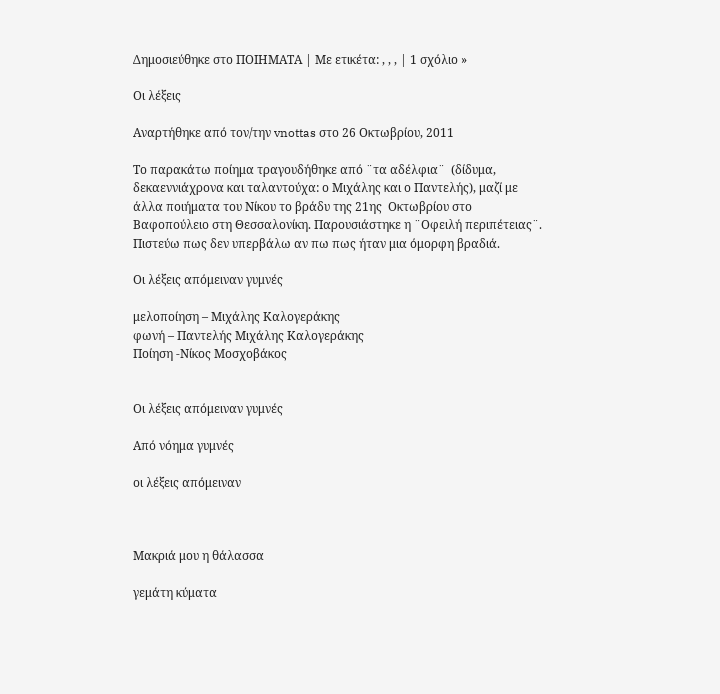Δημοσιεύθηκε στο ΠΟΙΗΜΑΤΑ | Με ετικέτα: , , , | 1 σχόλιο »

Οι λέξεις

Αναρτήθηκε από τον/την vnottas στο 26 Οκτωβρίου, 2011

Το παρακάτω ποίημα τραγουδήθηκε από ¨τα αδέλφια¨  (δίδυμα, δεκαεννιάχρονα και ταλαντούχα: ο Μιχάλης και ο Παντελής), μαζί με άλλα ποιήματα του Νίκου το βράδυ της 21ης  Οκτωβρίου στο Βαφοπούλειο στη Θεσσαλονίκη. Παρουσιάστηκε η ¨Οφειλή περιπέτειας¨. Πιστεύω πως δεν υπερβάλω αν πω πως ήταν μια όμορφη βραδιά.

Οι λέξεις απόμειναν γυμνές

μελοποίηση – Μιχάλης Καλογεράκης
φωνή – Παντελής Μιχάλης Καλογεράκης
Ποίηση -Νίκος Μοσχοβάκος


Οι λέξεις απόμειναν γυμνές

Από νόημα γυμνές

οι λέξεις απόμειναν



Μακριά μου η θάλασσα

γεμάτη κύματα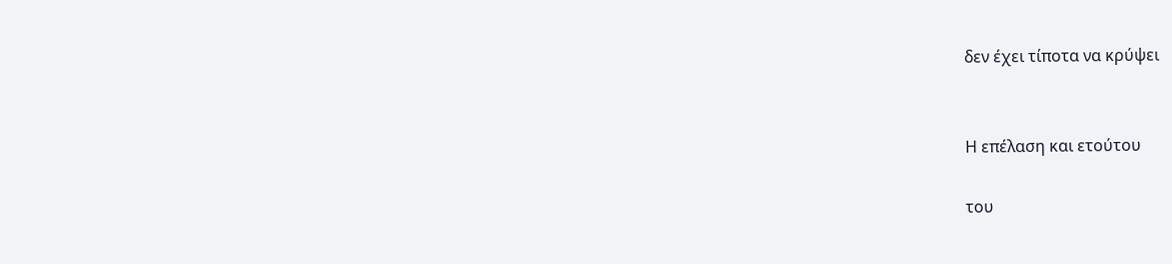δεν έχει τίποτα να κρύψει


Η επέλαση και ετούτου

του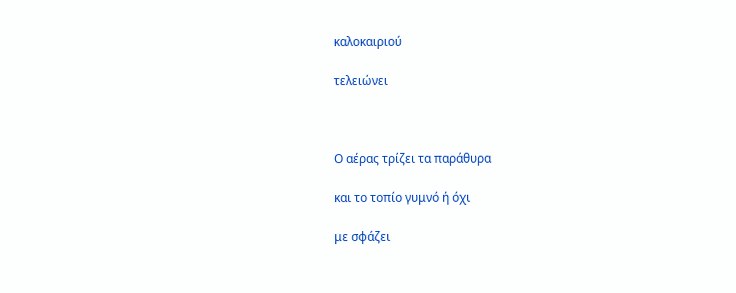καλοκαιριού

τελειώνει



Ο αέρας τρίζει τα παράθυρα

και το τοπίο γυμνό ή όχι

με σφάζει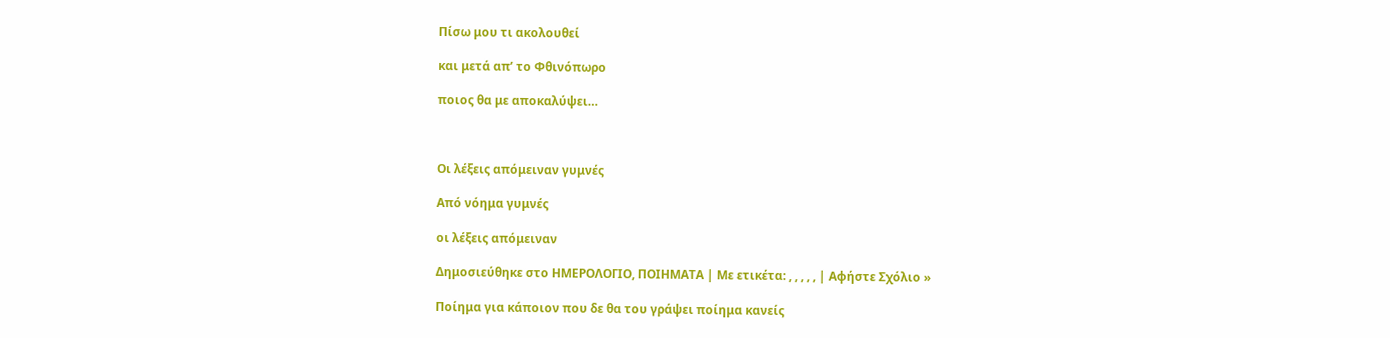Πίσω μου τι ακολουθεί

και μετά απ’ το Φθινόπωρο

ποιος θα με αποκαλύψει…



Οι λέξεις απόμειναν γυμνές

Από νόημα γυμνές

οι λέξεις απόμειναν

Δημοσιεύθηκε στο ΗΜΕΡΟΛΟΓΙΟ, ΠΟΙΗΜΑΤΑ | Με ετικέτα: , , , , , | Αφήστε Σχόλιο »

Ποίημα για κάποιον που δε θα του γράψει ποίημα κανείς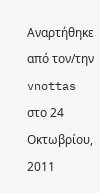Αναρτήθηκε από τον/την vnottas στο 24 Οκτωβρίου, 2011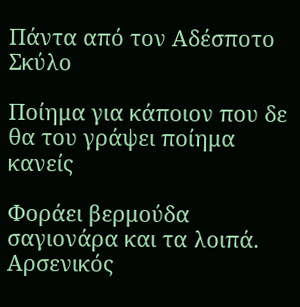Πάντα από τον Αδέσποτο Σκύλο

Ποίημα για κάποιον που δε θα του γράψει ποίημα κανείς

Φοράει βερμούδα σαγιονάρα και τα λοιπά.
Αρσενικός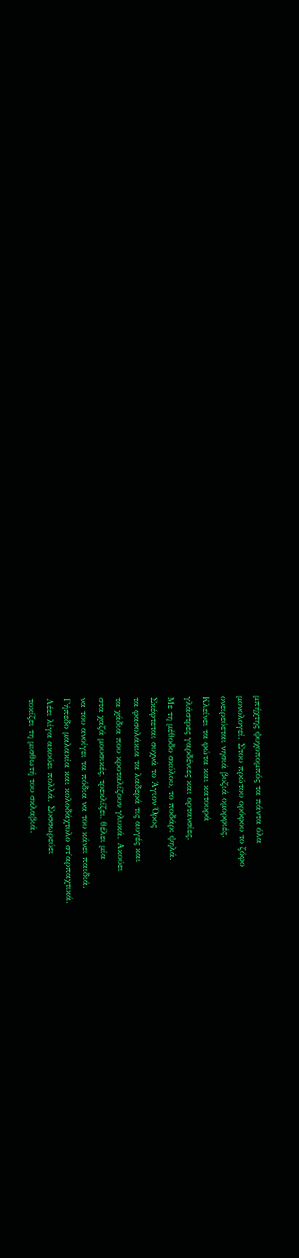μπήχτης ψυχοπομπός τα πάντα όλα
μονολογεί. Στου πρώτου ορόφου το ζόφο
ονειρεύεται νησιά βυζιά ομορφιές.
Κλείνει τα φώτα και κατουρά
γλάστρες γαρδένιες και ορτανσίες.
Με τη μέθοδο σκύλου, το ποδάρι ψηλά.
Σκέφτεται συχνά το Άγιον Όρος
τα φασολάκια τα λαδερά τις αυγές και
τα χάδια που κροταλίζουν γλυκά. Ακούει
στα χαζά μουσικές, τρεκλίζει, θέλει μία
να του ανοίγει τα πόδια να του κάνει παιδιά.
Γήπεδο μαλακία και κολοδάχτυλο στ΄αρπαχτικά.
Λέει λίγα ακούει πολλά. Συσσωρεύει
τοκίζει τη μισθωτή του σκλαβιά.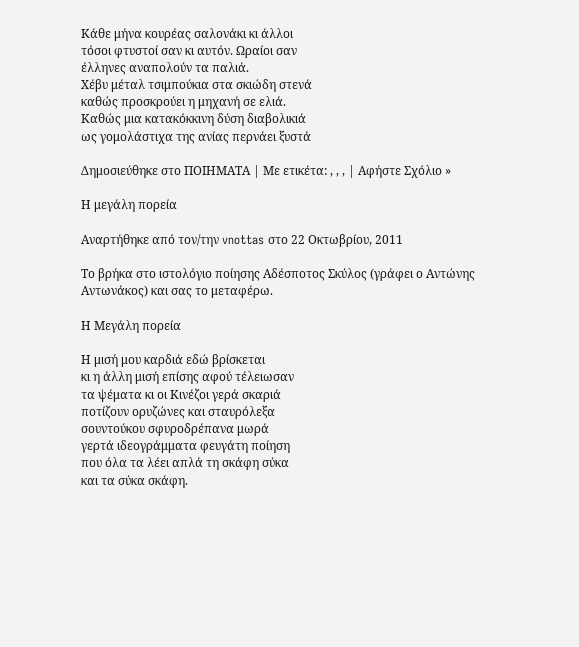Κάθε μήνα κουρέας σαλονάκι κι άλλοι
τόσοι φτυστοί σαν κι αυτόν. Ωραίοι σαν
έλληνες αναπολούν τα παλιά.
Χέβυ μέταλ τσιμπούκια στα σκιώδη στενά
καθώς προσκρούει η μηχανή σε ελιά.
Καθώς μια κατακόκκινη δύση διαβολικιά
ως γομολάστιχα της ανίας περνάει ξυστά

Δημοσιεύθηκε στο ΠΟΙΗΜΑΤΑ | Με ετικέτα: , , , | Αφήστε Σχόλιο »

Η μεγάλη πορεία

Αναρτήθηκε από τον/την vnottas στο 22 Οκτωβρίου, 2011

Το βρήκα στο ιστολόγιο ποίησης Αδέσποτος Σκύλος (γράφει ο Αντώνης Αντωνάκος) και σας το μεταφέρω.

Η Μεγάλη πορεία

Η μισή μου καρδιά εδώ βρίσκεται
κι η άλλη μισή επίσης αφού τέλειωσαν
τα ψέματα κι οι Κινέζοι γερά σκαριά
ποτίζουν ορυζώνες και σταυρόλεξα
σουντούκου σφυροδρέπανα μωρά
γερτά ιδεογράμματα φευγάτη ποίηση
που όλα τα λέει απλά τη σκάφη σύκα
και τα σύκα σκάφη.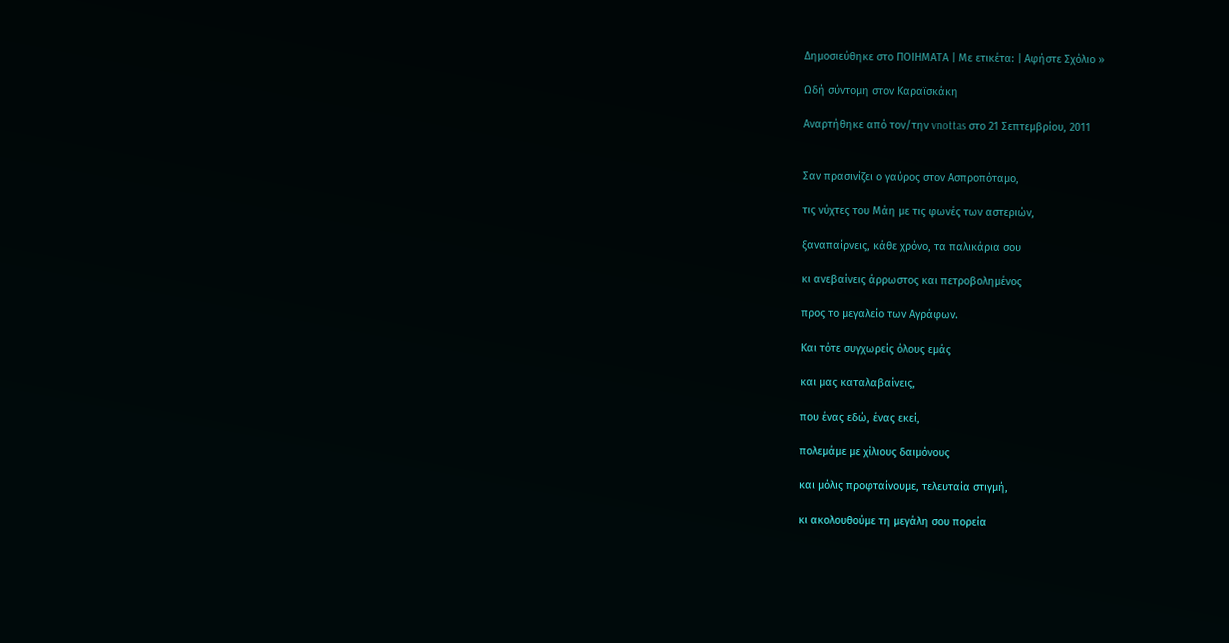Δημοσιεύθηκε στο ΠΟΙΗΜΑΤΑ | Με ετικέτα: | Αφήστε Σχόλιο »

Ωδή σύντομη στον Καραϊσκάκη

Αναρτήθηκε από τον/την vnottas στο 21 Σεπτεμβρίου, 2011


Σαν πρασινίζει ο γαύρος στον Ασπροπόταμο,

τις νύχτες του Μάη με τις φωνές των αστεριών,

ξαναπαίρνεις, κάθε χρόνο, τα παλικάρια σου

κι ανεβαίνεις άρρωστος και πετροβολημένος

προς το μεγαλείο των Αγράφων.

Και τότε συγχωρείς όλους εμάς

και μας καταλαβαίνεις,

που ένας εδώ, ένας εκεί,

πολεμάμε με χίλιους δαιμόνους

και μόλις προφταίνουμε, τελευταία στιγμή,

κι ακολουθούμε τη μεγάλη σου πορεία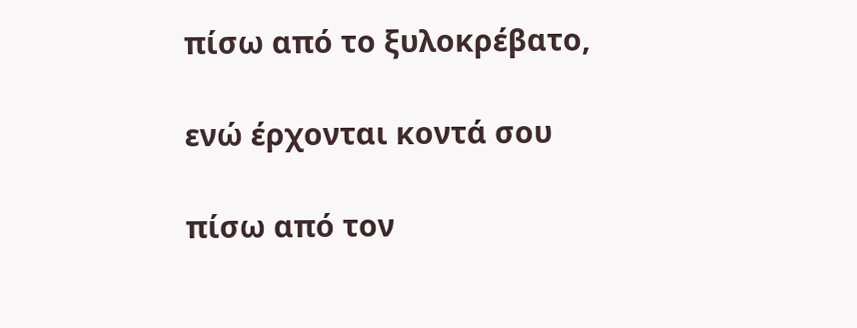πίσω από το ξυλοκρέβατο,

ενώ έρχονται κοντά σου

πίσω από τον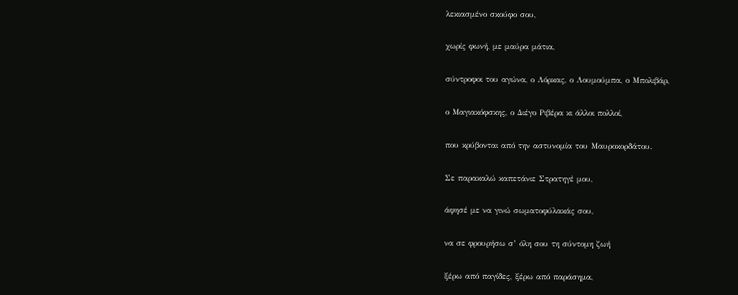λεκιασμένο σκούφο σου,

χωρίς φωνή, με μαύρα μάτια,

σύντροφοι του αγώνα, ο Λόρκας, ο Λουμούμπα, ο Μπολιβάρ,

ο Μαγιακόφσκης, ο Διέγο Ριβέρα κι άλλοι πολλοί,

που κρύβονται από την αστυνομία του Μαυροκορδάτου.

Σε παρακαλώ καπετάνιε Στρατηγέ μου,

άφησέ με να γινώ σωματοφύλακάς σου,

να σε φρουρήσω σ’ όλη σου τη σύντομη ζωή

ξέρω από παγίδες, ξέρω από παράσημα,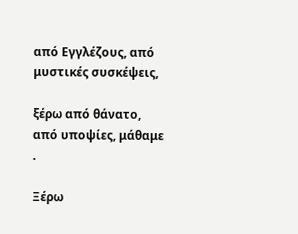από Εγγλέζους, από μυστικές συσκέψεις,

ξέρω από θάνατο, από υποψίες, μάθαμε .

Ξέρω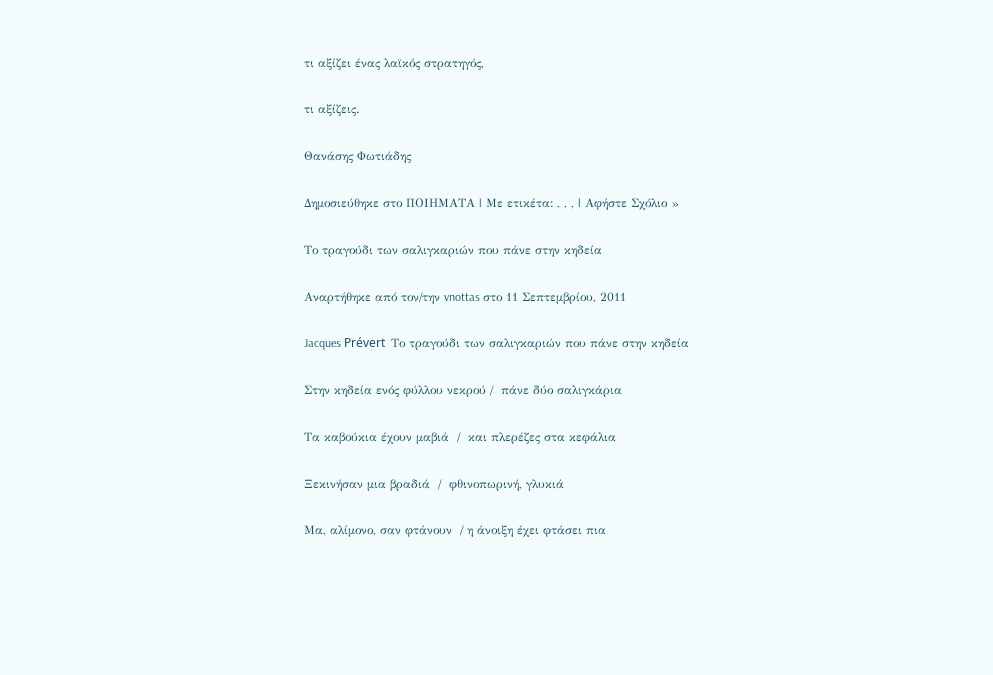τι αξίζει ένας λαϊκός στρατηγός,

τι αξίζεις.

Θανάσης Φωτιάδης

Δημοσιεύθηκε στο ΠΟΙΗΜΑΤΑ | Με ετικέτα: , , , | Αφήστε Σχόλιο »

Το τραγούδι των σαλιγκαριών που πάνε στην κηδεία

Αναρτήθηκε από τον/την vnottas στο 11 Σεπτεμβρίου, 2011

Jacques Prévert  Το τραγούδι των σαλιγκαριών που πάνε στην κηδεία

Στην κηδεία ενός φύλλου νεκρού /  πάνε δύο σαλιγκάρια

Τα καβούκια έχουν μαβιά  /  και πλερέζες στα κεφάλια

Ξεκινήσαν μια βραδιά  /  φθινοπωρινή, γλυκιά

Μα, αλίμονο, σαν φτάνουν  / η άνοιξη έχει φτάσει πια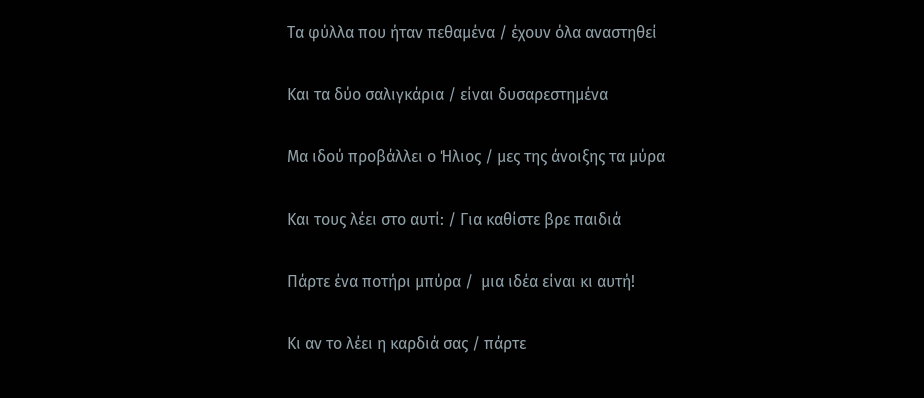Τα φύλλα που ήταν πεθαμένα / έχουν όλα αναστηθεί

Και τα δύο σαλιγκάρια / είναι δυσαρεστημένα

Μα ιδού προβάλλει ο Ήλιος / μες της άνοιξης τα μύρα

Και τους λέει στο αυτί: / Για καθίστε βρε παιδιά

Πάρτε ένα ποτήρι μπύρα /  μια ιδέα είναι κι αυτή!

Κι αν το λέει η καρδιά σας / πάρτε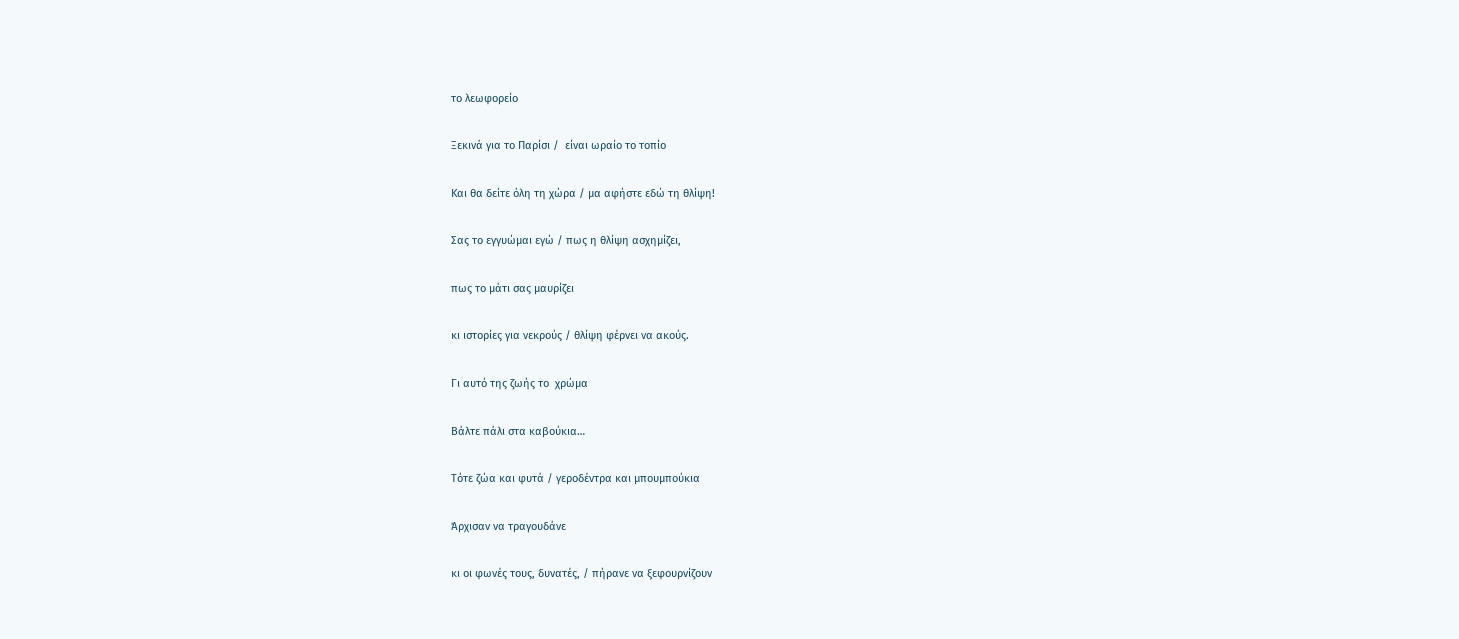το λεωφορείο

Ξεκινά για το Παρίσι /  είναι ωραίο το τοπίο

Και θα δείτε όλη τη χώρα / μα αφήστε εδώ τη θλίψη!

Σας το εγγυώμαι εγώ / πως η θλίψη ασχημίζει,

πως το μάτι σας μαυρίζει

κι ιστορίες για νεκρούς / θλίψη φέρνει να ακούς.

Γι αυτό της ζωής το  χρώμα

Βάλτε πάλι στα καβούκια…

Τότε ζώα και φυτά / γεροδέντρα και μπουμπούκια

Άρχισαν να τραγουδάνε

κι οι φωνές τους, δυνατές, / πήρανε να ξεφουρνίζουν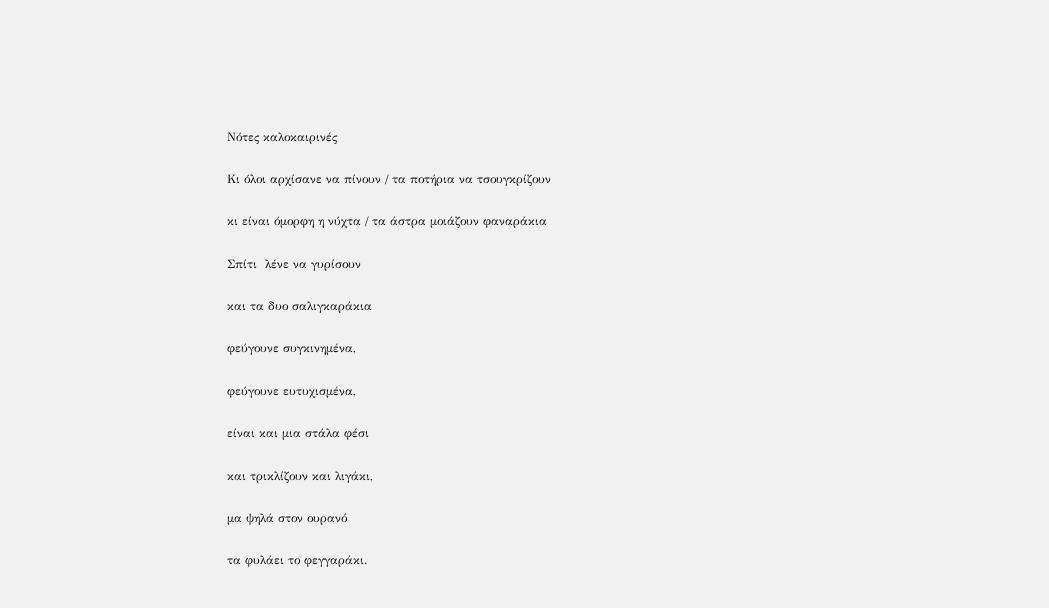Νότες καλοκαιρινές

Κι όλοι αρχίσανε να πίνουν / τα ποτήρια να τσουγκρίζουν

κι είναι όμορφη η νύχτα / τα άστρα μοιάζουν φαναράκια

Σπίτι  λένε να γυρίσουν

και τα δυο σαλιγκαράκια

φεύγουνε συγκινημένα,

φεύγουνε ευτυχισμένα,

είναι και μια στάλα φέσι

και τρικλίζουν και λιγάκι,

μα ψηλά στον ουρανό

τα φυλάει το φεγγαράκι.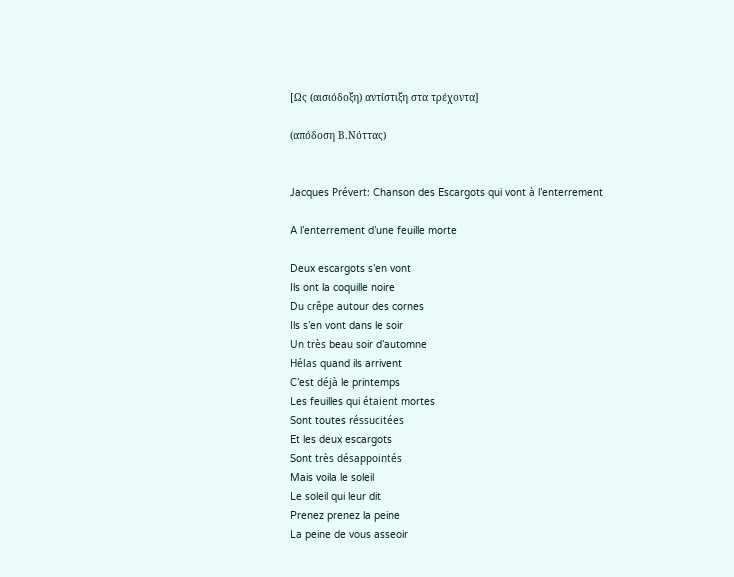[Ως (αισιόδοξη) αντίστιξη στα τρέχοντα]

(απόδοση Β.Νόττας)


Jacques Prévert: Chanson des Escargots qui vont à l’enterrement

A l’enterrement d’une feuille morte

Deux escargots s’en vont
Ils ont la coquille noire
Du crêpe autour des cornes
Ils s’en vont dans le soir
Un très beau soir d’automne
Hélas quand ils arrivent
C’est déjà le printemps
Les feuilles qui étaient mortes
Sont toutes réssucitées
Et les deux escargots
Sont très désappointés
Mais voila le soleil
Le soleil qui leur dit
Prenez prenez la peine
La peine de vous asseoir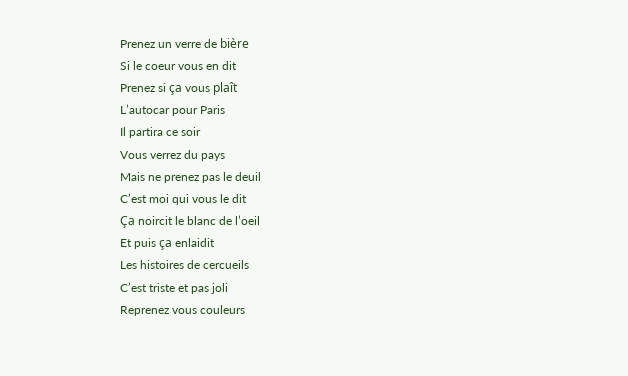Prenez un verre de bière
Si le coeur vous en dit
Prenez si ça vous plaît
L’autocar pour Paris
Il partira ce soir
Vous verrez du pays
Mais ne prenez pas le deuil
C’est moi qui vous le dit
Ça noircit le blanc de l’oeil
Et puis ça enlaidit
Les histoires de cercueils
C’est triste et pas joli
Reprenez vous couleurs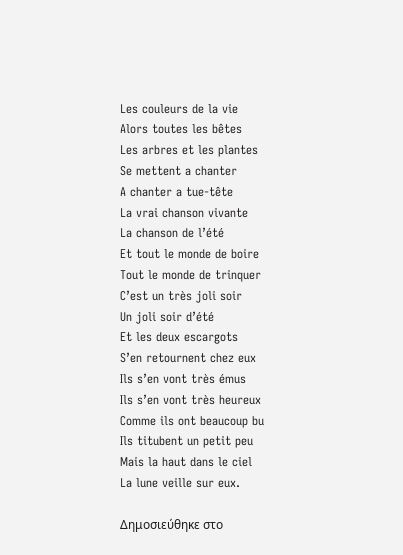Les couleurs de la vie
Alors toutes les bêtes
Les arbres et les plantes
Se mettent a chanter
A chanter a tue-tête
La vrai chanson vivante
La chanson de l’été
Et tout le monde de boire
Tout le monde de trinquer
C’est un très joli soir
Un joli soir d’été
Et les deux escargots
S’en retournent chez eux
Ils s’en vont très émus
Ils s’en vont très heureux
Comme ils ont beaucoup bu
Ils titubent un petit peu
Mais la haut dans le ciel
La lune veille sur eux.

Δημοσιεύθηκε στο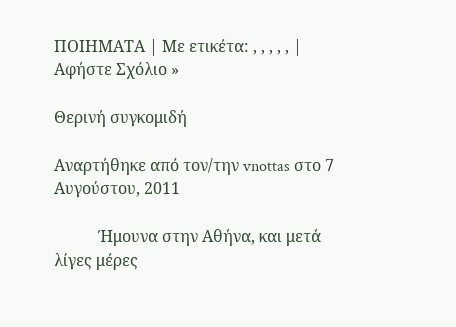ΠΟΙΗΜΑΤΑ | Με ετικέτα: , , , , , | Αφήστε Σχόλιο »

Θερινή συγκομιδή

Αναρτήθηκε από τον/την vnottas στο 7 Αυγούστου, 2011

           Ήμουνα στην Αθήνα, και μετά λίγες μέρες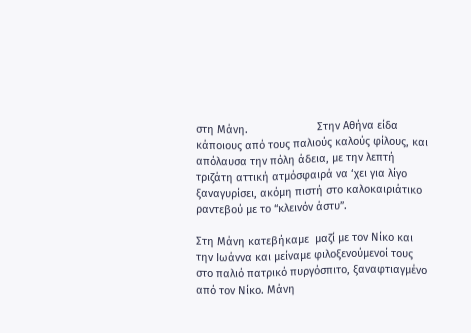στη Μάνη.                       Στην Αθήνα είδα κάποιους από τους παλιούς καλούς φίλους, και απόλαυσα την πόλη άδεια, με την λεπτή τριζάτη αττική ατμόσφαιρά να ‘χει για λίγο ξαναγυρίσει, ακόμη πιστή στο καλοκαιριάτικο ραντεβού με το “κλεινόν άστυ”.

Στη Μάνη κατεβήκαμε  μαζί με τον Νίκο και την Ιωάννα και μείναμε φιλοξενούμενοί τους στο παλιό πατρικό πυργόσπιτο, ξαναφτιαγμένο από τον Νίκο. Μάνη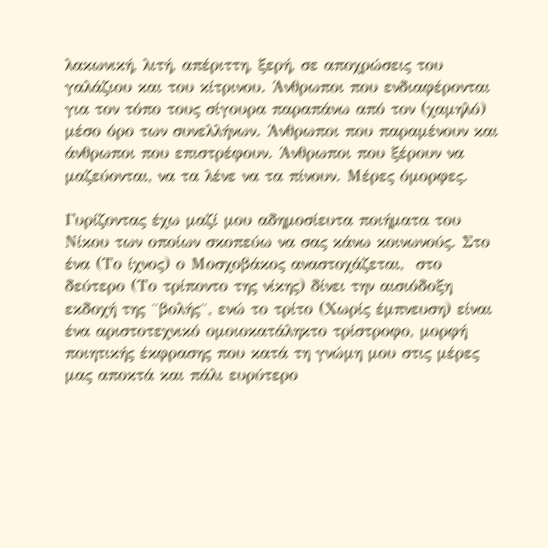λακωνική, λιτή, απέριττη, ξερή, σε αποχρώσεις του γαλάζιου και του κίτρινου. Άνθρωποι που ενδιαφέρονται για τον τόπο τους σίγουρα παραπάνω από τον (χαμηλό) μέσο όρο των συνελλήνων. Άνθρωποι που παραμένουν και άνθρωποι που επιστρέφουν. Άνθρωποι που ξέρουν να μαζεύονται, να τα λένε να τα πίνουν. Μέρες όμορφες.

Γυρίζοντας έχω μαζί μου αδημοσίευτα ποιήματα του Νίκου των οποίων σκοπεύω να σας κάνω κοινωνούς. Στο ένα (Το ίχνος) ο Μοσχοβάκος αναστοχάζεται,  στο δεύτερο (Το τρίποντο της νίκης) δίνει την αισιόδοξη εκδοχή της ¨βολής¨, ενώ το τρίτο (Χωρίς έμπνευση) είναι ένα αριστοτεχνικό ομοιοκατάληκτο τρίστροφο, μορφή ποιητικής έκφρασης που κατά τη γνώμη μου στις μέρες μας αποκτά και πάλι ευρύτερο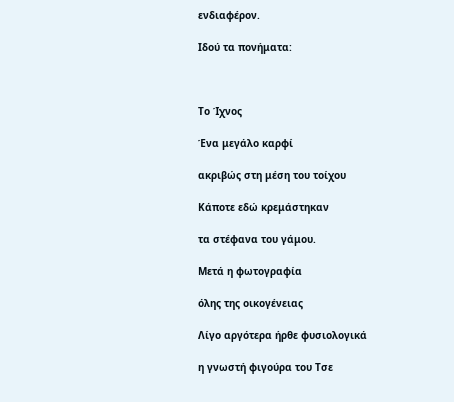ενδιαφέρον.

Ιδού τα πονήματα:



Το Ίχνος

Ένα μεγάλο καρφί

ακριβώς στη μέση του τοίχου

Κάποτε εδώ κρεμάστηκαν

τα στέφανα του γάμου.

Μετά η φωτογραφία

όλης της οικογένειας

Λίγο αργότερα ήρθε φυσιολογικά

η γνωστή φιγούρα του Τσε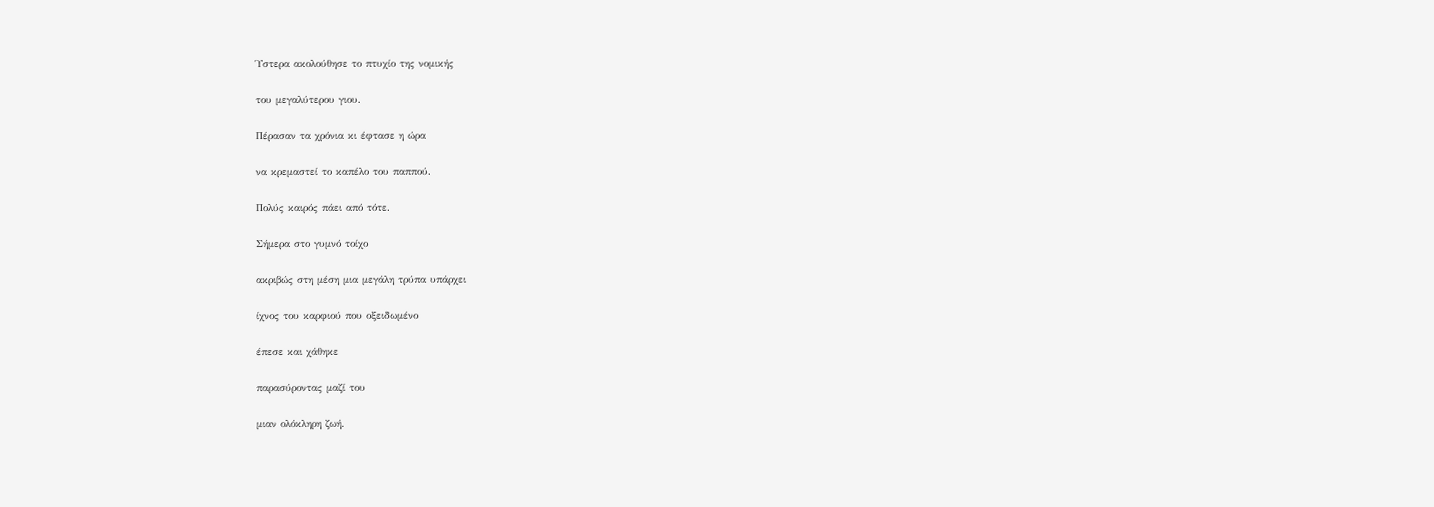Ύστερα ακολούθησε το πτυχίο της νομικής

του μεγαλύτερου γιου.

Πέρασαν τα χρόνια κι έφτασε η ώρα

να κρεμαστεί το καπέλο του παππού.

Πολύς καιρός πάει από τότε.

Σήμερα στο γυμνό τοίχο

ακριβώς στη μέση μια μεγάλη τρύπα υπάρχει

ίχνος του καρφιού που οξειδωμένο

έπεσε και χάθηκε

παρασύροντας μαζί του

μιαν ολόκληρη ζωή.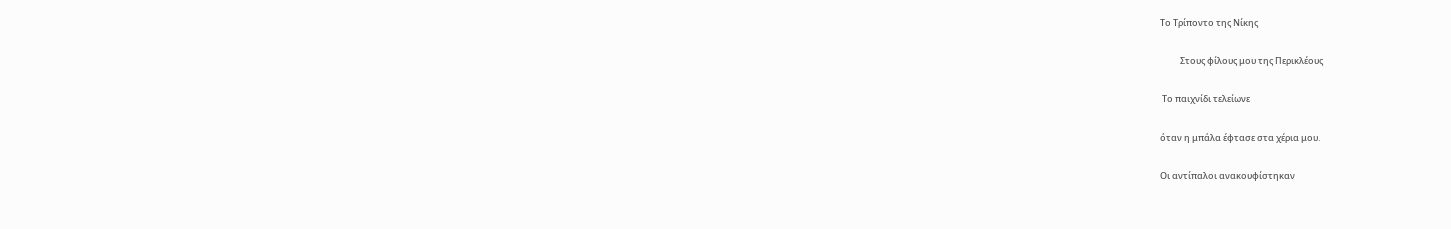Το Τρίποντο της Νίκης

          Στους φίλους μου της Περικλέους

 Το παιχνίδι τελείωνε

όταν η μπάλα έφτασε στα χέρια μου.

Οι αντίπαλοι ανακουφίστηκαν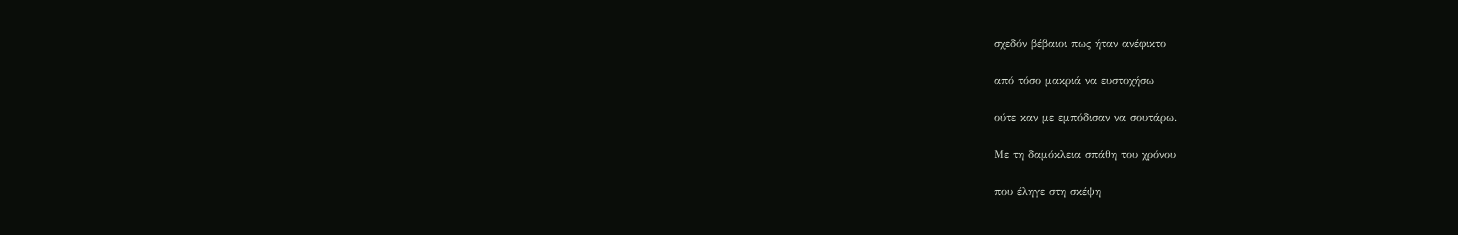σχεδόν βέβαιοι πως ήταν ανέφικτο

από τόσο μακριά να ευστοχήσω

ούτε καν με εμπόδισαν να σουτάρω.

Με τη δαμόκλεια σπάθη του χρόνου

που έληγε στη σκέψη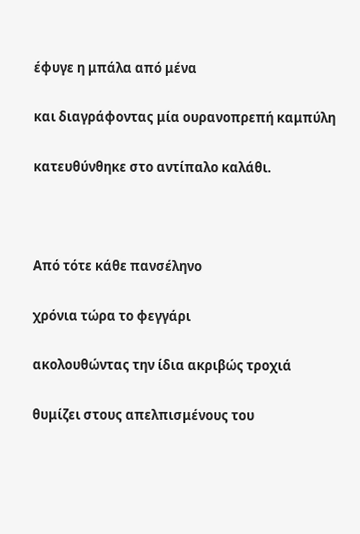έφυγε η μπάλα από μένα

και διαγράφοντας μία ουρανοπρεπή καμπύλη

κατευθύνθηκε στο αντίπαλο καλάθι.



Από τότε κάθε πανσέληνο

χρόνια τώρα το φεγγάρι

ακολουθώντας την ίδια ακριβώς τροχιά

θυμίζει στους απελπισμένους του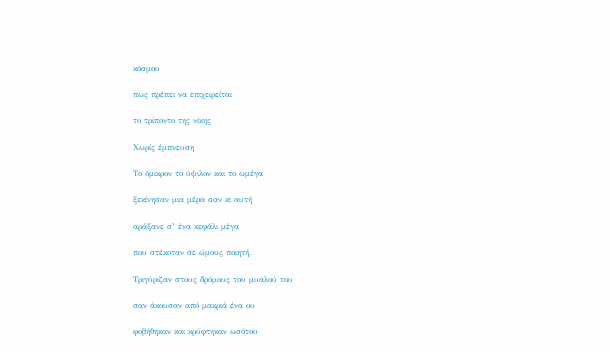κόσμου

πως πρέπει να επιχειρείται

το τρίποντο της νίκης

Χωρίς έμπνευση

Το όμικρον το ύψιλον και το ωμέγα

ξεκίνησαν μια μέρα σαν κι αυτή

αράξανε σ’ ένα κεφάλι μέγα

που στέκοταν σε ώμους ποιητή.

Τριγύριζαν στους δρόμους του μυαλού του

σαν άκουσαν από μακριά ένα ου

φοβήθηκαν και κρύφτηκαν ωσότου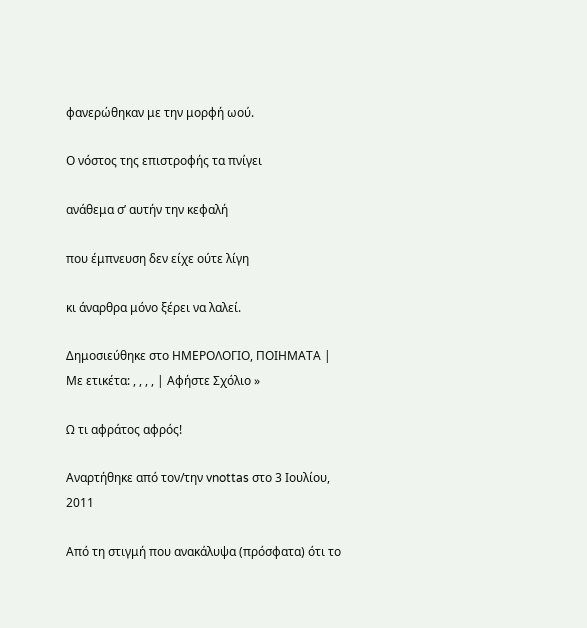φανερώθηκαν με την μορφή ωού.

Ο νόστος της επιστροφής τα πνίγει

ανάθεμα σ’ αυτήν την κεφαλή

που έμπνευση δεν είχε ούτε λίγη

κι άναρθρα μόνο ξέρει να λαλεί.

Δημοσιεύθηκε στο ΗΜΕΡΟΛΟΓΙΟ, ΠΟΙΗΜΑΤΑ | Με ετικέτα: , , , , | Αφήστε Σχόλιο »

Ω τι αφράτος αφρός!

Αναρτήθηκε από τον/την vnottas στο 3 Ιουλίου, 2011

Από τη στιγμή που ανακάλυψα (πρόσφατα) ότι το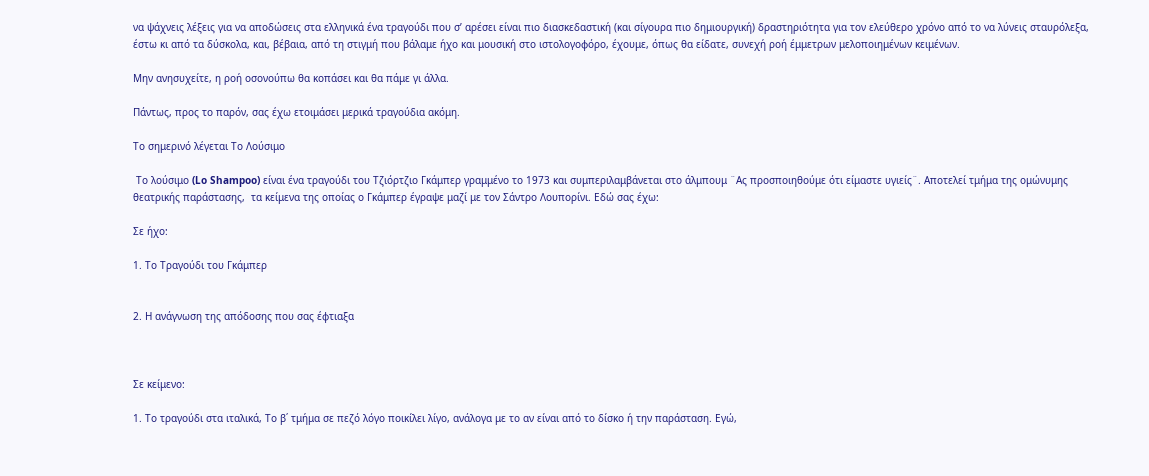να ψάχνεις λέξεις για να αποδώσεις στα ελληνικά ένα τραγούδι που σ’ αρέσει είναι πιο διασκεδαστική (και σίγουρα πιο δημιουργική) δραστηριότητα για τον ελεύθερο χρόνο από το να λύνεις σταυρόλεξα, έστω κι από τα δύσκολα, και, βέβαια, από τη στιγμή που βάλαμε ήχο και μουσική στο ιστολογοφόρο, έχουμε, όπως θα είδατε, συνεχή ροή έμμετρων μελοποιημένων κειμένων.

Μην ανησυχείτε, η ροή οσονούπω θα κοπάσει και θα πάμε γι άλλα.

Πάντως, προς το παρόν, σας έχω ετοιμάσει μερικά τραγούδια ακόμη.

Το σημερινό λέγεται Το Λούσιμο

 Το λούσιμο (Lo Shampoo) είναι ένα τραγούδι του Τζιόρτζιο Γκάμπερ γραμμένο το 1973 και συμπεριλαμβάνεται στο άλμπουμ ¨Ας προσποιηθούμε ότι είμαστε υγιείς¨. Αποτελεί τμήμα της ομώνυμης θεατρικής παράστασης,  τα κείμενα της οποίας ο Γκάμπερ έγραψε μαζί με τον Σάντρο Λουπορίνι. Εδώ σας έχω:

Σε ήχο:

1. Το Τραγούδι του Γκάμπερ


2. Η ανάγνωση της απόδοσης που σας έφτιαξα



Σε κείμενο:

1. Το τραγούδι στα ιταλικά, Το β΄ τμήμα σε πεζό λόγο ποικίλει λίγο, ανάλογα με το αν είναι από το δίσκο ή την παράσταση. Εγώ,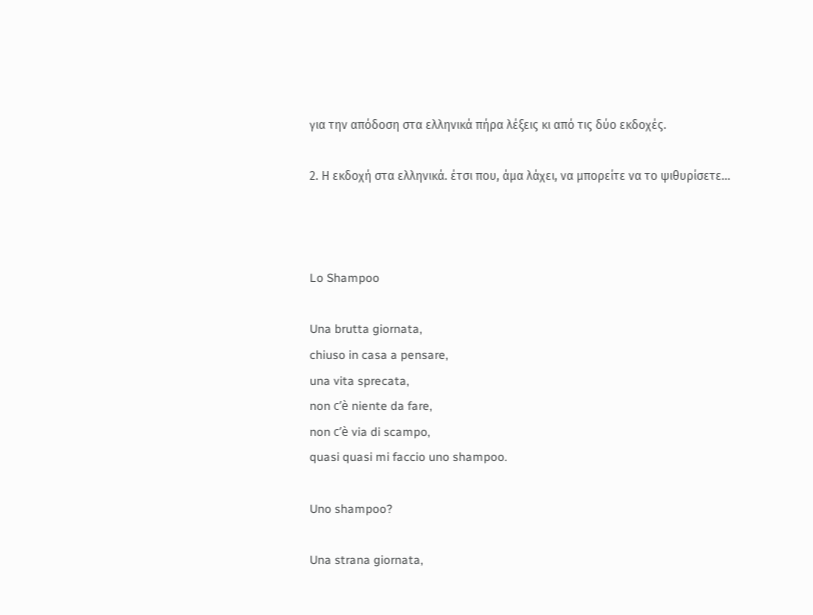για την απόδοση στα ελληνικά πήρα λέξεις κι από τις δύο εκδοχές.

2. Η εκδοχή στα ελληνικά. έτσι που, άμα λάχει, να μπορείτε να το ψιθυρίσετε…



Lo Shampoo

Una brutta giornata,
chiuso in casa a pensare,
una vita sprecata,
non c’è niente da fare,
non c’è via di scampo,
quasi quasi mi faccio uno shampoo.

Uno shampoo?

Una strana giornata,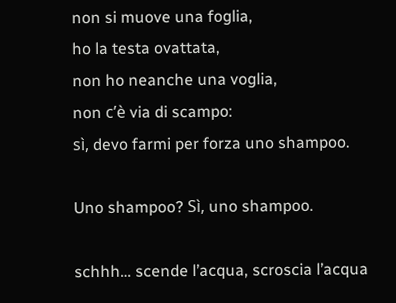non si muove una foglia,
ho la testa ovattata,
non ho neanche una voglia,
non c’è via di scampo:
sì, devo farmi per forza uno shampoo.

Uno shampoo? Sì, uno shampoo.

schhh… scende l’acqua, scroscia l’acqua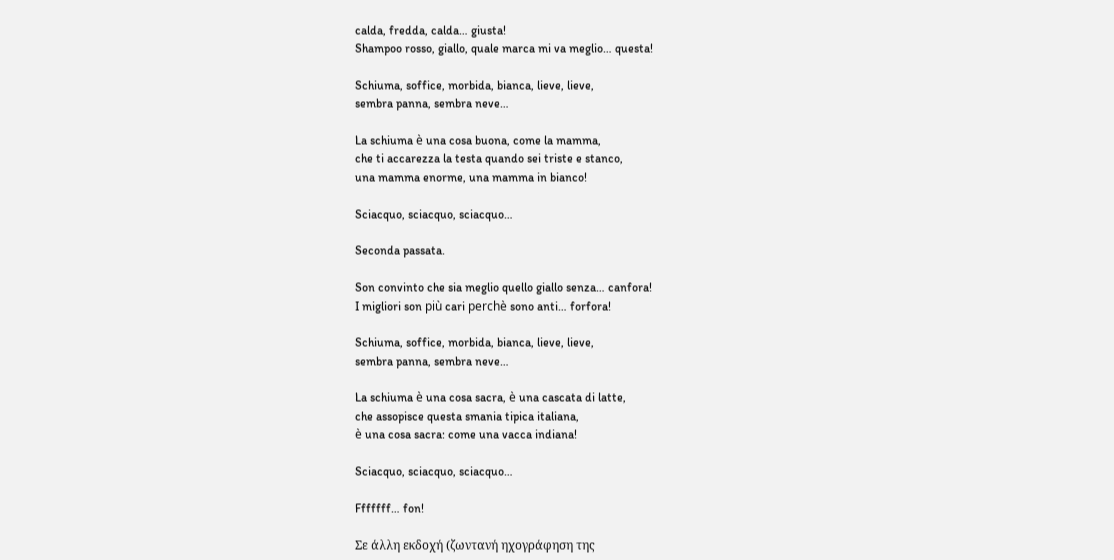calda, fredda, calda… giusta!
Shampoo rosso, giallo, quale marca mi va meglio… questa!

Schiuma, soffice, morbida, bianca, lieve, lieve,
sembra panna, sembra neve…

La schiuma è una cosa buona, come la mamma,
che ti accarezza la testa quando sei triste e stanco,
una mamma enorme, una mamma in bianco!

Sciacquo, sciacquo, sciacquo…

Seconda passata.

Son convinto che sia meglio quello giallo senza… canfora!
I migliori son più cari perchè sono anti… forfora!

Schiuma, soffice, morbida, bianca, lieve, lieve,
sembra panna, sembra neve…

La schiuma è una cosa sacra, è una cascata di latte,
che assopisce questa smania tipica italiana,
è una cosa sacra: come una vacca indiana!

Sciacquo, sciacquo, sciacquo…

Fffffff… fon!

Σε άλλη εκδοχή (ζωντανή ηχογράφηση της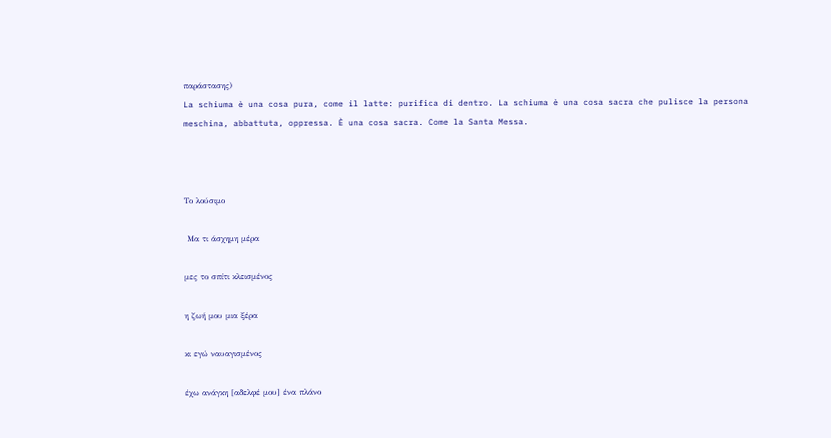παράστασης)
La schiuma è una cosa pura, come il latte: purifica di dentro. La schiuma è una cosa sacra che pulisce la persona meschina, abbattuta, oppressa. È una cosa sacra. Come la Santa Messa.



Το λούσιμο

 Μα τι άσχημη μέρα

μες το σπίτι κλεισμένος

η ζωή μου μια ξέρα

κι εγώ ναυαγισμένος

έχω ανάγκη [αδελφέ μου] ένα πλάνο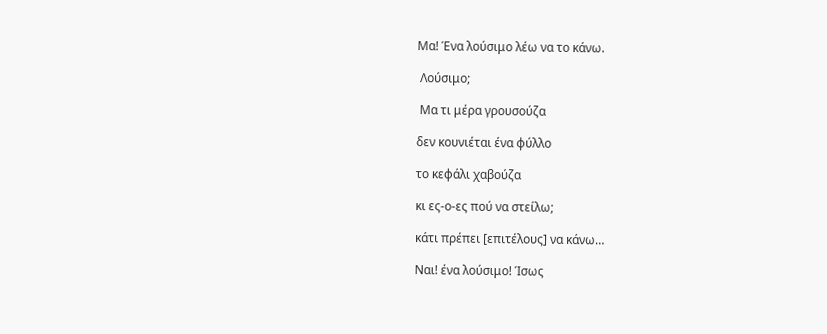Μα! Ένα λούσιμο λέω να το κάνω.

 Λούσιμο;

 Μα τι μέρα γρουσούζα

δεν κουνιέται ένα φύλλο

το κεφάλι χαβούζα

κι ες-ο-ες πού να στείλω;

κάτι πρέπει [επιτέλους] να κάνω…

Ναι! ένα λούσιμο! Ίσως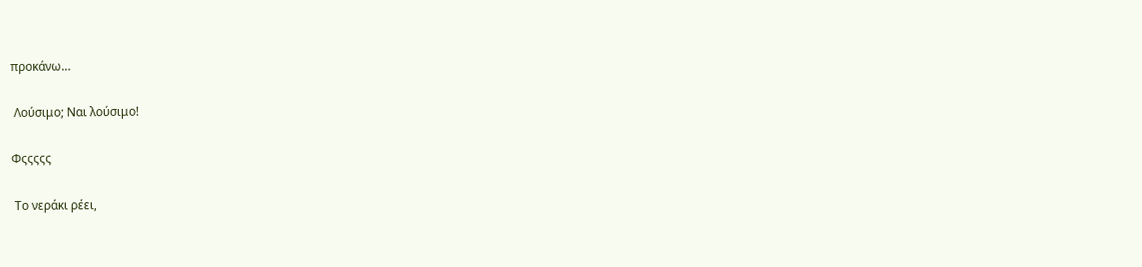προκάνω…

 Λούσιμο; Ναι λούσιμο!

Φςςςςς

 Το νεράκι ρέει,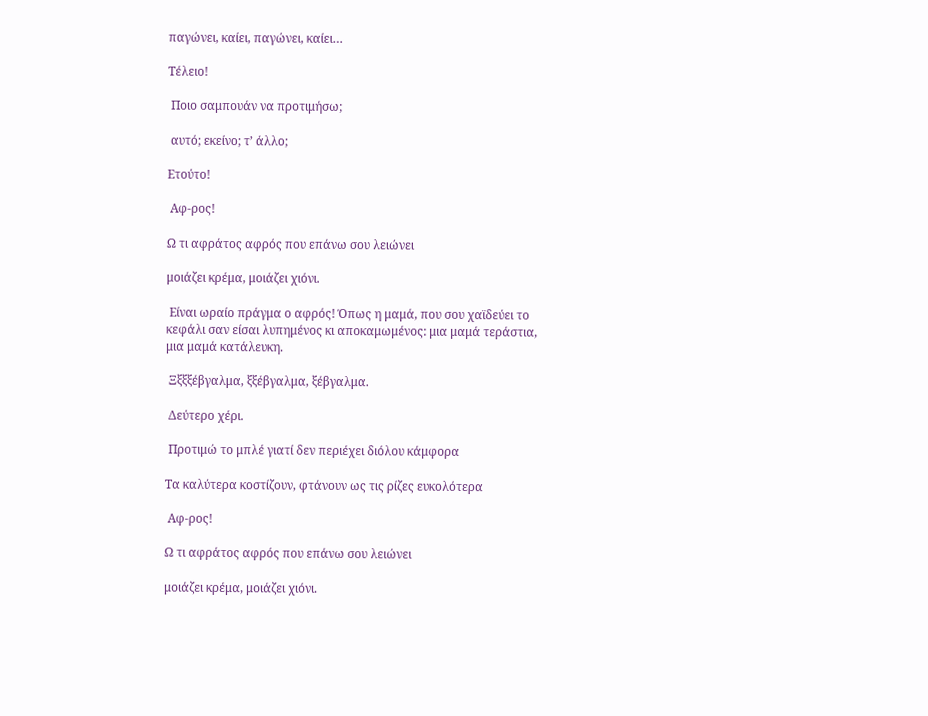παγώνει, καίει, παγώνει, καίει…

Τέλειο!

 Ποιο σαμπουάν να προτιμήσω;

 αυτό; εκείνο; τ’ άλλο;

Ετούτο!

 Αφ-ρος!

Ω τι αφράτος αφρός που επάνω σου λειώνει

μοιάζει κρέμα, μοιάζει χιόνι.

 Είναι ωραίο πράγμα ο αφρός! Όπως η μαμά, που σου χαϊδεύει το κεφάλι σαν είσαι λυπημένος κι αποκαμωμένος: μια μαμά τεράστια, μια μαμά κατάλευκη.

 Ξξξξέβγαλμα, ξξέβγαλμα, ξέβγαλμα.

 Δεύτερο χέρι.

 Προτιμώ το μπλέ γιατί δεν περιέχει διόλου κάμφορα

Τα καλύτερα κοστίζουν, φτάνουν ως τις ρίζες ευκολότερα

 Αφ-ρος!

Ω τι αφράτος αφρός που επάνω σου λειώνει

μοιάζει κρέμα, μοιάζει χιόνι.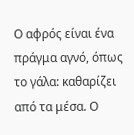Ο αφρός είναι ένα πράγμα αγνό, όπως το γάλα: καθαρίζει από τα μέσα. Ο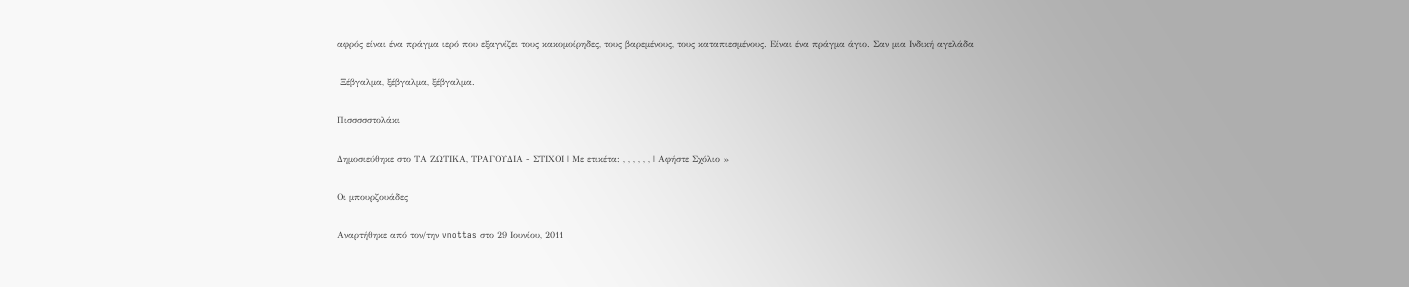αφρός είναι ένα πράγμα ιερό που εξαγνίζει τους κακομοίρηδες, τους βαρεμένους, τους καταπιεσμένους. Είναι ένα πράγμα άγιο. Σαν μια Ινδική αγελάδα

 Ξέβγαλμα, ξέβγαλμα, ξέβγαλμα.

Πισσσσστολάκι

Δημοσιεύθηκε στο ΤΑ ΖΩΤΙΚΑ, ΤΡΑΓΟΥΔΙΑ - ΣΤΙΧΟΙ | Με ετικέτα: , , , , , , | Αφήστε Σχόλιο »

Οι μπουρζουάδες

Αναρτήθηκε από τον/την vnottas στο 29 Ιουνίου, 2011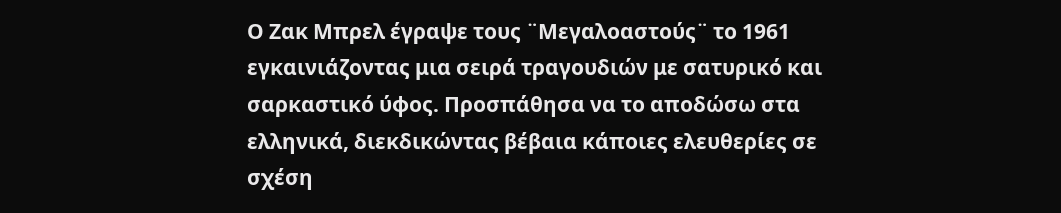Ο Ζακ Μπρελ έγραψε τους ¨Μεγαλοαστούς¨ το 1961 εγκαινιάζοντας μια σειρά τραγουδιών με σατυρικό και σαρκαστικό ύφος. Προσπάθησα να το αποδώσω στα ελληνικά, διεκδικώντας βέβαια κάποιες ελευθερίες σε σχέση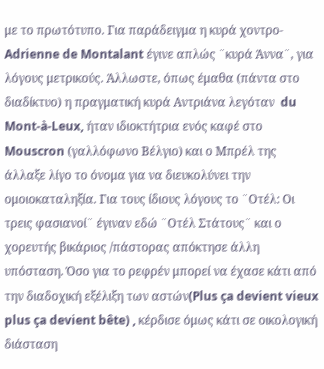με το πρωτότυπο. Για παράδειγμα η κυρά χοντρο- Adrienne de Montalant έγινε απλώς ¨κυρά Άννα¨, για λόγους μετρικούς. Άλλωστε, όπως έμαθα (πάντα στο διαδίκτυο) η πραγματική κυρά Αντριάνα λεγόταν  du Mont-à-Leux, ήταν ιδιοκτήτρια ενός καφέ στο Mouscron (γαλλόφωνο Βέλγιο) και ο Μπρέλ της άλλαξε λίγο το όνομα για να διευκολύνει την ομοιοκαταληξία. Για τους ίδιους λόγους το ¨Οτέλ: Οι τρεις φασιανοί¨ έγιναν εδώ ¨Οτέλ Στάτους¨ και ο χορευτής βικάριος /πάστορας απόκτησε άλλη υπόσταση. Όσο για το ρεφρέν μπορεί να έχασε κάτι από την διαδοχική εξέλιξη των αστών(Plus ça devient vieux plus ça devient bête) , κέρδισε όμως κάτι σε οικολογική διάσταση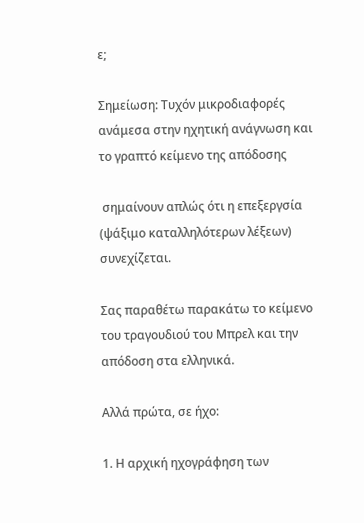ε;

Σημείωση: Τυχόν μικροδιαφορές ανάμεσα στην ηχητική ανάγνωση και το γραπτό κείμενο της απόδοσης

 σημαίνουν απλώς ότι η επεξεργσία (ψάξιμο καταλληλότερων λέξεων) συνεχίζεται.

Σας παραθέτω παρακάτω το κείμενο του τραγουδιού του Μπρελ και την απόδοση στα ελληνικά.

Αλλά πρώτα, σε ήχο:

1. Η αρχική ηχογράφηση των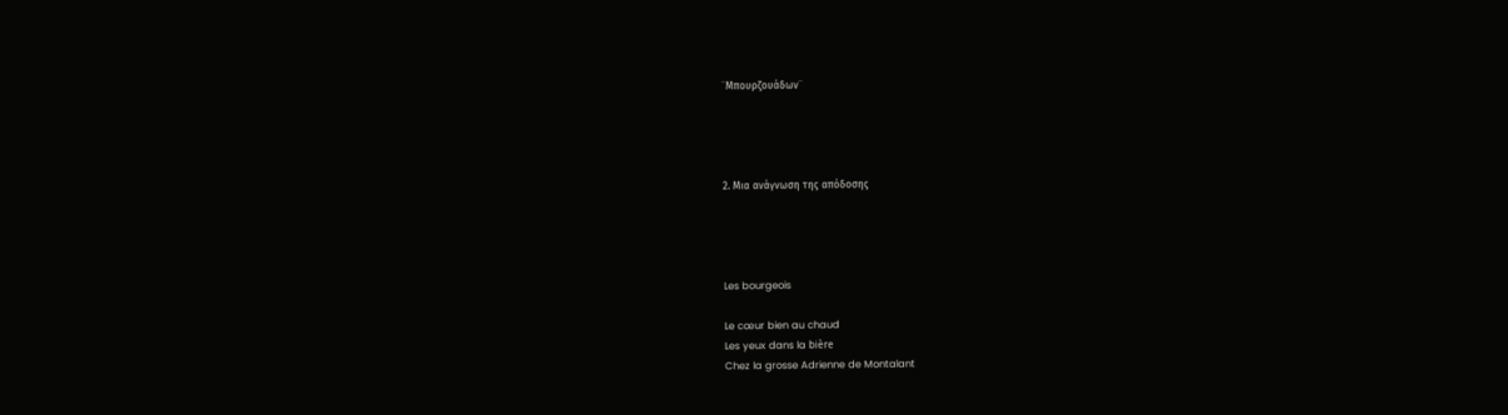¨Μπουρζουάδων¨




2. Μια ανάγνωση της απόδοσης




Les bourgeois

Le cœur bien au chaud
Les yeux dans la bière
Chez la grosse Adrienne de Montalant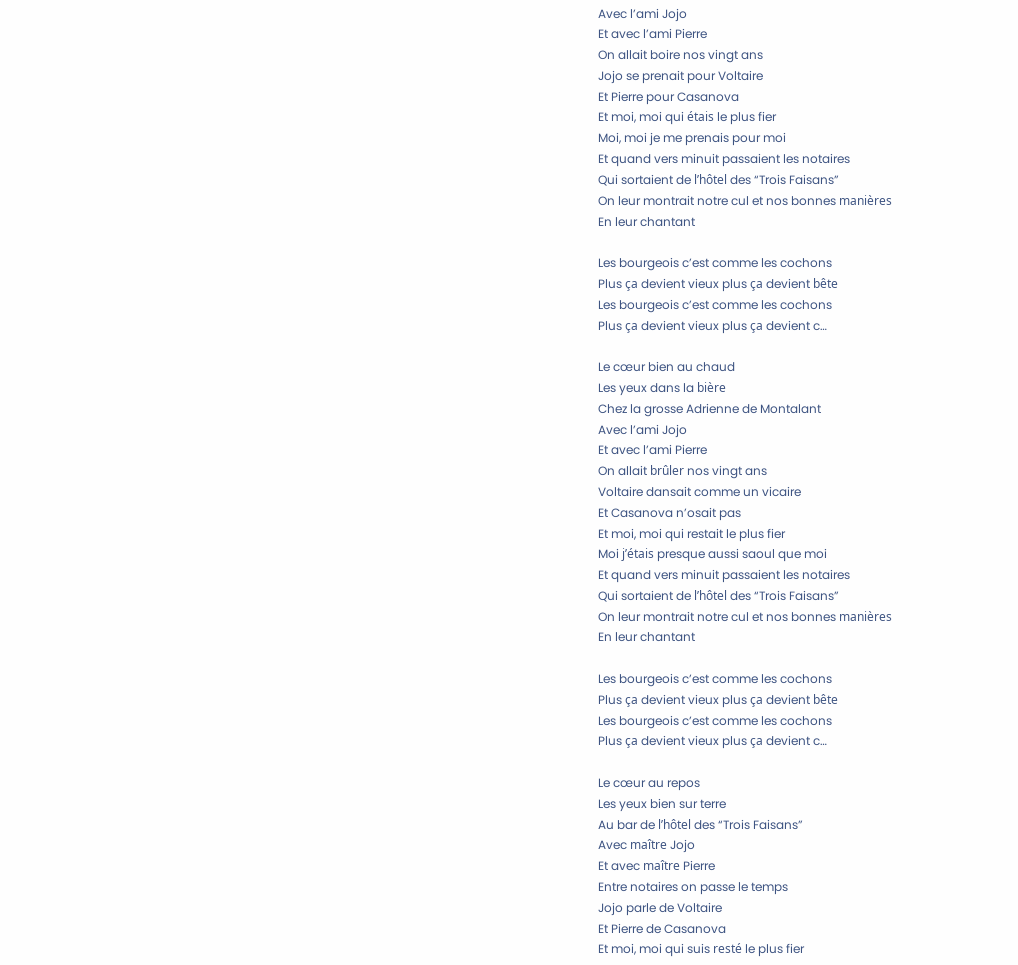Avec l’ami Jojo
Et avec l’ami Pierre
On allait boire nos vingt ans
Jojo se prenait pour Voltaire
Et Pierre pour Casanova
Et moi, moi qui étais le plus fier
Moi, moi je me prenais pour moi
Et quand vers minuit passaient les notaires
Qui sortaient de l’hôtel des “Trois Faisans”
On leur montrait notre cul et nos bonnes manières
En leur chantant

Les bourgeois c’est comme les cochons
Plus ça devient vieux plus ça devient bête
Les bourgeois c’est comme les cochons
Plus ça devient vieux plus ça devient c…

Le cœur bien au chaud
Les yeux dans la bière
Chez la grosse Adrienne de Montalant
Avec l’ami Jojo
Et avec l’ami Pierre
On allait brûler nos vingt ans
Voltaire dansait comme un vicaire
Et Casanova n’osait pas
Et moi, moi qui restait le plus fier
Moi j’étais presque aussi saoul que moi
Et quand vers minuit passaient les notaires
Qui sortaient de l’hôtel des “Trois Faisans”
On leur montrait notre cul et nos bonnes manières
En leur chantant

Les bourgeois c’est comme les cochons
Plus ça devient vieux plus ça devient bête
Les bourgeois c’est comme les cochons
Plus ça devient vieux plus ça devient c…

Le cœur au repos
Les yeux bien sur terre
Au bar de l’hôtel des “Trois Faisans”
Avec maître Jojo
Et avec maître Pierre
Entre notaires on passe le temps
Jojo parle de Voltaire
Et Pierre de Casanova
Et moi, moi qui suis resté le plus fier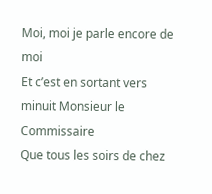Moi, moi je parle encore de moi
Et c’est en sortant vers minuit Monsieur le Commissaire
Que tous les soirs de chez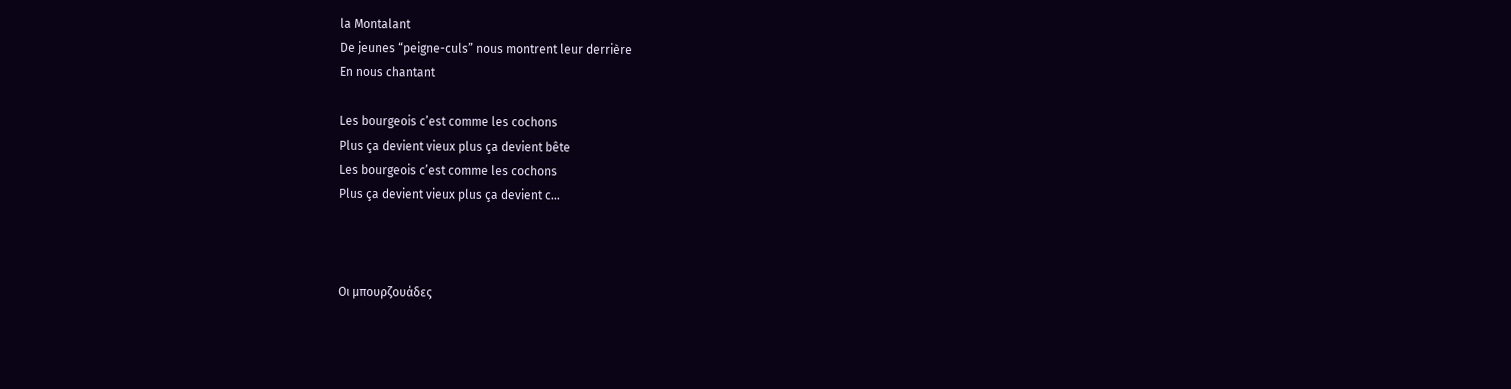la Montalant
De jeunes “peigne-culs” nous montrent leur derrière
En nous chantant

Les bourgeois c’est comme les cochons
Plus ça devient vieux plus ça devient bête
Les bourgeois c’est comme les cochons
Plus ça devient vieux plus ça devient c…



Οι μπουρζουάδες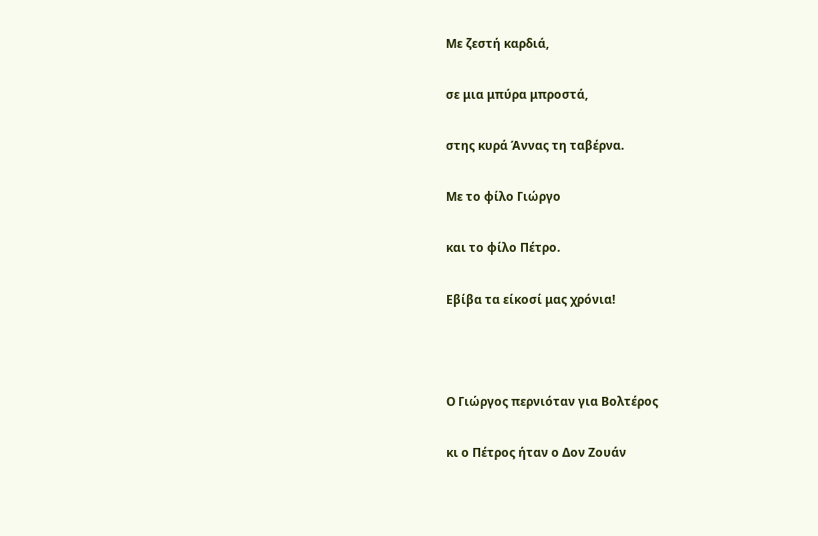Με ζεστή καρδιά,

σε μια μπύρα μπροστά,

στης κυρά Άννας τη ταβέρνα.

Με το φίλο Γιώργο

και το φίλο Πέτρο.

Εβίβα τα είκοσί μας χρόνια!



Ο Γιώργος περνιόταν για Βολτέρος

κι ο Πέτρος ήταν ο Δον Ζουάν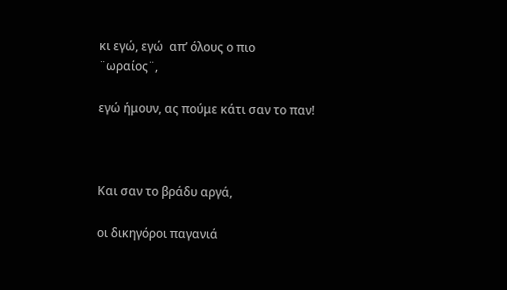κι εγώ, εγώ  απ’ όλους ο πιο ¨ωραίος¨,

εγώ ήμουν, ας πούμε κάτι σαν το παν!



Και σαν το βράδυ αργά,

οι δικηγόροι παγανιά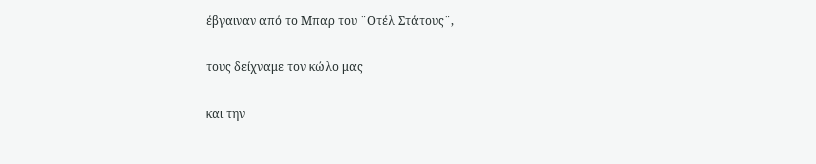έβγαιναν από το Μπαρ του ¨Οτέλ Στάτους¨,

τους δείχναμε τον κώλο μας

και την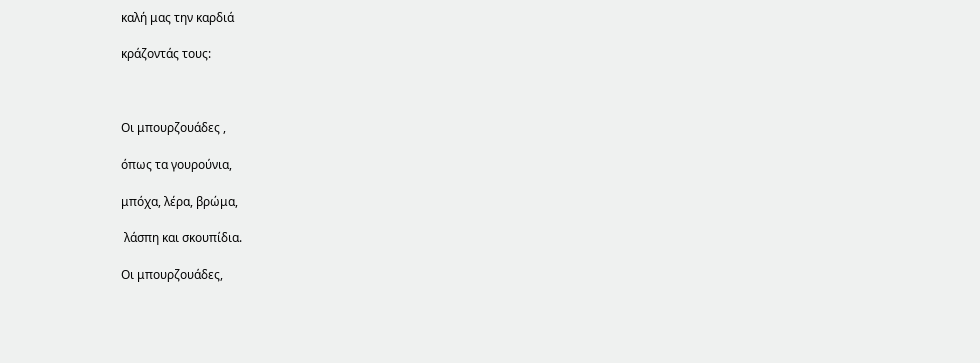καλή μας την καρδιά

κράζοντάς τους:



Οι μπουρζουάδες ,

όπως τα γουρούνια,

μπόχα, λέρα, βρώμα,

 λάσπη και σκουπίδια.

Οι μπουρζουάδες,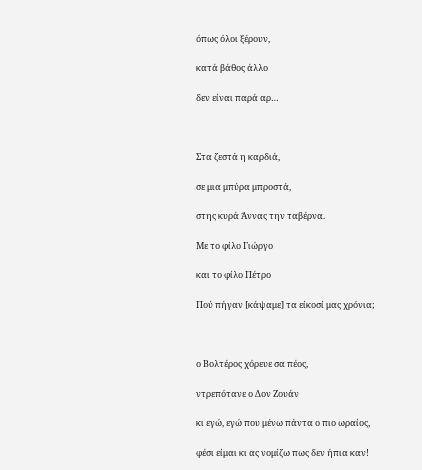όπως όλοι ξέρουν,

κατά βάθος άλλο

δεν είναι παρά αρ…



Στα ζεστά η καρδιά,

σε μια μπύρα μπροστά,

στης κυρά Άννας την ταβέρνα.

Με το φίλο Γιώργο

και το φίλο Πέτρο

Πού πήγαν [κάψαμε] τα είκοσί μας χρόνια;



ο Βολτέρος χόρευε σα πέος,

ντρεπότανε ο Δον Ζουάν

κι εγώ, εγώ που μένω πάντα ο πιο ωραίος,

φέσι είμαι κι ας νομίζω πως δεν ήπια καν!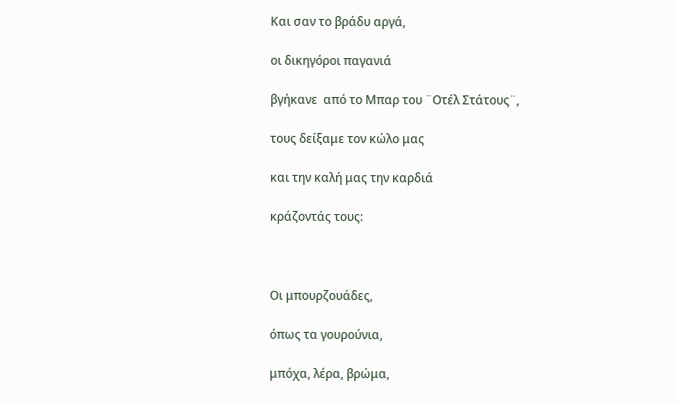Και σαν το βράδυ αργά,

οι δικηγόροι παγανιά

βγήκανε  από το Μπαρ του ¨Οτέλ Στάτους¨,

τους δείξαμε τον κώλο μας

και την καλή μας την καρδιά

κράζοντάς τους:



Οι μπουρζουάδες,

όπως τα γουρούνια,

μπόχα, λέρα, βρώμα,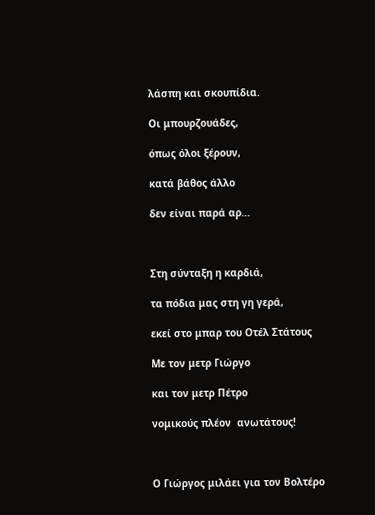λάσπη και σκουπίδια.

Οι μπουρζουάδες,

όπως όλοι ξέρουν,

κατά βάθος άλλο

δεν είναι παρά αρ…



Στη σύνταξη η καρδιά,

τα πόδια μας στη γη γερά,

εκεί στο μπαρ του Οτέλ Στάτους

Με τον μετρ Γιώργο

και τον μετρ Πέτρο

νομικούς πλέον  ανωτάτους!



Ο Γιώργος μιλάει για τον Βολτέρο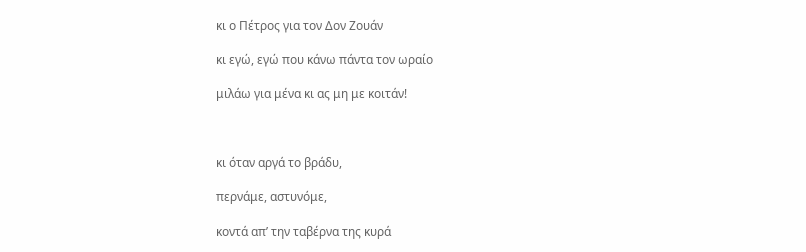κι ο Πέτρος για τον Δον Ζουάν

κι εγώ, εγώ που κάνω πάντα τον ωραίο

μιλάω για μένα κι ας μη με κοιτάν!



κι όταν αργά το βράδυ,

περνάμε, αστυνόμε,

κοντά απ’ την ταβέρνα της κυρά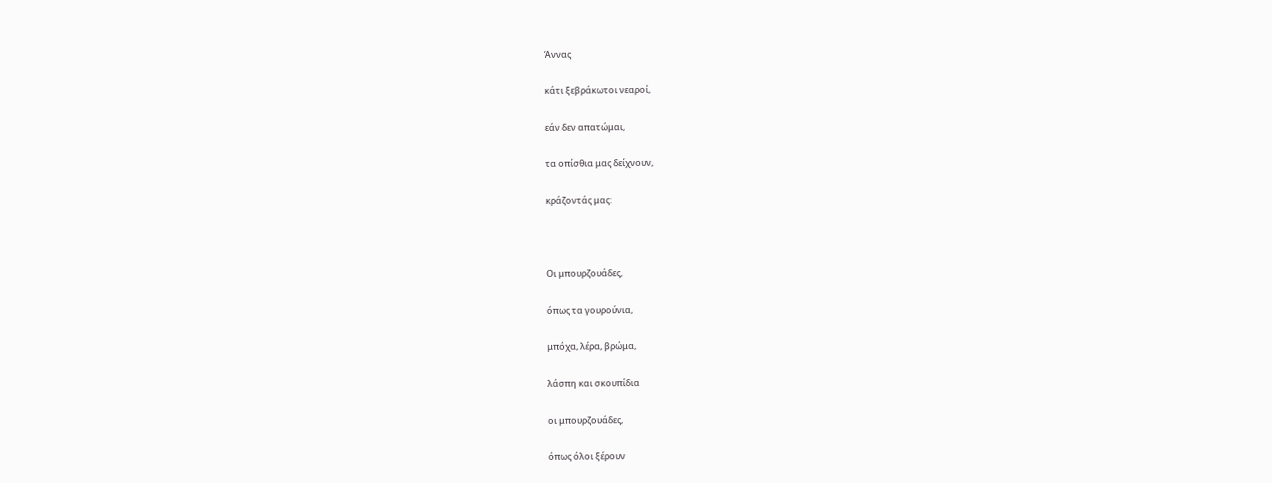Άννας

κάτι ξεβράκωτοι νεαροί,

εάν δεν απατώμαι,

τα οπίσθια μας δείχνουν,

κράζοντάς μας:



Οι μπουρζουάδες,

όπως τα γουρούνια,

μπόχα, λέρα, βρώμα,

λάσπη και σκουπίδια

οι μπουρζουάδες,

όπως όλοι ξέρουν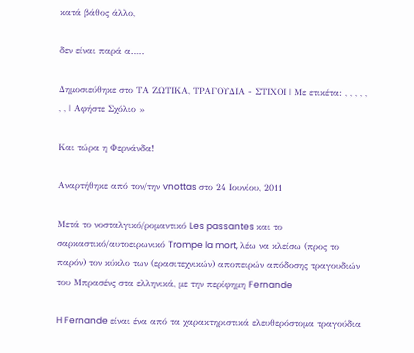κατά βάθος άλλο,

δεν είναι παρά α…..

Δημοσιεύθηκε στο ΤΑ ΖΩΤΙΚΑ, ΤΡΑΓΟΥΔΙΑ - ΣΤΙΧΟΙ | Με ετικέτα: , , , , , , , | Αφήστε Σχόλιο »

Και τώρα η Φερνάνδα!

Αναρτήθηκε από τον/την vnottas στο 24 Ιουνίου, 2011

Μετά το νοσταλγικό/ρομαντικό Les passantes και το σαρκαστικό/αυτοειρωνικό Trompe la mort, λέω να κλείσω (προς το παρόν) τον κύκλο των (ερασιτεχνικών) αποπειρών απόδοσης τραγουδιών του Μπρασένς στα ελληνικά, με την περίφημη Fernande

H Fernande είναι ένα από τα χαρακτηριστικά ελευθερόστομα τραγούδια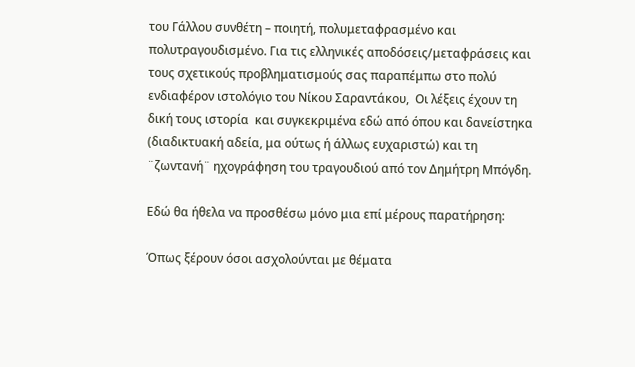του Γάλλου συνθέτη – ποιητή, πολυμεταφρασμένο και πολυτραγουδισμένο. Για τις ελληνικές αποδόσεις/μεταφράσεις και τους σχετικούς προβληματισμούς σας παραπέμπω στο πολύ ενδιαφέρον ιστολόγιο του Νίκου Σαραντάκου,  Οι λέξεις έχουν τη δική τους ιστορία  και συγκεκριμένα εδώ από όπου και δανείστηκα (διαδικτυακή αδεία, μα ούτως ή άλλως ευχαριστώ) και τη ¨ζωντανή¨ ηχογράφηση του τραγουδιού από τον Δημήτρη Μπόγδη.

Εδώ θα ήθελα να προσθέσω μόνο μια επί μέρους παρατήρηση:

Όπως ξέρουν όσοι ασχολούνται με θέματα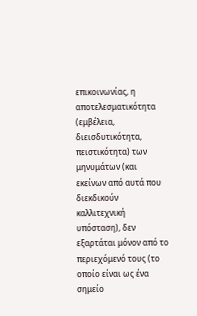επικοινωνίας, η αποτελεσματικότητα (εμβέλεια, διεισδυτικότητα, πειστικότητα) των μηνυμάτων (και εκείνων από αυτά που διεκδικούν καλλιτεχνική υπόσταση), δεν εξαρτάται μόνον από το περιεχόμενό τους (το οποίο είναι ως ένα σημείο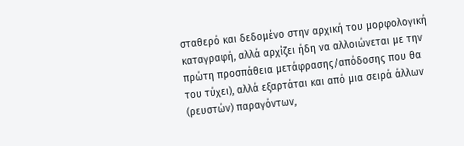σταθερό και δεδομένο στην αρχική του μορφολογική καταγραφή, αλλά αρχίζει ήδη να αλλοιώνεται με την πρώτη προσπάθεια μετάφρασης/απόδοσης που θα του τύχει), αλλά εξαρτάται και από μια σειρά άλλων (ρευστών) παραγόντων,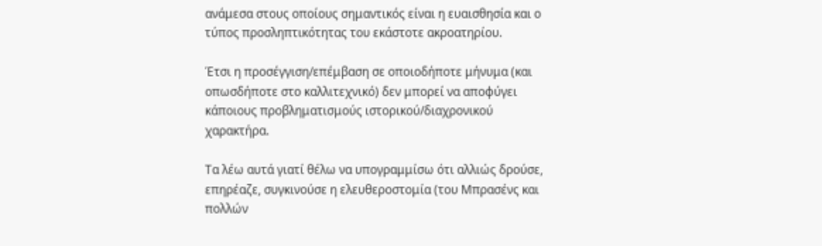ανάμεσα στους οποίους σημαντικός είναι η ευαισθησία και ο τύπος προσληπτικότητας του εκάστοτε ακροατηρίου.

Έτσι η προσέγγιση/επέμβαση σε οποιοδήποτε μήνυμα (και οπωσδήποτε στο καλλιτεχνικό) δεν μπορεί να αποφύγει κάποιους προβληματισμούς ιστορικού/διαχρονικού χαρακτήρα.

Τα λέω αυτά γιατί θέλω να υπογραμμίσω ότι αλλιώς δρούσε, επηρέαζε, συγκινούσε η ελευθεροστομία (του Μπρασένς και πολλών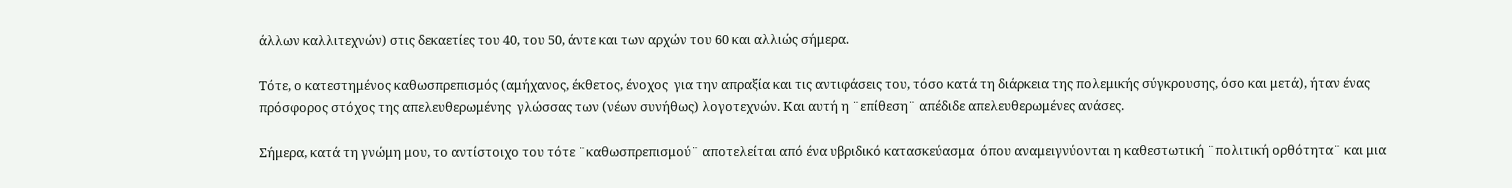άλλων καλλιτεχνών) στις δεκαετίες του 40, του 50, άντε και των αρχών του 60 και αλλιώς σήμερα.

Τότε, ο κατεστημένος καθωσπρεπισμός (αμήχανος, έκθετος, ένοχος  για την απραξία και τις αντιφάσεις του, τόσο κατά τη διάρκεια της πολεμικής σύγκρουσης, όσο και μετά), ήταν ένας πρόσφορος στόχος της απελευθερωμένης  γλώσσας των (νέων συνήθως) λογοτεχνών. Και αυτή η ¨επίθεση¨ απέδιδε απελευθερωμένες ανάσες.

Σήμερα, κατά τη γνώμη μου, το αντίστοιχο του τότε ¨καθωσπρεπισμού¨ αποτελείται από ένα υβριδικό κατασκεύασμα  όπου αναμειγνύονται η καθεστωτική ¨πολιτική ορθότητα¨ και μια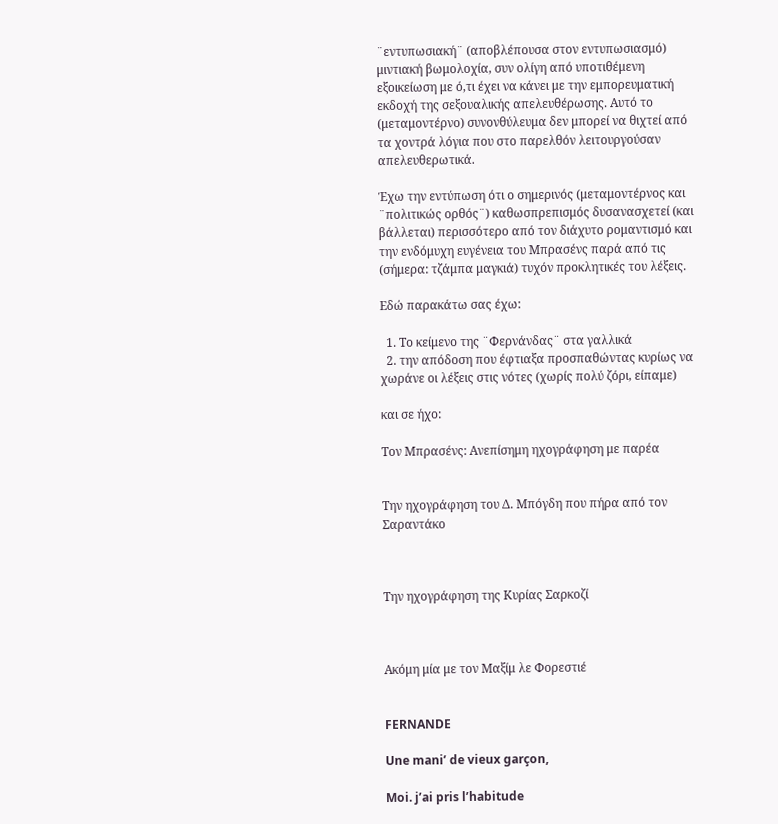¨εντυπωσιακή¨ (αποβλέπουσα στον εντυπωσιασμό) μιντιακή βωμολοχία, συν ολίγη από υποτιθέμενη εξοικείωση με ό,τι έχει να κάνει με την εμπορευματική εκδοχή της σεξουαλικής απελευθέρωσης. Αυτό το (μεταμοντέρνο) συνονθύλευμα δεν μπορεί να θιχτεί από τα χοντρά λόγια που στο παρελθόν λειτουργούσαν απελευθερωτικά.

Έχω την εντύπωση ότι ο σημερινός (μεταμοντέρνος και ¨πολιτικώς ορθός¨) καθωσπρεπισμός δυσανασχετεί (και βάλλεται) περισσότερο από τον διάχυτο ρομαντισμό και την ενδόμυχη ευγένεια του Μπρασένς παρά από τις (σήμερα: τζάμπα μαγκιά) τυχόν προκλητικές του λέξεις.

Εδώ παρακάτω σας έχω:

  1. Το κείμενο της ¨Φερνάνδας¨ στα γαλλικά
  2. την απόδοση που έφτιαξα προσπαθώντας κυρίως να χωράνε οι λέξεις στις νότες (χωρίς πολύ ζόρι, είπαμε)

και σε ήχο:

Τον Μπρασένς: Ανεπίσημη ηχογράφηση με παρέα


Την ηχογράφηση του Δ. Μπόγδη που πήρα από τον Σαραντάκο



Την ηχογράφηση της Κυρίας Σαρκοζί



Ακόμη μία με τον Μαξίμ λε Φορεστιέ


FERNANDE

Une mani’ de vieux garçon,

Moi. j’ai pris l’habitude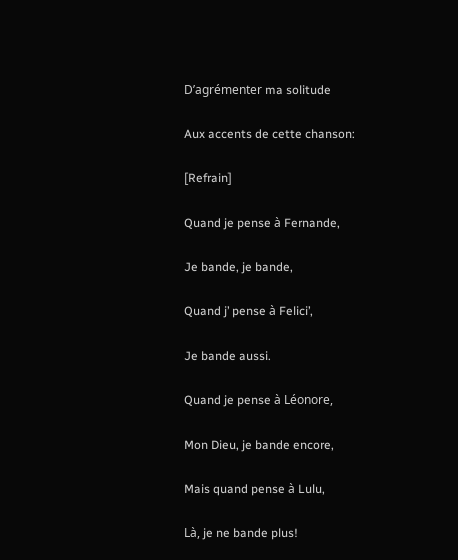D’agrémenter ma solitude

Aux accents de cette chanson:

[Refrain]

Quand je pense à Fernande,

Je bande, je bande,

Quand j’ pense à Felici’,

Je bande aussi.

Quand je pense à Léonore,

Mon Dieu, je bande encore,

Mais quand pense à Lulu,

Là, je ne bande plus!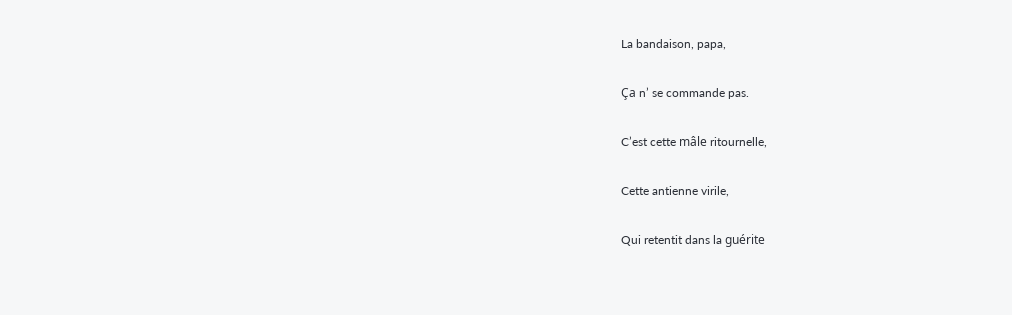La bandaison, papa,

Ça n’ se commande pas.

C’est cette mâle ritournelle,

Cette antienne virile,

Qui retentit dans la guérite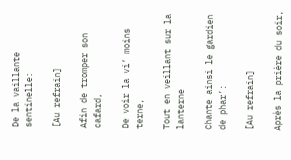De la vaillante sentinelle:

[Au refrain]

Afin de tromper son cafard,

De voir la vi’ moins terne,

Tout en veillant sur la lanterne

Chante ainsi le gardien de phar’:

[Au refrain]

Après la prière du soir,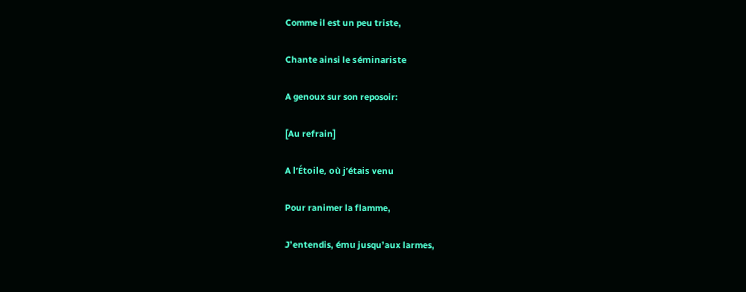Comme il est un peu triste,

Chante ainsi le séminariste

A genoux sur son reposoir:

[Au refrain]

A l’Étoile, où j’étais venu

Pour ranimer la flamme,

J’entendis, ému jusqu’aux larmes,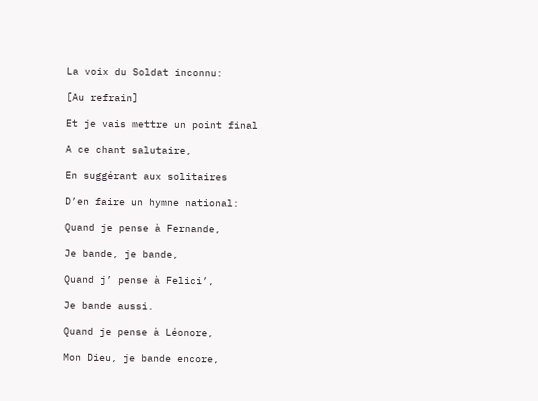La voix du Soldat inconnu:

[Au refrain]

Et je vais mettre un point final

A ce chant salutaire,

En suggérant aux solitaires

D’en faire un hymne national:

Quand je pense à Fernande,

Je bande, je bande,

Quand j’ pense à Felici’,

Je bande aussi.

Quand je pense à Léonore,

Mon Dieu, je bande encore,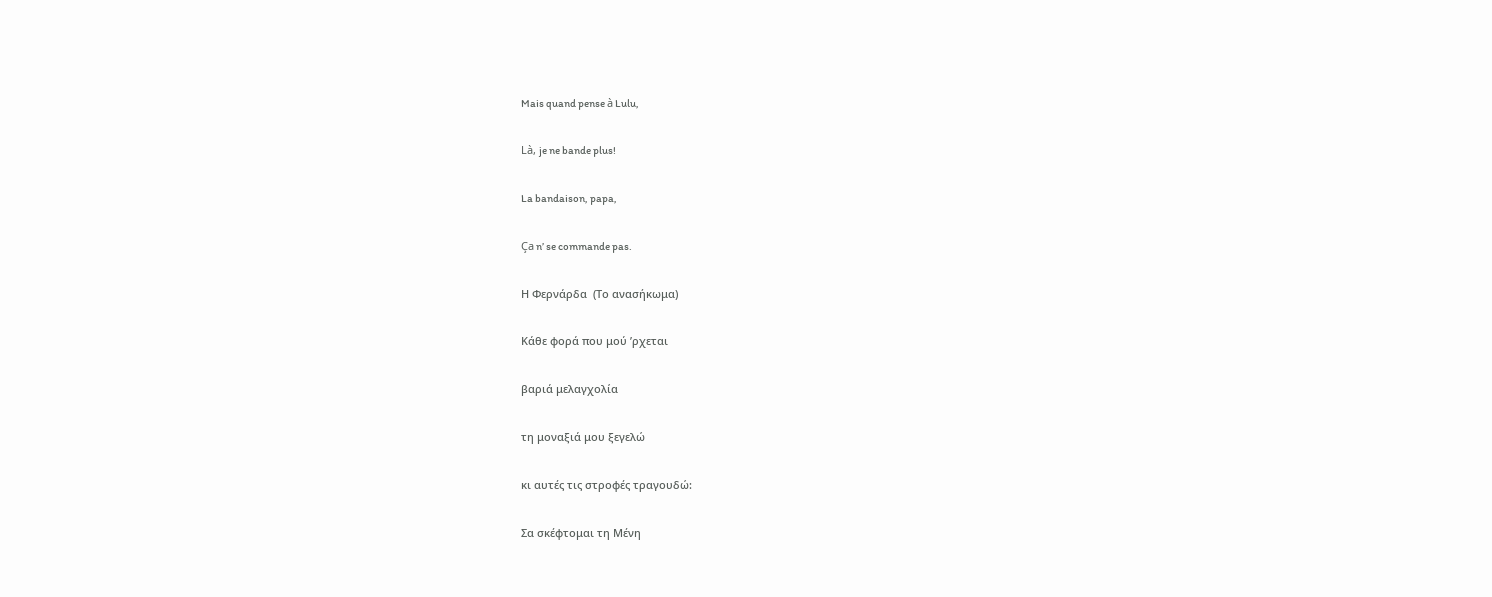Mais quand pense à Lulu,

Là, je ne bande plus!

La bandaison, papa,

Ça n’ se commande pas.

Η Φερνάρδα  (Το ανασήκωμα)

Κάθε φορά που μού ’ρχεται

βαριά μελαγχολία

τη μοναξιά μου ξεγελώ

κι αυτές τις στροφές τραγουδώ:

Σα σκέφτομαι τη Μένη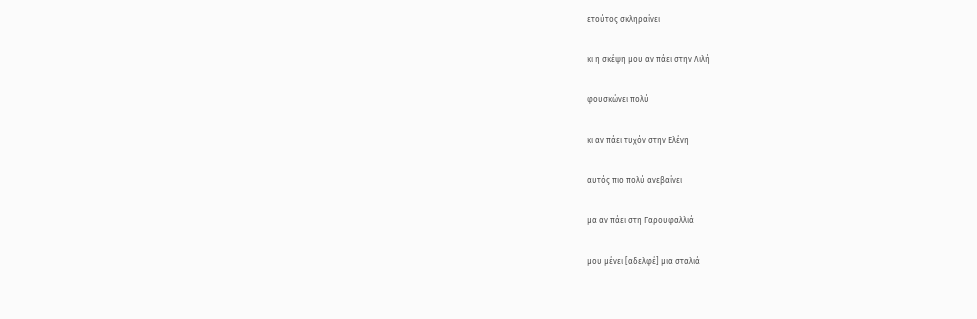ετούτος σκληραίνει

κι η σκέψη μου αν πάει στην Λιλή

φουσκώνει πολύ

κι αν πάει τυχόν στην Ελένη

αυτός πιο πολύ ανεβαίνει

μα αν πάει στη Γαρουφαλλιά

μου μένει [αδελφέ] μια σταλιά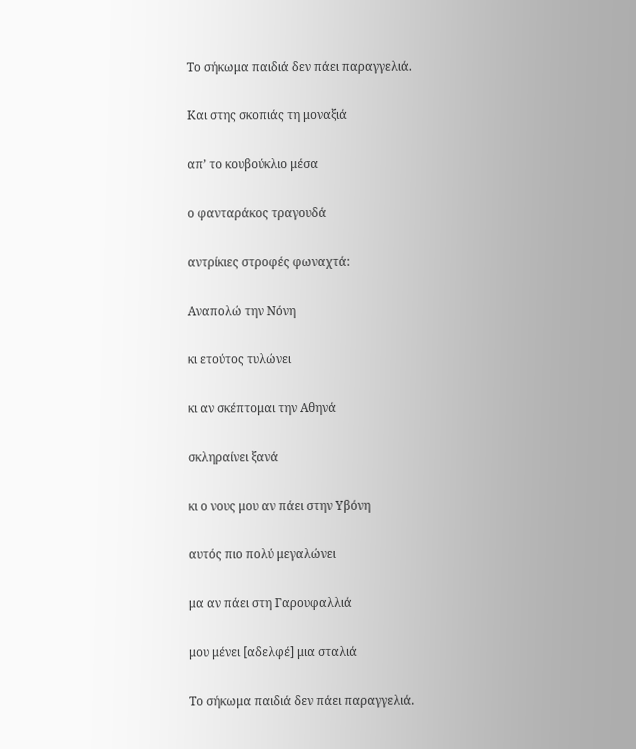Το σήκωμα παιδιά δεν πάει παραγγελιά.

Και στης σκοπιάς τη μοναξιά

απ’ το κουβούκλιο μέσα

ο φανταράκος τραγουδά

αντρίκιες στροφές φωναχτά:

Αναπολώ την Νόνη

κι ετούτος τυλώνει

κι αν σκέπτομαι την Αθηνά

σκληραίνει ξανά

κι ο νους μου αν πάει στην Υβόνη

αυτός πιο πολύ μεγαλώνει

μα αν πάει στη Γαρουφαλλιά

μου μένει [αδελφέ] μια σταλιά

Το σήκωμα παιδιά δεν πάει παραγγελιά.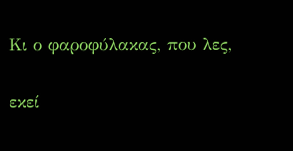Κι ο φαροφύλακας, που λες,

εκεί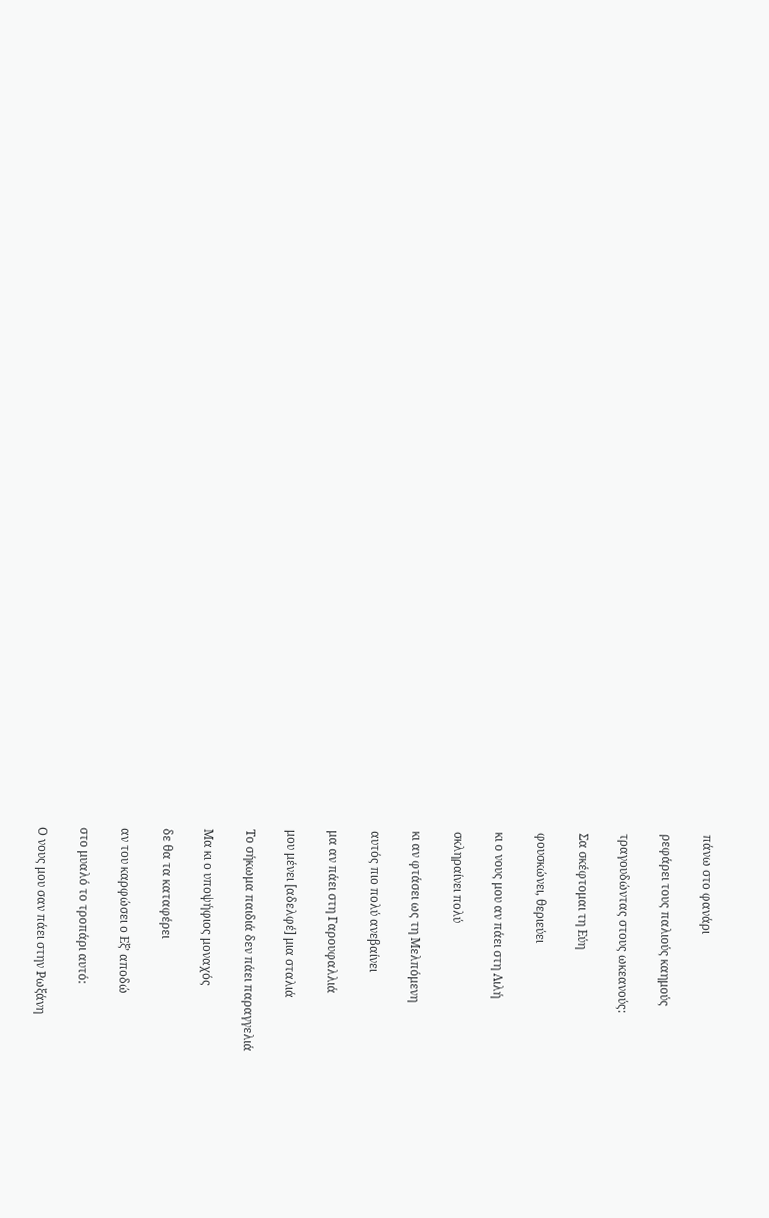πάνω στο φανάρι

ρεφάρει τους παλιούς καημούς

τραγουδώντας στους ωκεανούς:

Σα σκέφτομαι τη Εύη

φουσκώνει, θεριεύει

κι ο νους μου αν πάει στη Λιλή

σκληραίνει πολύ

κι αν φτάσει ως τη Μελπόμενη

αυτός πιο πολύ ανεβαίνει

μα αν πάει στη Γαρουφαλλιά

μου μένει [αδελφέ] μια σταλιά

Το σήκωμα παιδιά δεν πάει παραγγελιά

Μα κι ο υποψήφιος μοναχός

δε θα τα καταφέρει

αν του καρφώσει ο Εξ’ αποδώ

στο μυαλό το τροπάρι αυτό:

Ο νους μου σαν πάει στην Ρωξάνη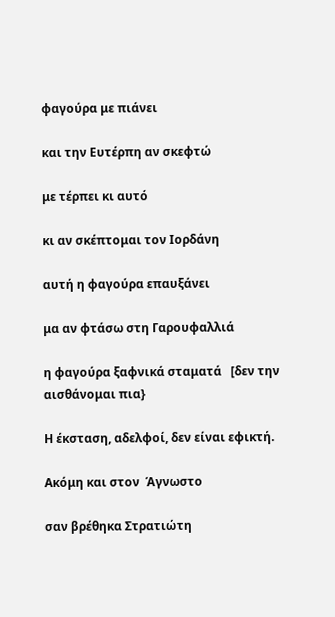φαγούρα με πιάνει

και την Ευτέρπη αν σκεφτώ

με τέρπει κι αυτό

κι αν σκέπτομαι τον Ιορδάνη

αυτή η φαγούρα επαυξάνει

μα αν φτάσω στη Γαρουφαλλιά

η φαγούρα ξαφνικά σταματά   [δεν την αισθάνομαι πια}

Η έκσταση, αδελφοί, δεν είναι εφικτή.

Ακόμη και στον  Άγνωστο

σαν βρέθηκα Στρατιώτη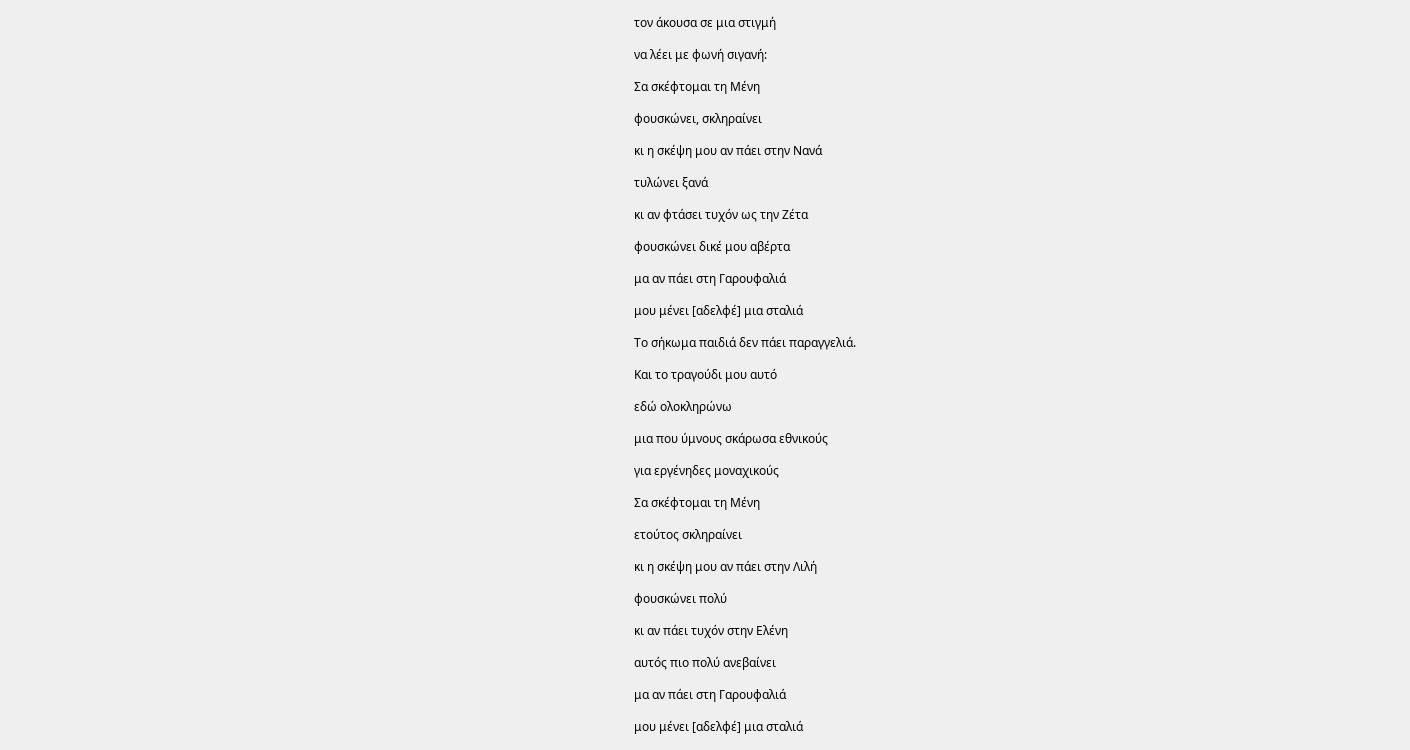τον άκουσα σε μια στιγμή

να λέει με φωνή σιγανή:

Σα σκέφτομαι τη Μένη

φουσκώνει, σκληραίνει

κι η σκέψη μου αν πάει στην Νανά

τυλώνει ξανά

κι αν φτάσει τυχόν ως την Ζέτα

φουσκώνει δικέ μου αβέρτα

μα αν πάει στη Γαρουφαλιά

μου μένει [αδελφέ] μια σταλιά

Το σήκωμα παιδιά δεν πάει παραγγελιά.

Και το τραγούδι μου αυτό

εδώ ολοκληρώνω

μια που ύμνους σκάρωσα εθνικούς

για εργένηδες μοναχικούς

Σα σκέφτομαι τη Μένη

ετούτος σκληραίνει

κι η σκέψη μου αν πάει στην Λιλή

φουσκώνει πολύ

κι αν πάει τυχόν στην Ελένη

αυτός πιο πολύ ανεβαίνει

μα αν πάει στη Γαρουφαλιά

μου μένει [αδελφέ] μια σταλιά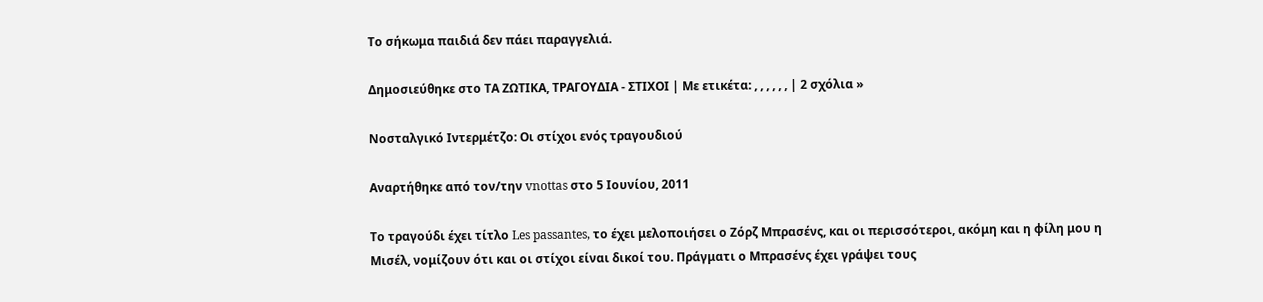Το σήκωμα παιδιά δεν πάει παραγγελιά.

Δημοσιεύθηκε στο ΤΑ ΖΩΤΙΚΑ, ΤΡΑΓΟΥΔΙΑ - ΣΤΙΧΟΙ | Με ετικέτα: , , , , , , | 2 σχόλια »

Νοσταλγικό Ιντερμέτζο: Οι στίχοι ενός τραγουδιού

Αναρτήθηκε από τον/την vnottas στο 5 Ιουνίου, 2011

Το τραγούδι έχει τίτλο Les passantes, το έχει μελοποιήσει ο Ζόρζ Μπρασένς, και οι περισσότεροι, ακόμη και η φίλη μου η Μισέλ, νομίζουν ότι και οι στίχοι είναι δικοί του. Πράγματι ο Μπρασένς έχει γράψει τους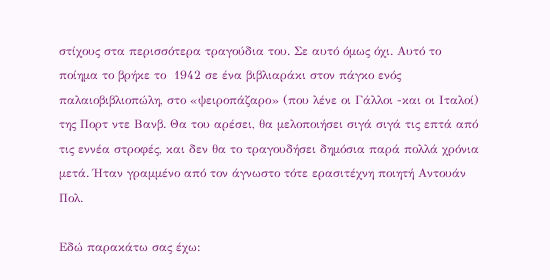στίχους στα περισσότερα τραγούδια του. Σε αυτό όμως όχι. Αυτό το ποίημα το βρήκε το  1942 σε ένα βιβλιαράκι στον πάγκο ενός παλαιοβιβλιοπώλη, στο «ψειροπάζαρο» (που λένε οι Γάλλοι -και οι Ιταλοί) της Πορτ ντε Βανβ. Θα του αρέσει, θα μελοποιήσει σιγά σιγά τις επτά από τις εννέα στροφές, και δεν θα το τραγουδήσει δημόσια παρά πολλά χρόνια μετά. Ήταν γραμμένο από τον άγνωστο τότε ερασιτέχνη ποιητή Αντουάν Πολ.

Εδώ παρακάτω σας έχω: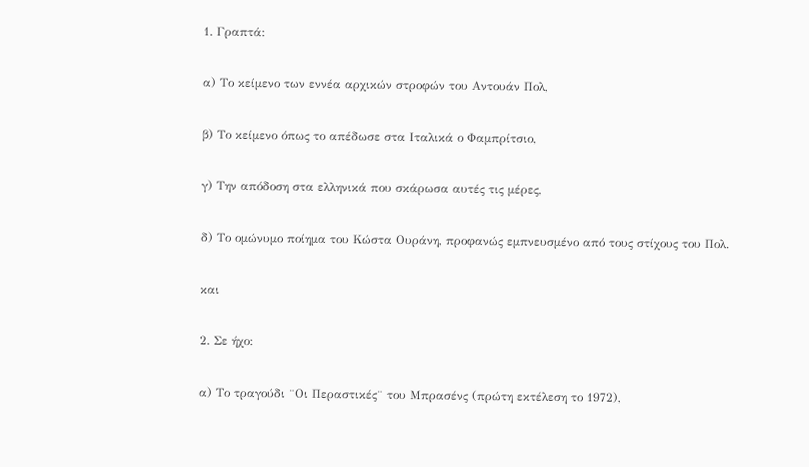1. Γραπτά:

α) Το κείμενο των εννέα αρχικών στροφών του Αντουάν Πολ,

β) Το κείμενο όπως το απέδωσε στα Ιταλικά ο Φαμπρίτσιο,

γ) Την απόδοση στα ελληνικά που σκάρωσα αυτές τις μέρες,

δ) Το ομώνυμο ποίημα του Κώστα Ουράνη, προφανώς εμπνευσμένο από τους στίχους του Πολ.

και

2. Σε ήχο:

α) Το τραγούδι ¨Οι Περαστικές¨ του Μπρασένς (πρώτη εκτέλεση το 1972),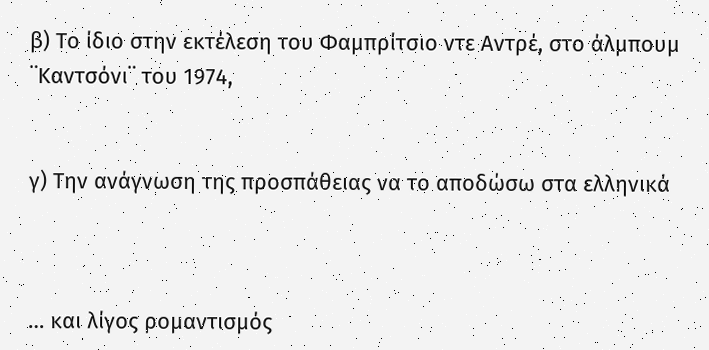β) Το ίδιο στην εκτέλεση του Φαμπρίτσιο ντε Αντρέ, στο άλμπουμ ¨Καντσόνι¨ του 1974,


γ) Την ανάγνωση της προσπάθειας να το αποδώσω στα ελληνικά



… και λίγος ρομαντισμός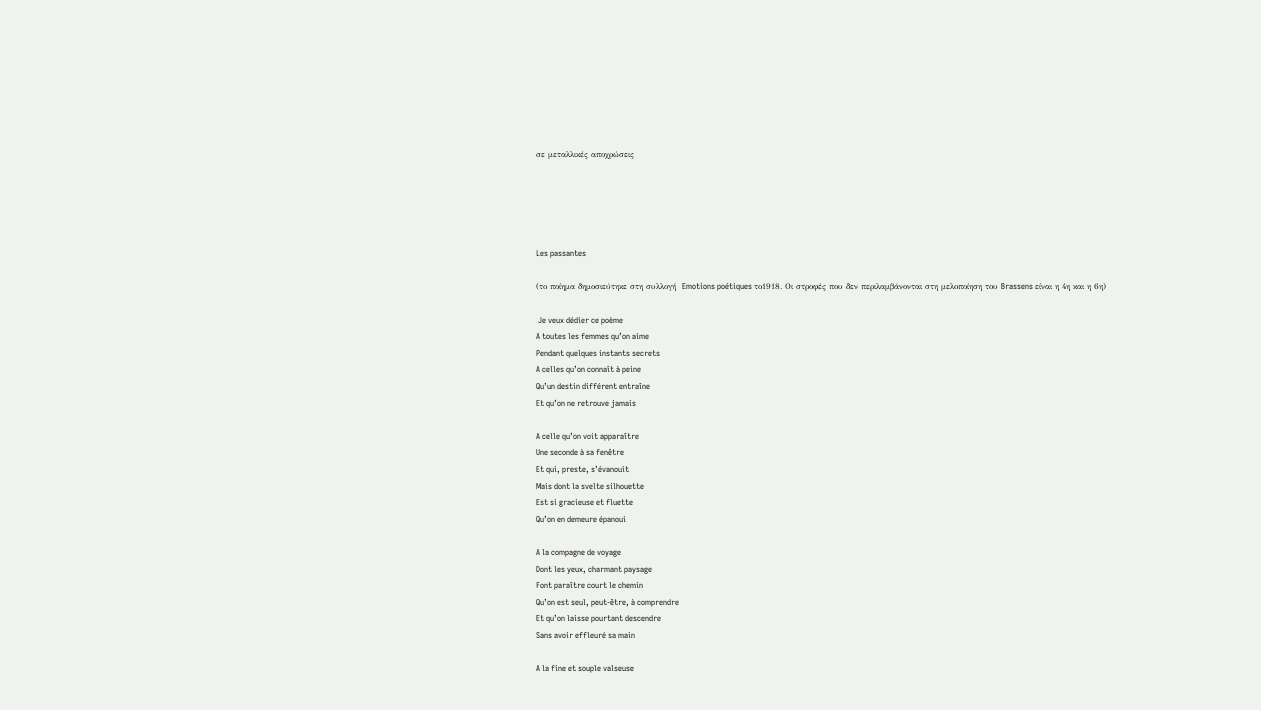σε μεταλλικές αποχρώσεις





Les passantes

(το ποίημα δημοσιεύτηκε στη συλλογή  Emotions poétiques το1918. Οι στροφές που δεν περιλαμβάνονται στη μελοποίηση του Brassens είναι η 4η και η 6η)

 Je veux dédier ce poème
A toutes les femmes qu’on aime
Pendant quelques instants secrets
A celles qu’on connaît à peine
Qu’un destin différent entraîne
Et qu’on ne retrouve jamais

A celle qu’on voit apparaître
Une seconde à sa fenêtre
Et qui, preste, s’évanouit
Mais dont la svelte silhouette
Est si gracieuse et fluette
Qu’on en demeure épanoui

A la compagne de voyage
Dont les yeux, charmant paysage
Font paraître court le chemin
Qu’on est seul, peut-être, à comprendre
Et qu’on laisse pourtant descendre
Sans avoir effleuré sa main

A la fine et souple valseuse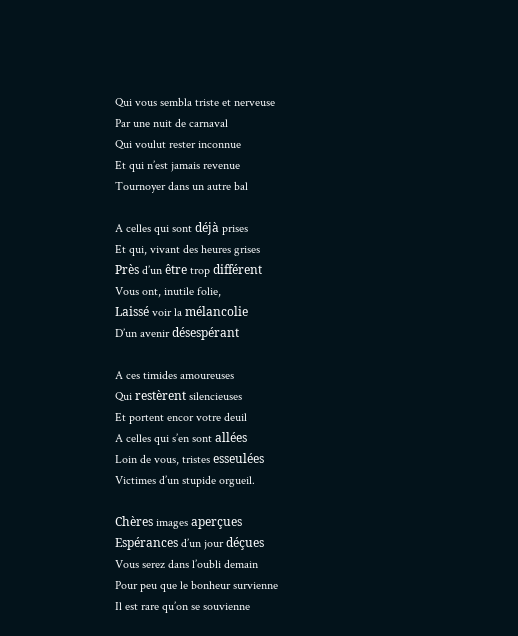Qui vous sembla triste et nerveuse
Par une nuit de carnaval
Qui voulut rester inconnue
Et qui n’est jamais revenue
Tournoyer dans un autre bal

A celles qui sont déjà prises
Et qui, vivant des heures grises
Près d’un être trop différent
Vous ont, inutile folie,
Laissé voir la mélancolie
D’un avenir désespérant

A ces timides amoureuses
Qui restèrent silencieuses
Et portent encor votre deuil
A celles qui s’en sont allées
Loin de vous, tristes esseulées
Victimes d’un stupide orgueil.

Chères images aperçues
Espérances d’un jour déçues
Vous serez dans l’oubli demain
Pour peu que le bonheur survienne
Il est rare qu’on se souvienne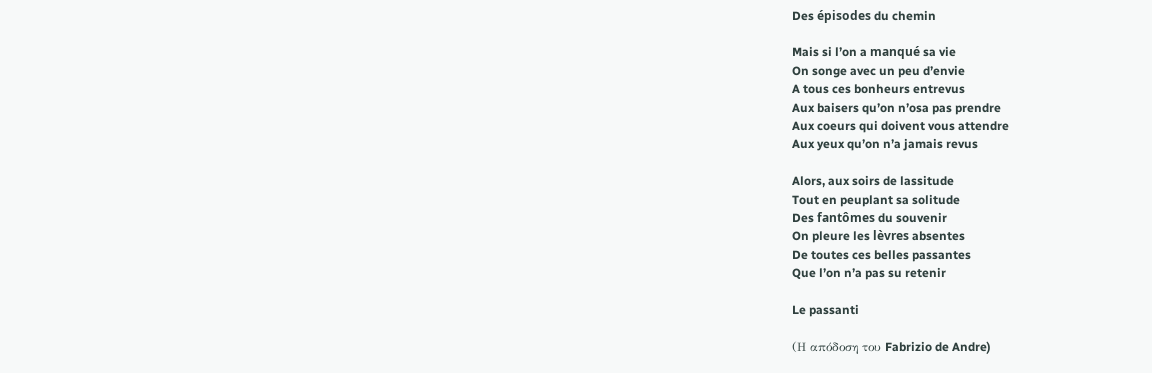Des épisodes du chemin

Mais si l’on a manqué sa vie
On songe avec un peu d’envie
A tous ces bonheurs entrevus
Aux baisers qu’on n’osa pas prendre
Aux coeurs qui doivent vous attendre
Aux yeux qu’on n’a jamais revus

Alors, aux soirs de lassitude
Tout en peuplant sa solitude
Des fantômes du souvenir
On pleure les lèvres absentes
De toutes ces belles passantes
Que l’on n’a pas su retenir

Le passanti

(Η απόδοση του Fabrizio de Andre)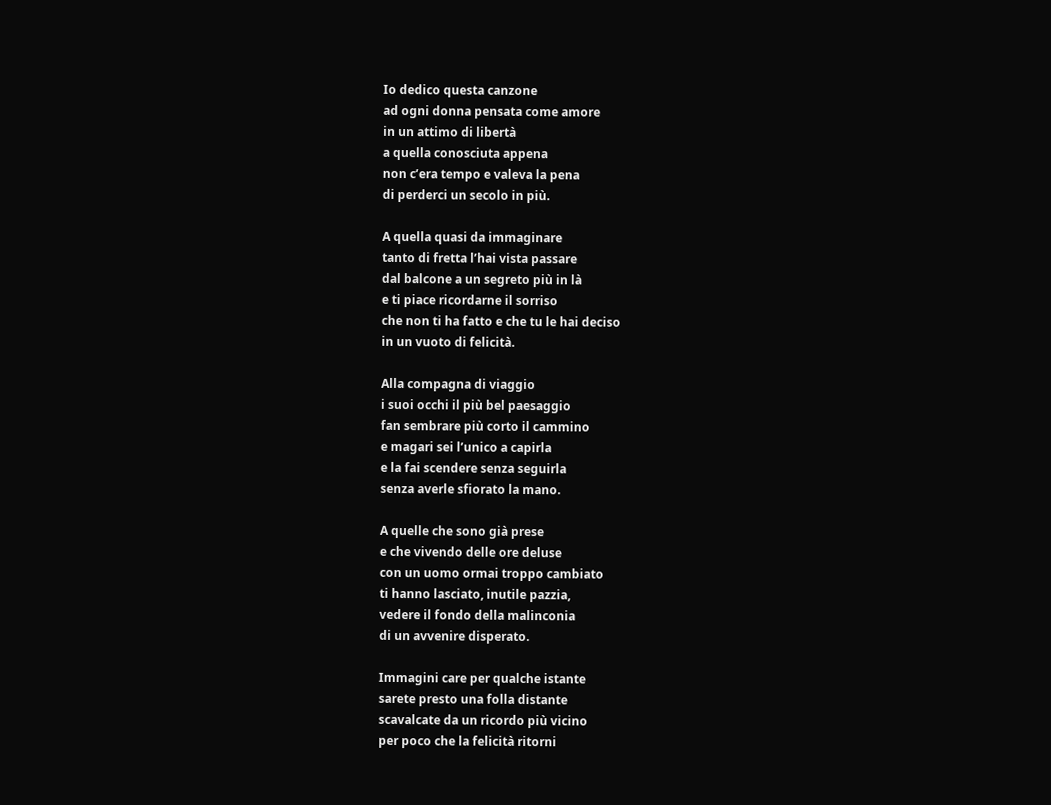Io dedico questa canzone
ad ogni donna pensata come amore
in un attimo di libertà
a quella conosciuta appena
non c’era tempo e valeva la pena
di perderci un secolo in più.

A quella quasi da immaginare
tanto di fretta l’hai vista passare
dal balcone a un segreto più in là
e ti piace ricordarne il sorriso
che non ti ha fatto e che tu le hai deciso
in un vuoto di felicità.

Alla compagna di viaggio
i suoi occhi il più bel paesaggio
fan sembrare più corto il cammino
e magari sei l’unico a capirla
e la fai scendere senza seguirla
senza averle sfiorato la mano.

A quelle che sono già prese
e che vivendo delle ore deluse
con un uomo ormai troppo cambiato
ti hanno lasciato, inutile pazzia,
vedere il fondo della malinconia
di un avvenire disperato.

Immagini care per qualche istante
sarete presto una folla distante
scavalcate da un ricordo più vicino
per poco che la felicità ritorni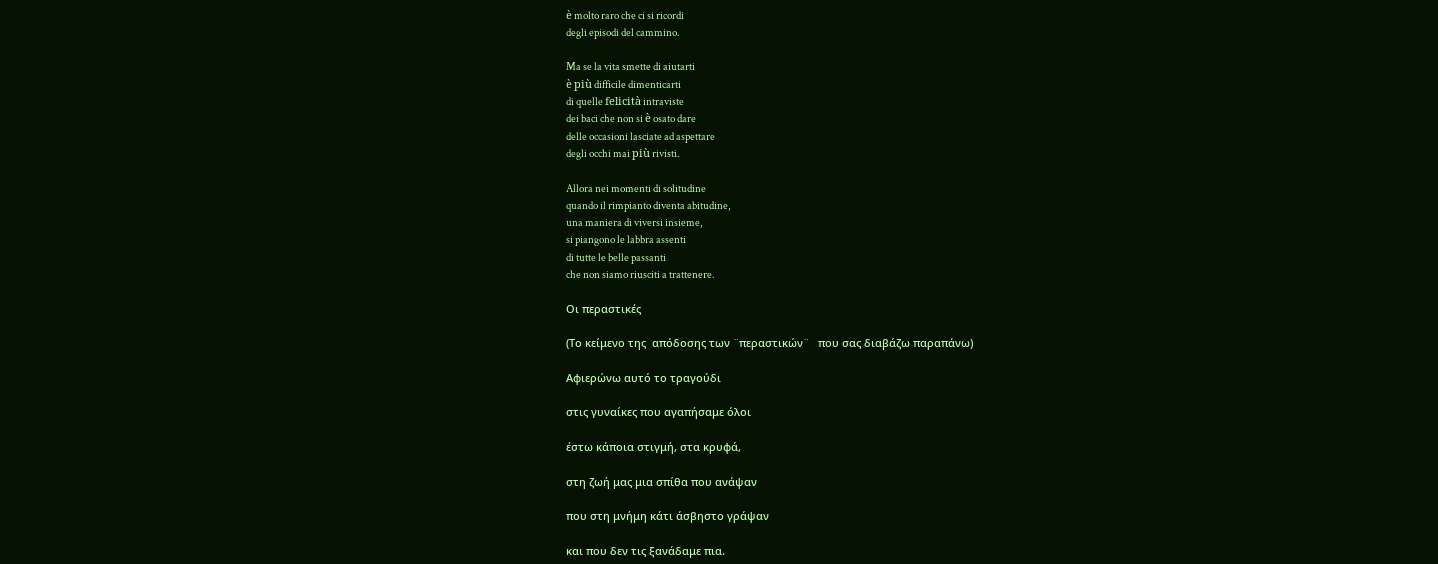è molto raro che ci si ricordi
degli episodi del cammino.

Ma se la vita smette di aiutarti
è più difficile dimenticarti
di quelle felicità intraviste
dei baci che non si è osato dare
delle occasioni lasciate ad aspettare
degli occhi mai più rivisti.

Allora nei momenti di solitudine
quando il rimpianto diventa abitudine,
una maniera di viversi insieme,
si piangono le labbra assenti
di tutte le belle passanti
che non siamo riusciti a trattenere.

Οι περαστικές

(Το κείμενο της  απόδοσης των ¨περαστικών¨   που σας διαβάζω παραπάνω)

Αφιερώνω αυτό το τραγούδι

στις γυναίκες που αγαπήσαμε όλοι

έστω κάποια στιγμή, στα κρυφά,

στη ζωή μας μια σπίθα που ανάψαν

που στη μνήμη κάτι άσβηστο γράψαν

και που δεν τις ξανάδαμε πια.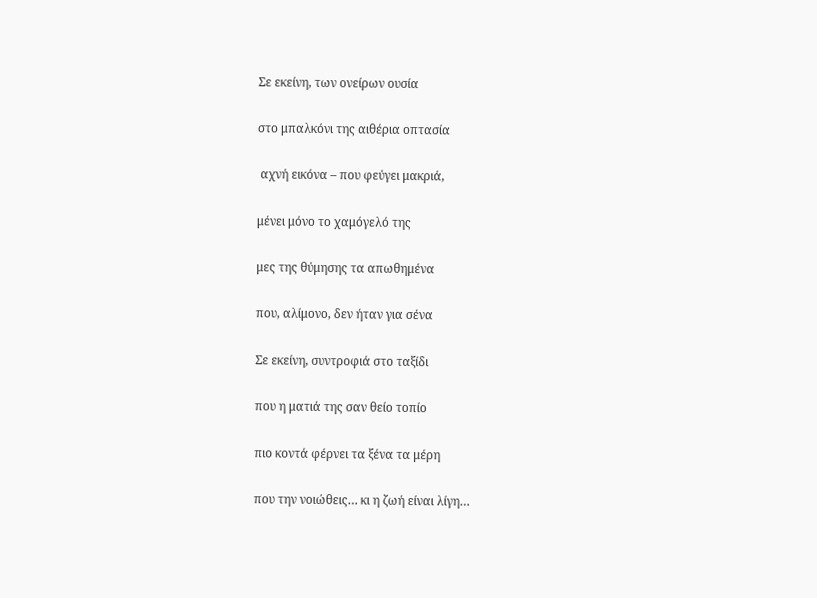Σε εκείνη, των ονείρων ουσία

στο μπαλκόνι της αιθέρια οπτασία

 αχνή εικόνα – που φεύγει μακριά,

μένει μόνο το χαμόγελό της

μες της θύμησης τα απωθημένα

που, αλίμονο, δεν ήταν για σένα

Σε εκείνη, συντροφιά στο ταξίδι

που η ματιά της σαν θείο τοπίο

πιο κοντά φέρνει τα ξένα τα μέρη

που την νοιώθεις… κι η ζωή είναι λίγη…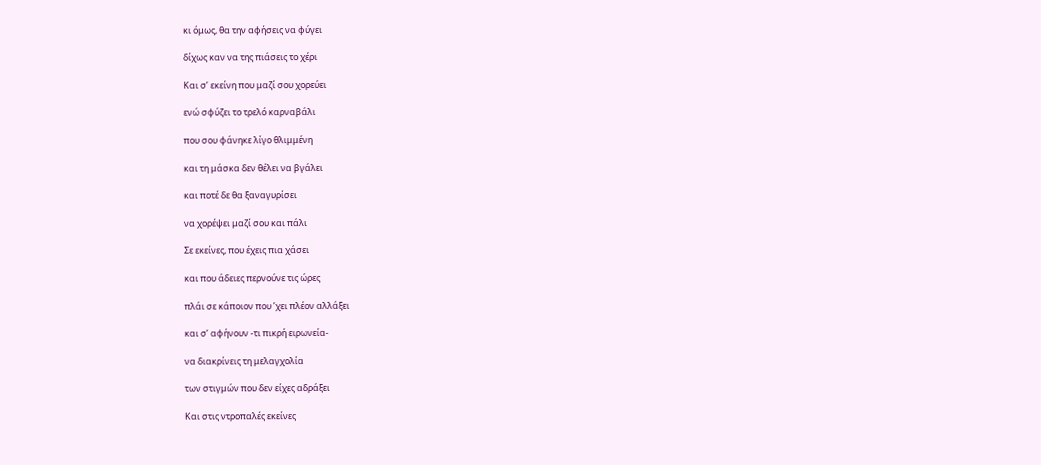κι όμως, θα την αφήσεις να φύγει

δίχως καν να της πιάσεις το χέρι

Και σ’ εκείνη που μαζί σου χορεύει

ενώ σφύζει το τρελό καρναβάλι

που σου φάνηκε λίγο θλιμμένη

και τη μάσκα δεν θέλει να βγάλει

και ποτέ δε θα ξαναγυρίσει

να χορέψει μαζί σου και πάλι

Σε εκείνες, που έχεις πια χάσει

και που άδειες περνούνε τις ώρες

πλάι σε κάποιον που ’χει πλέον αλλάξει

και σ’ αφήνουν -τι πικρή ειρωνεία-

να διακρίνεις τη μελαγχολία

των στιγμών που δεν είχες αδράξει

Και στις ντροπαλές εκείνες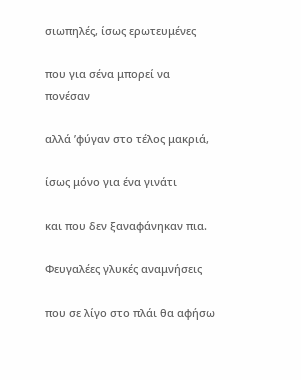σιωπηλές, ίσως ερωτευμένες

που για σένα μπορεί να πονέσαν

αλλά ’φύγαν στο τέλος μακριά,

ίσως μόνο για ένα γινάτι

και που δεν ξαναφάνηκαν πια.

Φευγαλέες γλυκές αναμνήσεις

που σε λίγο στο πλάι θα αφήσω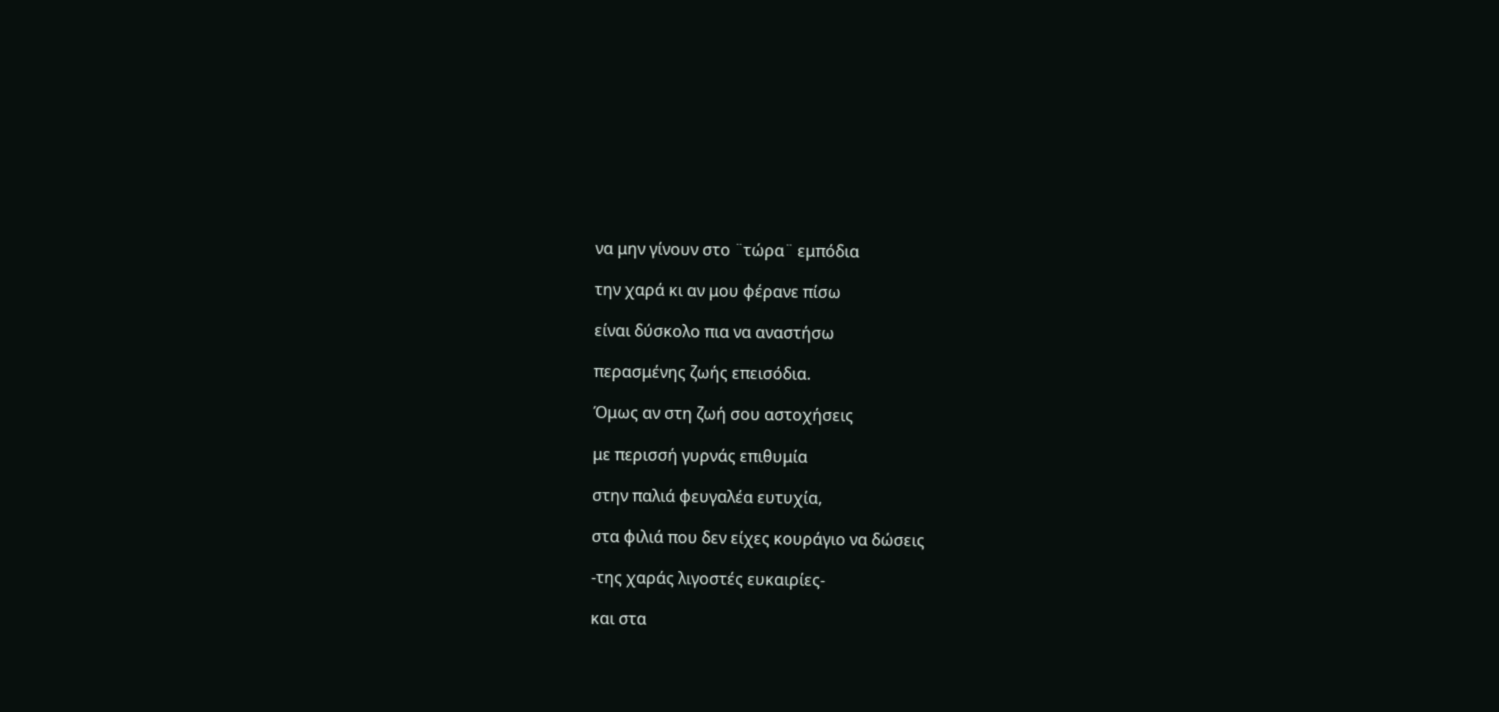να μην γίνουν στο ¨τώρα¨ εμπόδια

την χαρά κι αν μου φέρανε πίσω

είναι δύσκολο πια να αναστήσω

περασμένης ζωής επεισόδια.

Όμως αν στη ζωή σου αστοχήσεις

με περισσή γυρνάς επιθυμία

στην παλιά φευγαλέα ευτυχία,

στα φιλιά που δεν είχες κουράγιο να δώσεις

-της χαράς λιγοστές ευκαιρίες-

και στα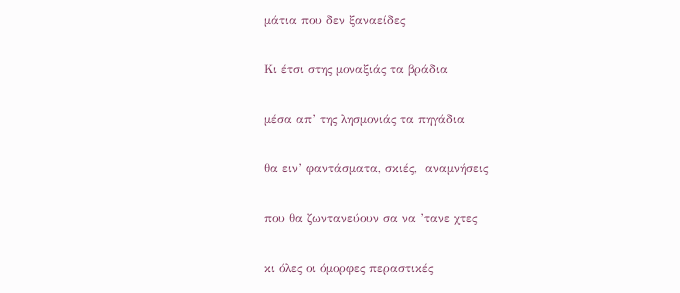μάτια που δεν ξαναείδες

Κι έτσι στης μοναξιάς τα βράδια

μέσα απ’ της λησμονιάς τα πηγάδια

θα ειν’ φαντάσματα, σκιές,  αναμνήσεις

που θα ζωντανεύουν σα να ’τανε χτες

κι όλες οι όμορφες περαστικές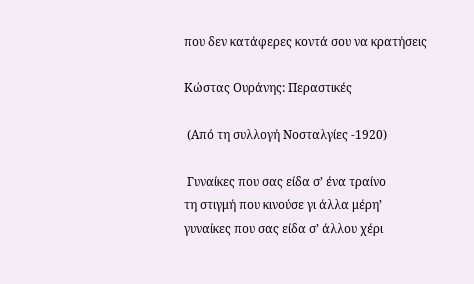που δεν κατάφερες κοντά σου να κρατήσεις

Κώστας Ουράνης: Περαστικές

 (Από τη συλλογή Νοσταλγίες -1920)

 Γυναίκες που σας είδα σ’ ένα τραίνο
τη στιγμή που κινούσε γι άλλα μέρη’
γυναίκες που σας είδα σ’ άλλου χέρι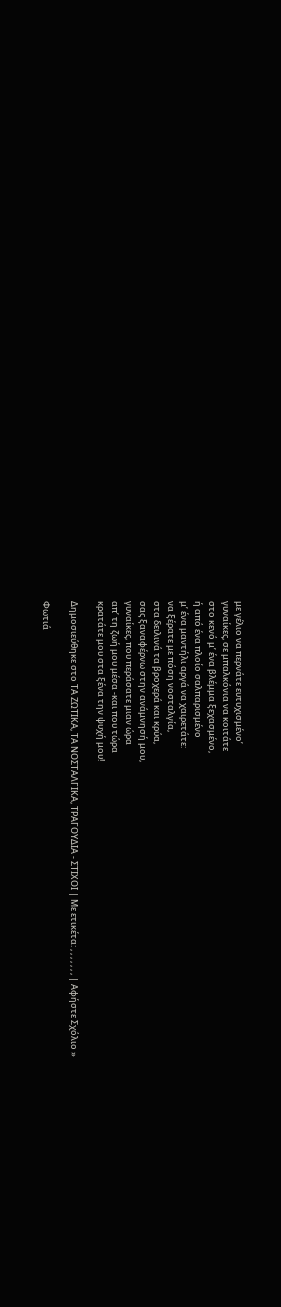με γέλιο να περνάτε ευτυχισμένο’
γυναίκες, σε μπαλκόνια να κοιτάτε
στο κενό μ’ ένα βλέμμα ξεχασμένο,
ή από ένα πλοίο σαλπαρισμένο
μ’ ένα μαντήλι αργά να χαιρετάτε:
να ξέρατε με πόση νοσταλγία,
στα δειλινά τα βροχερά και κρύα,
σας ξαναφέρνω στην ανάμνησή μου,
γυναίκες, που περάσατε μιαν ώρα
απ’ τη ζωή μου μέσα -και που τώρα
κρατάτε μου στα ξένα την ψυχή μου!

Δημοσιεύθηκε στο ΤΑ ΖΩΤΙΚΑ, ΤΑ ΝΟΣΤΑΛΓΙΚΑ, ΤΡΑΓΟΥΔΙΑ - ΣΤΙΧΟΙ | Με ετικέτα: , , , , , , , | Αφήστε Σχόλιο »

Φωτιά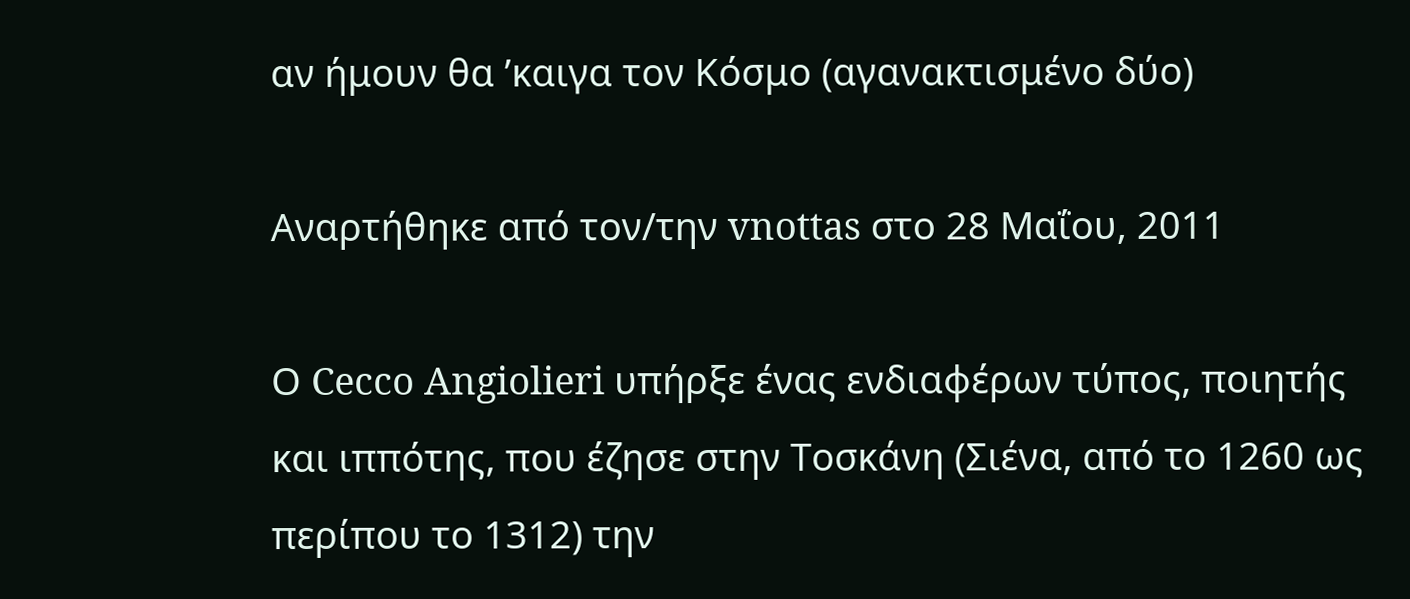αν ήμουν θα ’καιγα τον Κόσμο (αγανακτισμένο δύο)

Αναρτήθηκε από τον/την vnottas στο 28 Μαΐου, 2011

Ο Cecco Angiolieri υπήρξε ένας ενδιαφέρων τύπος, ποιητής και ιππότης, που έζησε στην Τοσκάνη (Σιένα, από το 1260 ως περίπου το 1312) την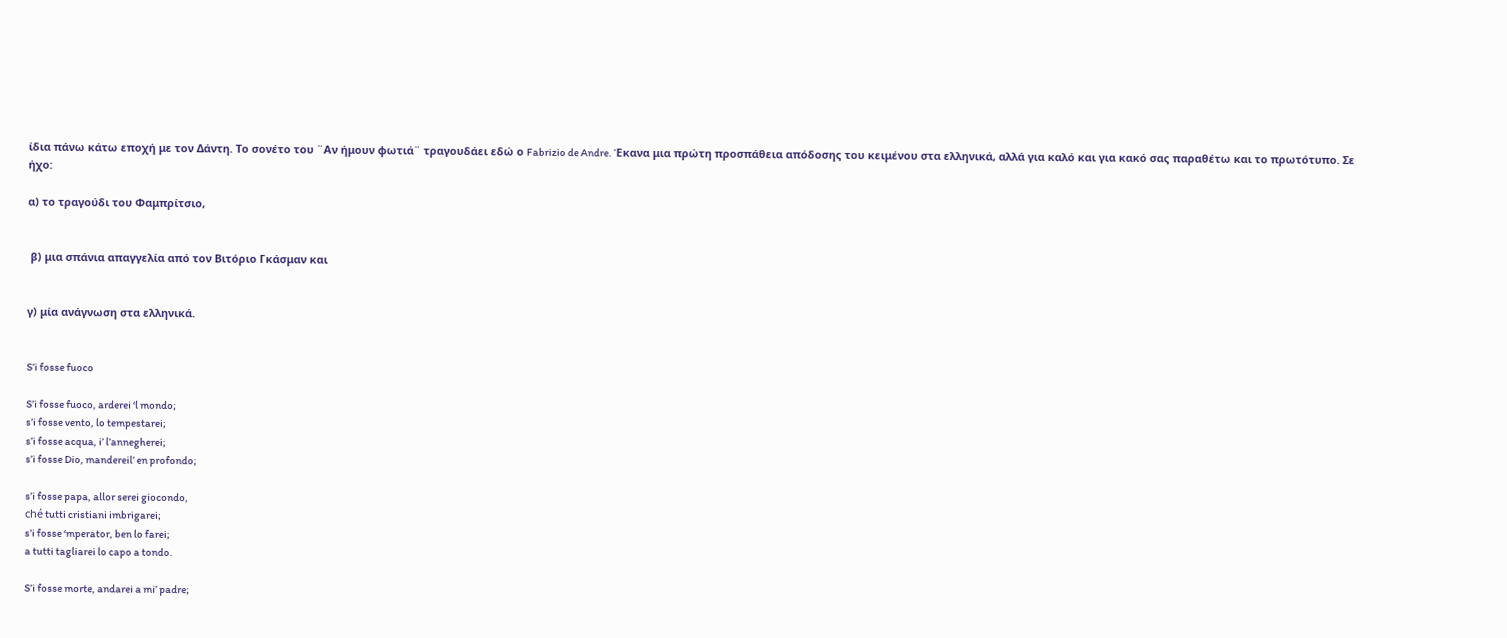ίδια πάνω κάτω εποχή με τον Δάντη. Το σονέτο του ¨Αν ήμουν φωτιά¨ τραγουδάει εδώ ο Fabrizio de Andre. Έκανα μια πρώτη προσπάθεια απόδοσης του κειμένου στα ελληνικά, αλλά για καλό και για κακό σας παραθέτω και το πρωτότυπο. Σε ήχο:

α) το τραγούδι του Φαμπρίτσιο,


 β) μια σπάνια απαγγελία από τον Βιτόριο Γκάσμαν και


γ) μία ανάγνωση στα ελληνικά.


S’i fosse fuoco

S’i fosse fuoco, arderei ‘l mondo;
s’i fosse vento, lo tempestarei;
s’i fosse acqua, i’ l’annegherei;
s’i fosse Dio, mandereil’ en profondo;

s’i fosse papa, allor serei giocondo,
ché tutti cristiani imbrigarei;
s’i fosse ‘mperator, ben lo farei;
a tutti tagliarei lo capo a tondo.

S’i fosse morte, andarei a mi’ padre;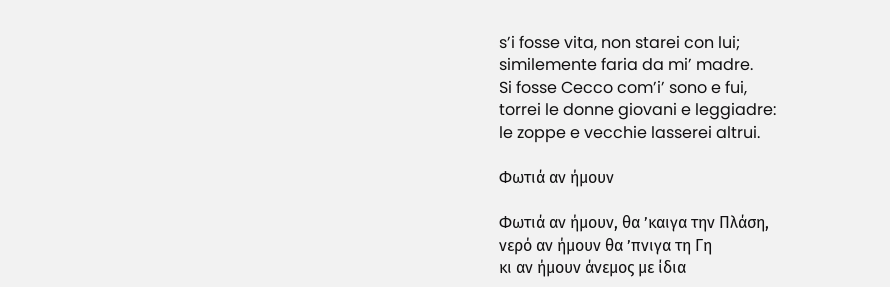s’i fosse vita, non starei con lui;
similemente faria da mi’ madre.
Si fosse Cecco com’i’ sono e fui,
torrei le donne giovani e leggiadre:
le zoppe e vecchie lasserei altrui.

Φωτιά αν ήμουν

Φωτιά αν ήμουν, θα ’καιγα την Πλάση,
νερό αν ήμουν θα ’πνιγα τη Γη
κι αν ήμουν άνεμος με ίδια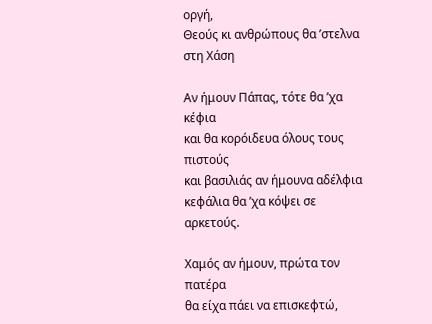οργή,
Θεούς κι ανθρώπους θα ’στελνα στη Χάση

Αν ήμουν Πάπας, τότε θα ’χα κέφια
και θα κορόιδευα όλους τους πιστούς
και βασιλιάς αν ήμουνα αδέλφια
κεφάλια θα ’χα κόψει σε αρκετούς.

Χαμός αν ήμουν, πρώτα τον πατέρα
θα είχα πάει να επισκεφτώ,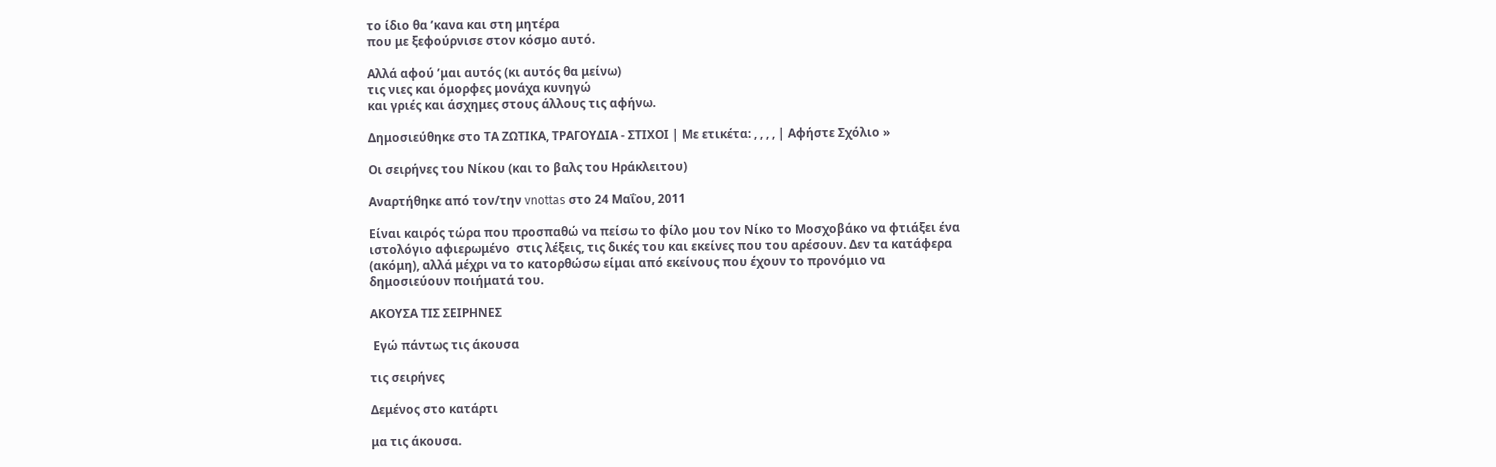το ίδιο θα ’κανα και στη μητέρα
που με ξεφούρνισε στον κόσμο αυτό.

Αλλά αφού ’μαι αυτός (κι αυτός θα μείνω)
τις νιες και όμορφες μονάχα κυνηγώ
και γριές και άσχημες στους άλλους τις αφήνω.

Δημοσιεύθηκε στο ΤΑ ΖΩΤΙΚΑ, ΤΡΑΓΟΥΔΙΑ - ΣΤΙΧΟΙ | Με ετικέτα: , , , , | Αφήστε Σχόλιο »

Οι σειρήνες του Νίκου (και το βαλς του Ηράκλειτου)

Αναρτήθηκε από τον/την vnottas στο 24 Μαΐου, 2011

Είναι καιρός τώρα που προσπαθώ να πείσω το φίλο μου τον Νίκο το Μοσχοβάκο να φτιάξει ένα ιστολόγιο αφιερωμένο  στις λέξεις, τις δικές του και εκείνες που του αρέσουν. Δεν τα κατάφερα (ακόμη), αλλά μέχρι να το κατορθώσω είμαι από εκείνους που έχουν το προνόμιο να δημοσιεύουν ποιήματά του.

ΑΚΟΥΣΑ ΤΙΣ ΣΕΙΡΗΝΕΣ

 Εγώ πάντως τις άκουσα

τις σειρήνες

Δεμένος στο κατάρτι

μα τις άκουσα.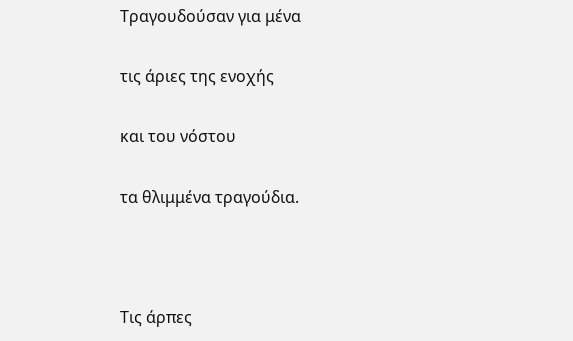Τραγουδούσαν για μένα

τις άριες της ενοχής

και του νόστου

τα θλιμμένα τραγούδια.



Τις άρπες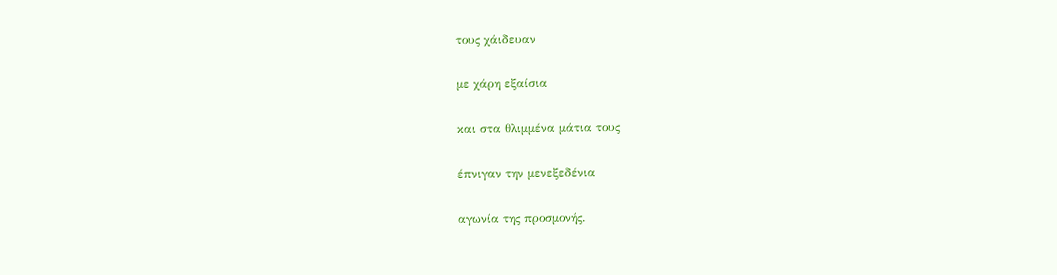τους χάιδευαν

με χάρη εξαίσια

και στα θλιμμένα μάτια τους

έπνιγαν την μενεξεδένια

αγωνία της προσμονής.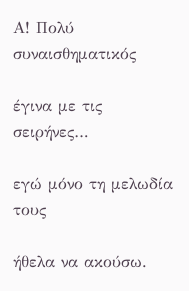Α! Πολύ συναισθηματικός

έγινα με τις σειρήνες…

εγώ μόνο τη μελωδία τους

ήθελα να ακούσω.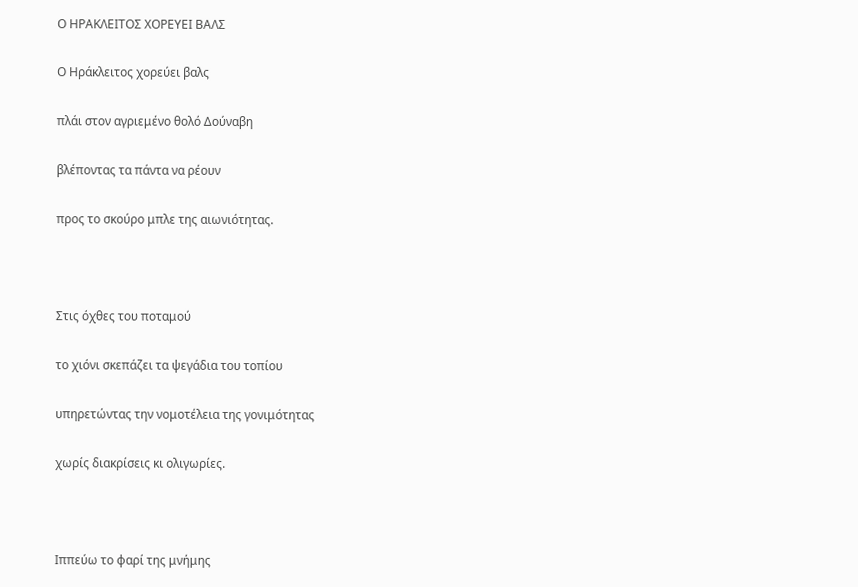Ο ΗΡΑΚΛΕΙΤΟΣ ΧΟΡΕΥΕΙ ΒΑΛΣ

Ο Ηράκλειτος χορεύει βαλς

πλάι στον αγριεμένο θολό Δούναβη

βλέποντας τα πάντα να ρέουν

προς το σκούρο μπλε της αιωνιότητας.



Στις όχθες του ποταμού

το χιόνι σκεπάζει τα ψεγάδια του τοπίου

υπηρετώντας την νομοτέλεια της γονιμότητας

χωρίς διακρίσεις κι ολιγωρίες.



Ιππεύω το φαρί της μνήμης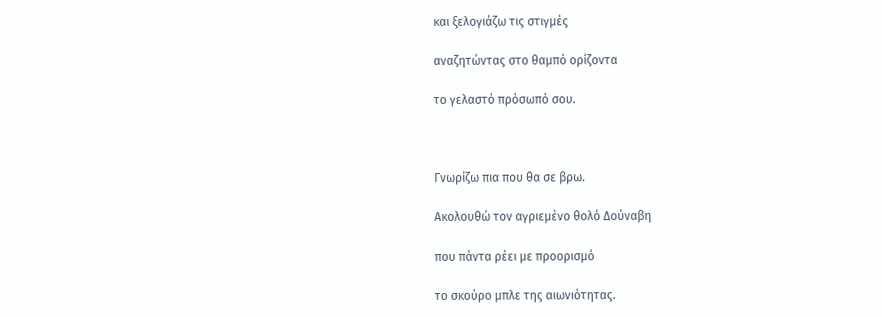και ξελογιάζω τις στιγμές

αναζητώντας στο θαμπό ορίζοντα

το γελαστό πρόσωπό σου.



Γνωρίζω πια που θα σε βρω.

Ακολουθώ τον αγριεμένο θολό Δούναβη

που πάντα ρέει με προορισμό

το σκούρο μπλε της αιωνιότητας.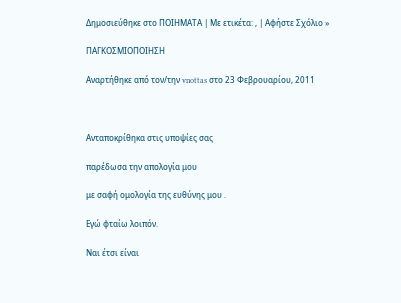Δημοσιεύθηκε στο ΠΟΙΗΜΑΤΑ | Με ετικέτα: , | Αφήστε Σχόλιο »

ΠΑΓΚΟΣΜΙΟΠΟΙΗΣΗ

Αναρτήθηκε από τον/την vnottas στο 23 Φεβρουαρίου, 2011



Ανταποκρίθηκα στις υποψίες σας

παρέδωσα την απολογία μου

με σαφή ομολογία της ευθύνης μου .

Εγώ φταίω λοιπόν.

Ναι έτσι είναι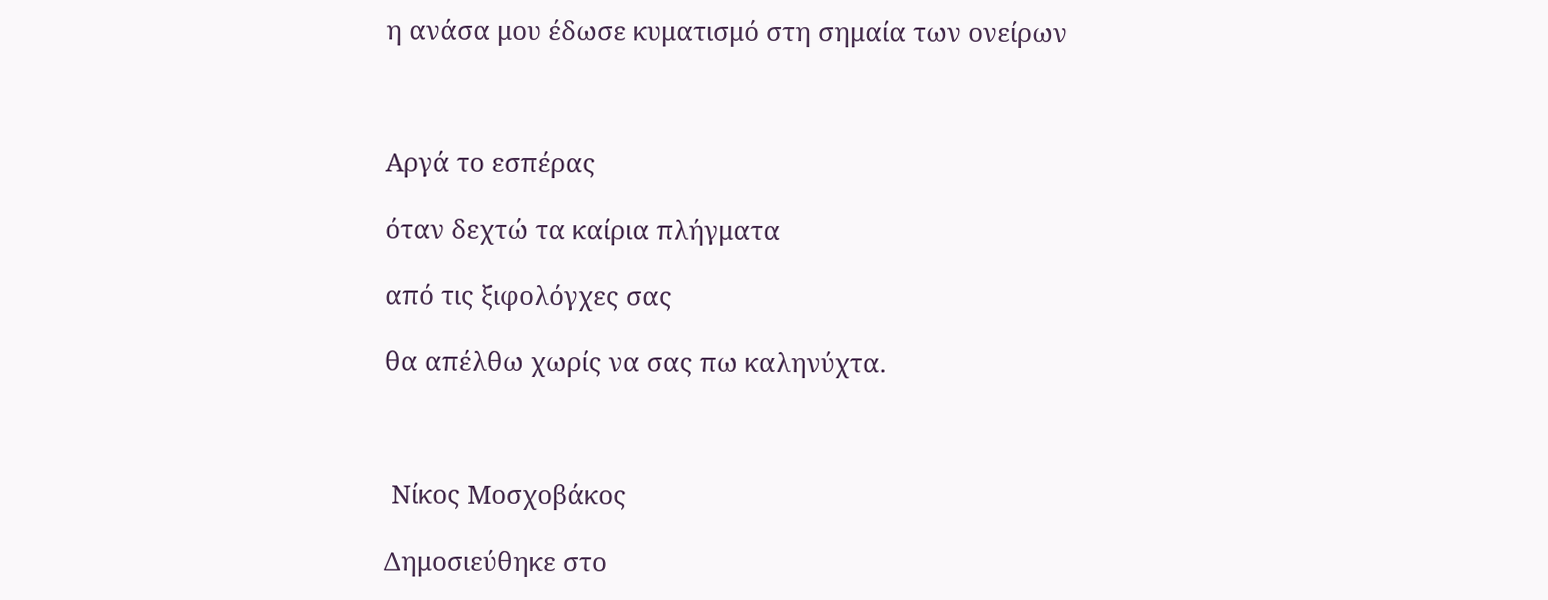η ανάσα μου έδωσε κυματισμό στη σημαία των ονείρων



Αργά το εσπέρας

όταν δεχτώ τα καίρια πλήγματα

από τις ξιφολόγχες σας

θα απέλθω χωρίς να σας πω καληνύχτα.



 Νίκος Μοσχοβάκος

Δημοσιεύθηκε στο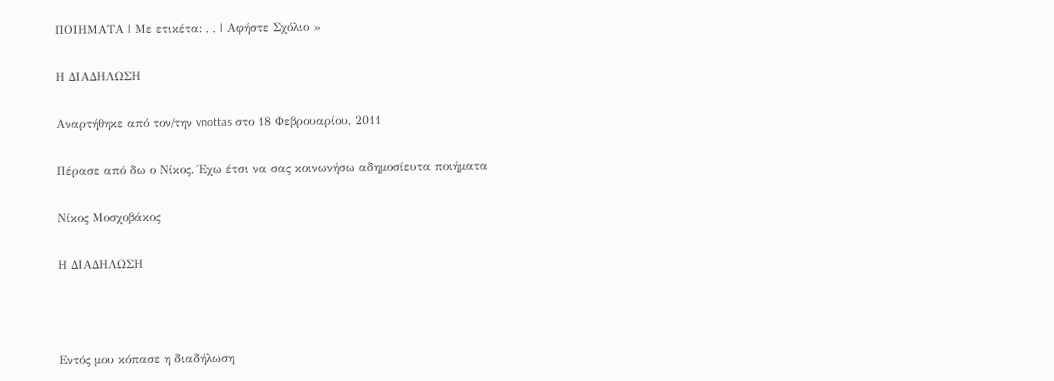ΠΟΙΗΜΑΤΑ | Με ετικέτα: , , | Αφήστε Σχόλιο »

Η ΔΙΑΔΗΛΩΣΗ

Αναρτήθηκε από τον/την vnottas στο 18 Φεβρουαρίου, 2011

Πέρασε από δω ο Νίκος. Έχω έτσι να σας κοινωνήσω αδημοσίευτα ποιήματα

Νίκος Μοσχοβάκος

Η ΔΙΑΔΗΛΩΣΗ



Εντός μου κόπασε η διαδήλωση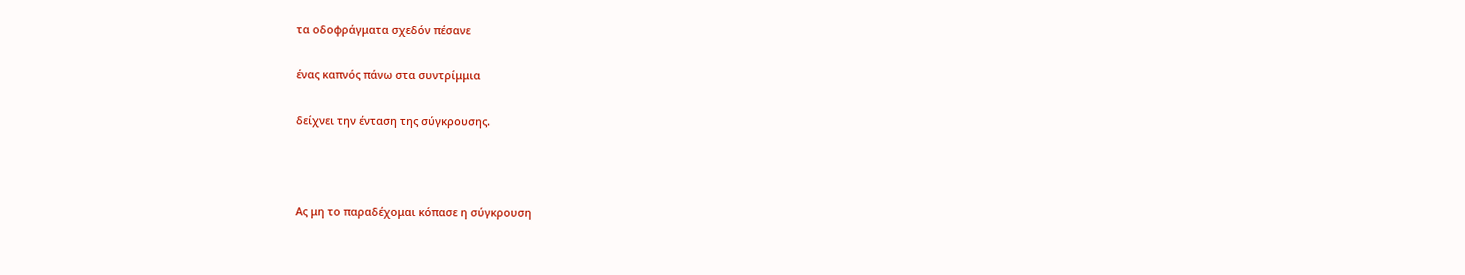τα οδοφράγματα σχεδόν πέσανε

ένας καπνός πάνω στα συντρίμμια

δείχνει την ένταση της σύγκρουσης.



Ας μη το παραδέχομαι κόπασε η σύγκρουση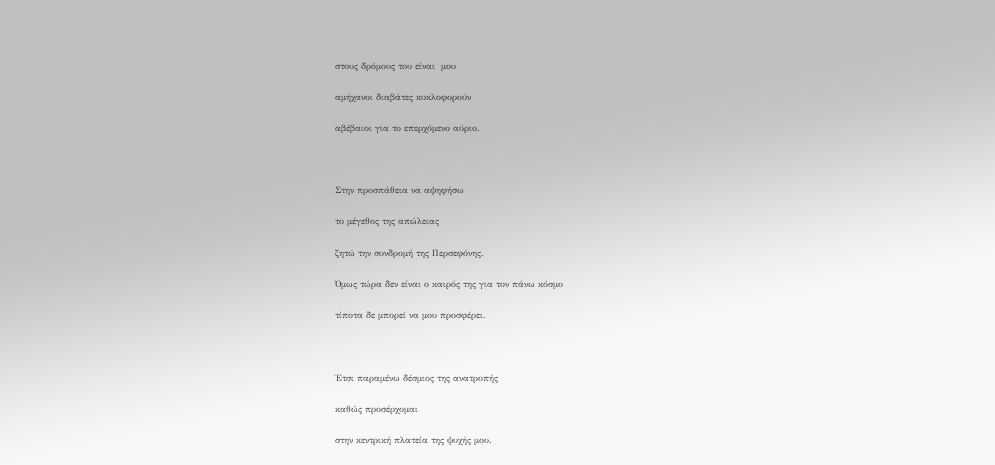στους δρόμους του είναι  μου

αμήχανοι διαβάτες κυκλοφορούν

αβέβαιοι για το επερχόμενο αύριο.



Στην προσπάθεια να αψηφήσω

το μέγεθος της απώλειας

ζητώ την συνδρομή της Περσεφόνης.

Όμως τώρα δεν είναι ο καιρός της για τον πάνω κόσμο

τίποτα δε μπορεί να μου προσφέρει.



Έτσι παραμένω δέσμιος της ανατροπής

καθώς προσέρχομαι

στην κεντρική πλατεία της ψυχής μου.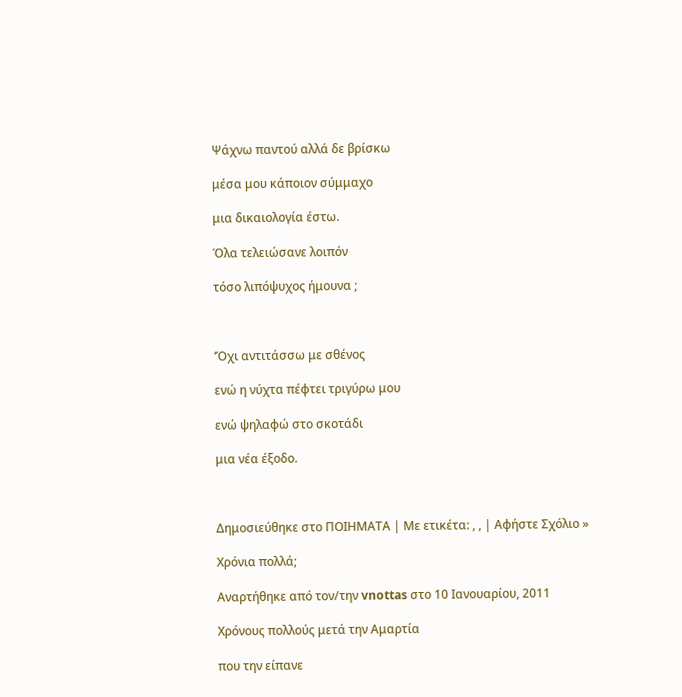Ψάχνω παντού αλλά δε βρίσκω

μέσα μου κάποιον σύμμαχο

μια δικαιολογία έστω.

Όλα τελειώσανε λοιπόν

τόσο λιπόψυχος ήμουνα ;



‘Όχι αντιτάσσω με σθένος

ενώ η νύχτα πέφτει τριγύρω μου

ενώ ψηλαφώ στο σκοτάδι

μια νέα έξοδο.



Δημοσιεύθηκε στο ΠΟΙΗΜΑΤΑ | Με ετικέτα: , , | Αφήστε Σχόλιο »

Χρόνια πολλά;

Αναρτήθηκε από τον/την vnottas στο 10 Ιανουαρίου, 2011

Χρόνους πολλούς μετά την Αμαρτία

που την είπανε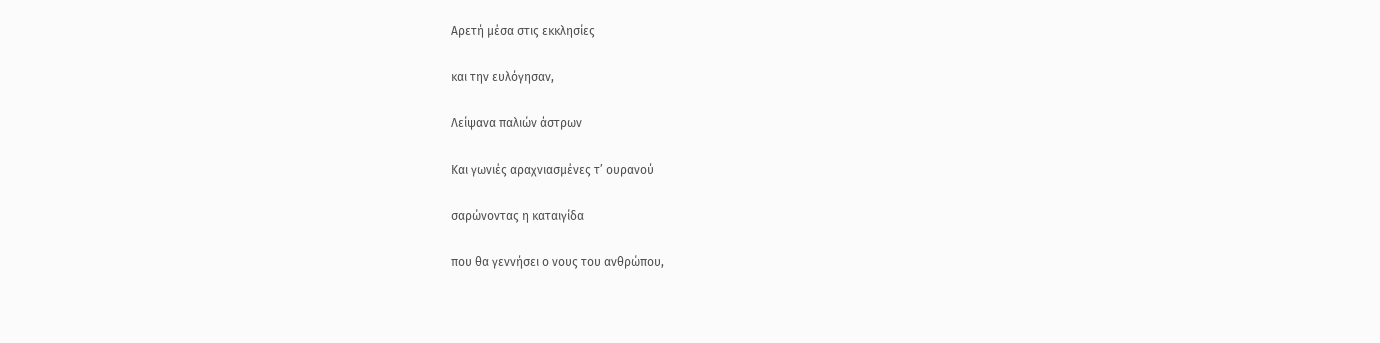Αρετή μέσα στις εκκλησίες

και την ευλόγησαν,

Λείψανα παλιών άστρων

Και γωνιές αραχνιασμένες τ’ ουρανού

σαρώνοντας η καταιγίδα

που θα γεννήσει ο νους του ανθρώπου,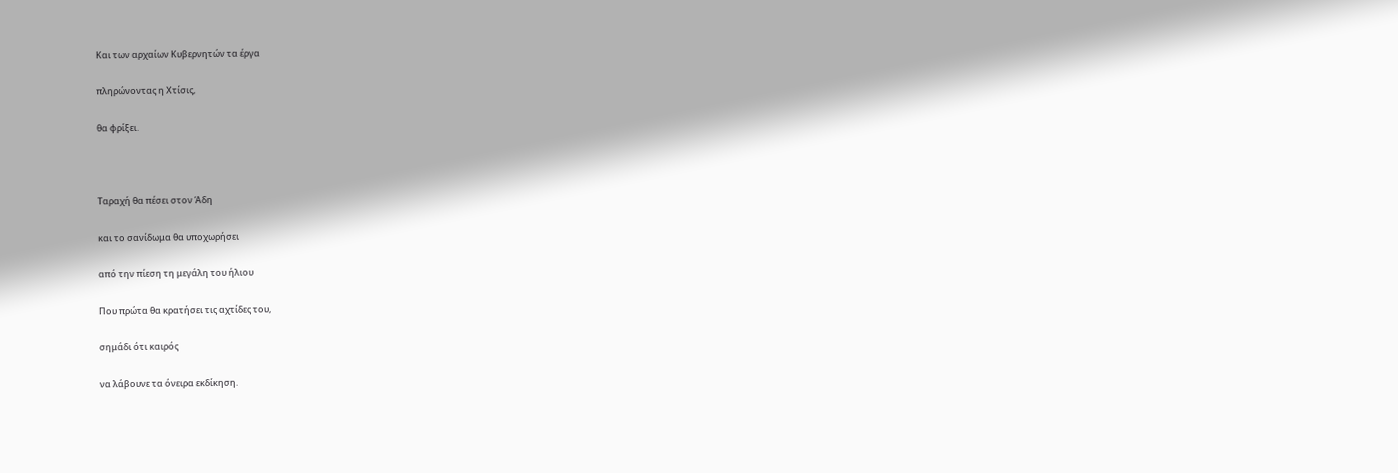Και των αρχαίων Κυβερνητών τα έργα

πληρώνοντας η Χτίσις,

θα φρίξει.



Ταραχή θα πέσει στον Άδη

και το σανίδωμα θα υποχωρήσει

από την πίεση τη μεγάλη του ήλιου

Που πρώτα θα κρατήσει τις αχτίδες του,

σημάδι ότι καιρός

να λάβουνε τα όνειρα εκδίκηση.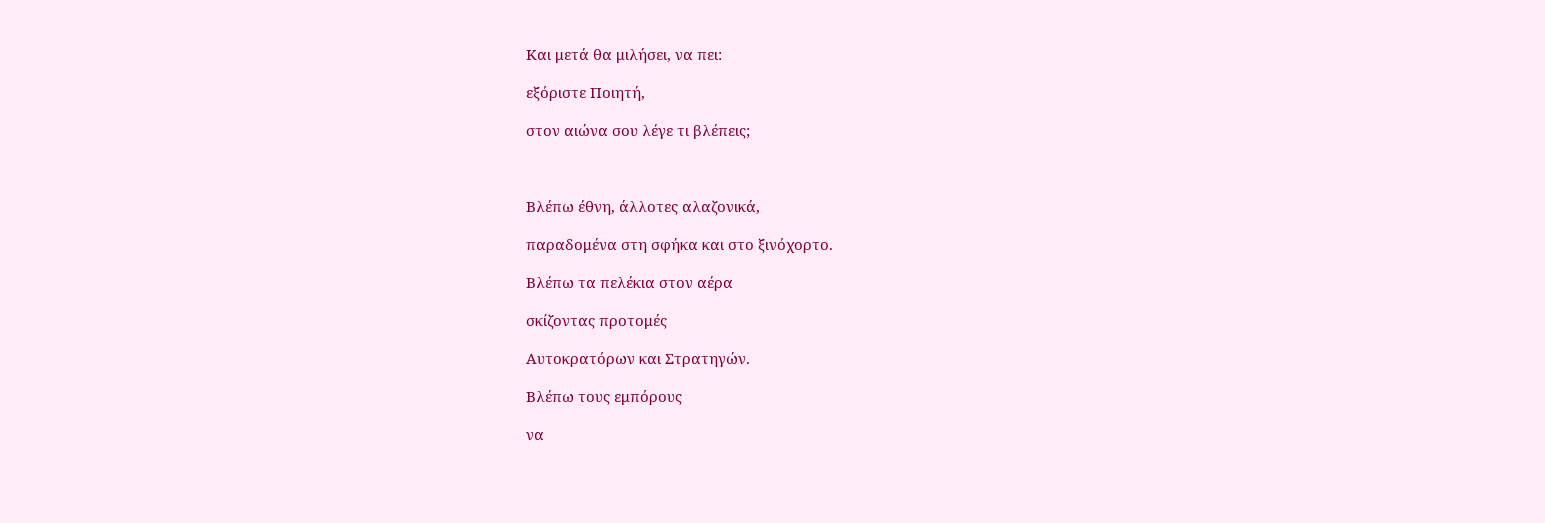Και μετά θα μιλήσει, να πει:

εξόριστε Ποιητή,

στον αιώνα σου λέγε τι βλέπεις;



Βλέπω έθνη, άλλοτες αλαζονικά,

παραδομένα στη σφήκα και στο ξινόχορτο.

Βλέπω τα πελέκια στον αέρα

σκίζοντας προτομές

Αυτοκρατόρων και Στρατηγών.

Βλέπω τους εμπόρους

να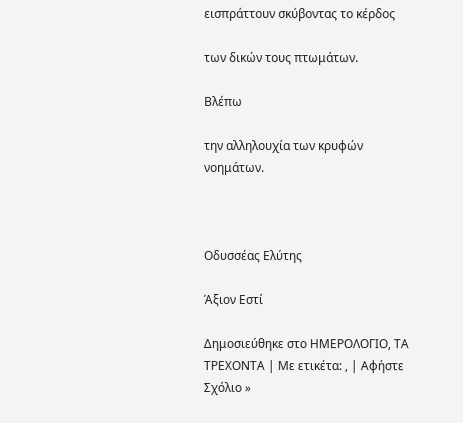εισπράττουν σκύβοντας το κέρδος

των δικών τους πτωμάτων.

Βλέπω

την αλληλουχία των κρυφών νοημάτων.



Οδυσσέας Ελύτης

Άξιον Εστί

Δημοσιεύθηκε στο ΗΜΕΡΟΛΟΓΙΟ, ΤΑ ΤΡΕΧΟΝΤΑ | Με ετικέτα: , | Αφήστε Σχόλιο »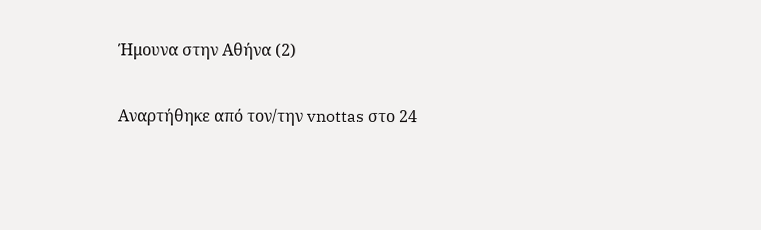Ήμουνα στην Αθήνα (2)

Αναρτήθηκε από τον/την vnottas στο 24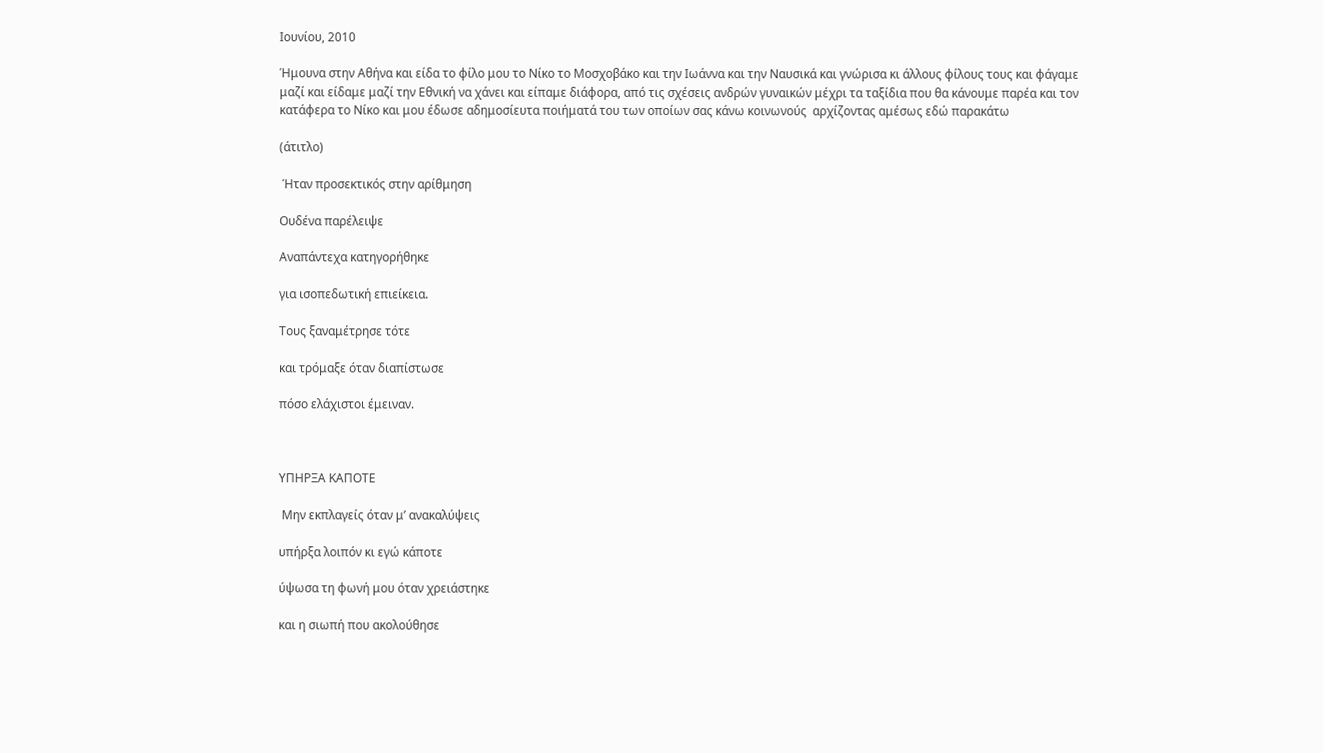Ιουνίου, 2010

Ήμουνα στην Αθήνα και είδα το φίλο μου το Νίκο το Μοσχοβάκο και την Ιωάννα και την Ναυσικά και γνώρισα κι άλλους φίλους τους και φάγαμε μαζί και είδαμε μαζί την Εθνική να χάνει και είπαμε διάφορα, από τις σχέσεις ανδρών γυναικών μέχρι τα ταξίδια που θα κάνουμε παρέα και τον κατάφερα το Νίκο και μου έδωσε αδημοσίευτα ποιήματά του των οποίων σας κάνω κοινωνούς  αρχίζοντας αμέσως εδώ παρακάτω

(άτιτλο)

 Ήταν προσεκτικός στην αρίθμηση

Ουδένα παρέλειψε

Αναπάντεχα κατηγορήθηκε

για ισοπεδωτική επιείκεια.

Τους ξαναμέτρησε τότε

και τρόμαξε όταν διαπίστωσε

πόσο ελάχιστοι έμειναν.



ΥΠΗΡΞΑ ΚΑΠΟΤΕ

 Μην εκπλαγείς όταν μ’ ανακαλύψεις

υπήρξα λοιπόν κι εγώ κάποτε

ύψωσα τη φωνή μου όταν χρειάστηκε

και η σιωπή που ακολούθησε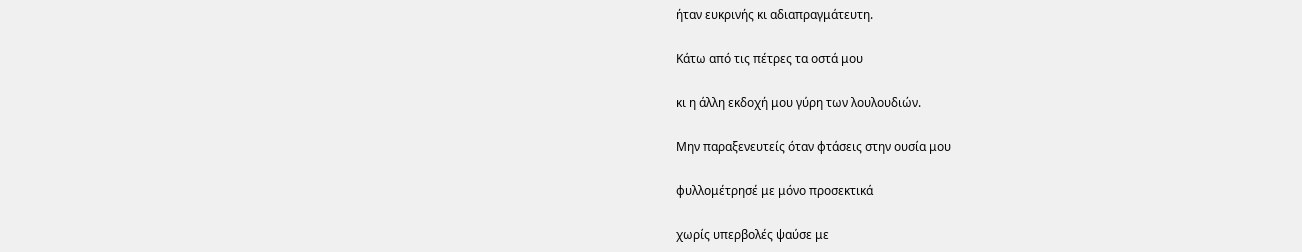ήταν ευκρινής κι αδιαπραγμάτευτη.

Κάτω από τις πέτρες τα οστά μου

κι η άλλη εκδοχή μου γύρη των λουλουδιών.

Μην παραξενευτείς όταν φτάσεις στην ουσία μου

φυλλομέτρησέ με μόνο προσεκτικά

χωρίς υπερβολές ψαύσε με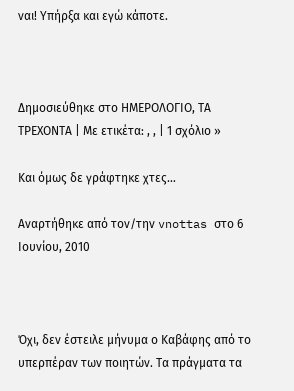ναι! Υπήρξα και εγώ κάποτε.



Δημοσιεύθηκε στο ΗΜΕΡΟΛΟΓΙΟ, ΤΑ ΤΡΕΧΟΝΤΑ | Με ετικέτα: , , | 1 σχόλιο »

Και όμως δε γράφτηκε χτες…

Αναρτήθηκε από τον/την vnottas στο 6 Ιουνίου, 2010



Όχι, δεν έστειλε μήνυμα ο Καβάφης από το υπερπέραν των ποιητών. Τα πράγματα τα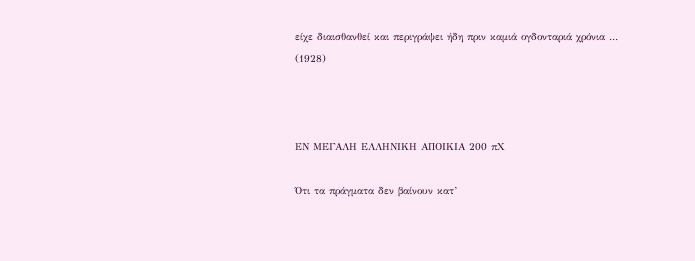είχε διαισθανθεί και περιγράψει ήδη πριν καμιά ογδονταριά χρόνια … (1928)



ΕΝ ΜΕΓΑΛΗ ΕΛΛΗΝΙΚΗ ΑΠΟΙΚΙΑ 200 πΧ

Ότι τα πράγματα δεν βαίνουν κατ’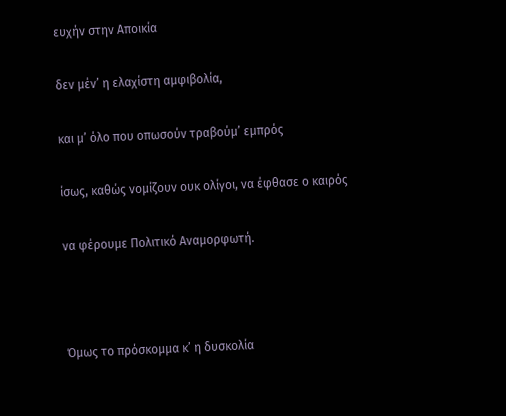ευχήν στην Αποικία

δεν μέν’ η ελαχίστη αμφιβολία,

και μ’ όλο που οπωσούν τραβούμ’ εμπρός

ίσως, καθώς νομίζουν ουκ ολίγοι, να έφθασε ο καιρός

να φέρουμε Πολιτικό Αναμορφωτή.



Όμως το πρόσκομμα κ’ η δυσκολία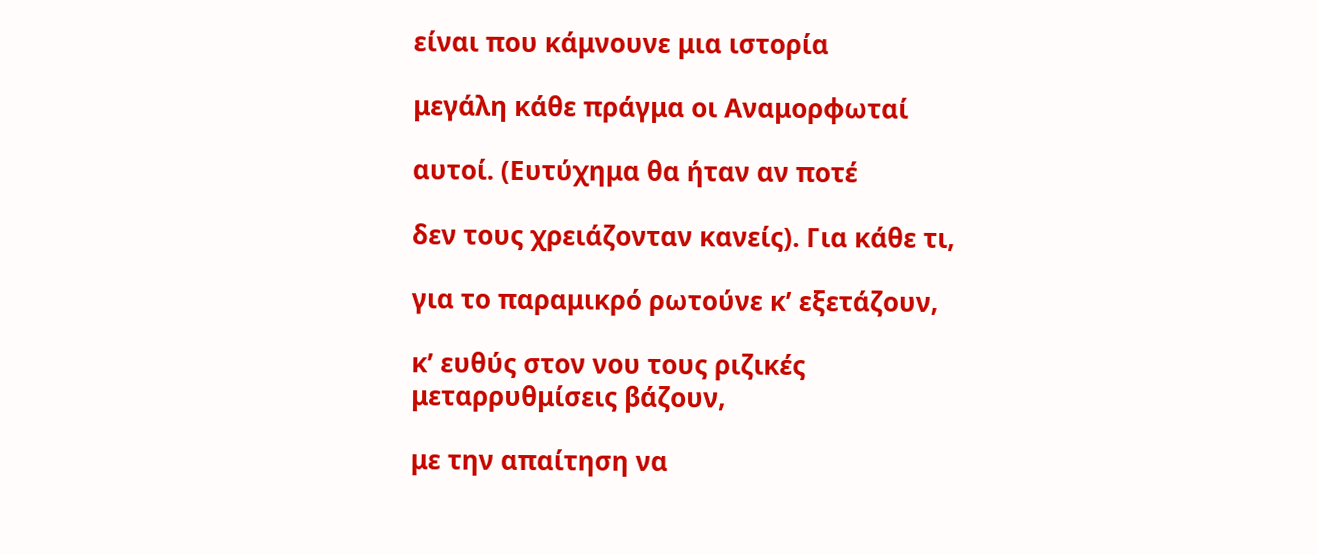είναι που κάμνουνε μια ιστορία

μεγάλη κάθε πράγμα οι Αναμορφωταί

αυτοί. (Ευτύχημα θα ήταν αν ποτέ

δεν τους χρειάζονταν κανείς). Για κάθε τι,

για το παραμικρό ρωτούνε κ’ εξετάζουν,

κ’ ευθύς στον νου τους ριζικές μεταρρυθμίσεις βάζουν,

με την απαίτηση να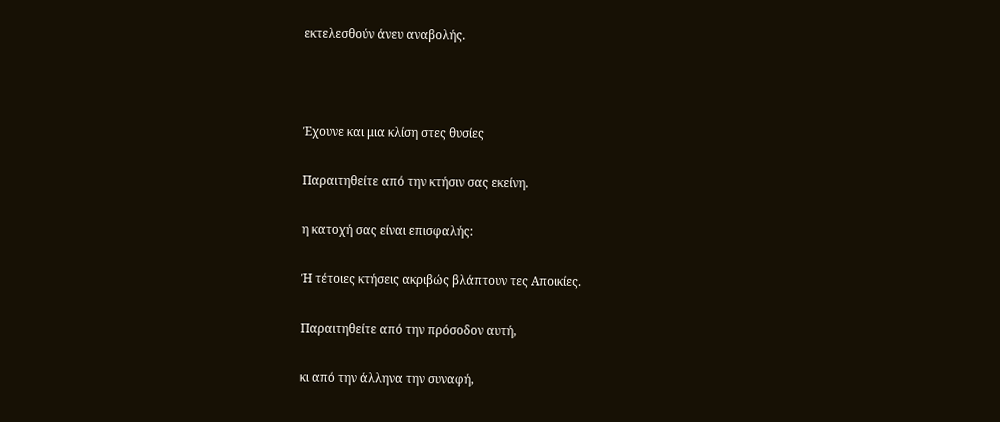εκτελεσθούν άνευ αναβολής.



Έχουνε και μια κλίση στες θυσίες

Παραιτηθείτε από την κτήσιν σας εκείνη.

η κατοχή σας είναι επισφαλής:

Ή τέτοιες κτήσεις ακριβώς βλάπτουν τες Αποικίες.

Παραιτηθείτε από την πρόσοδον αυτή,

κι από την άλληνα την συναφή,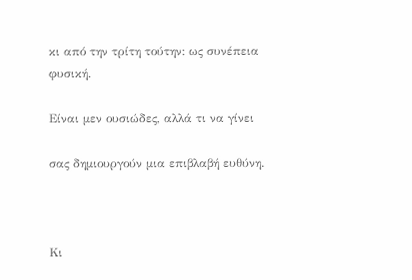κι από την τρίτη τούτην: ως συνέπεια φυσική.

Είναι μεν ουσιώδες, αλλά τι να γίνει

σας δημιουργούν μια επιβλαβή ευθύνη.



Κι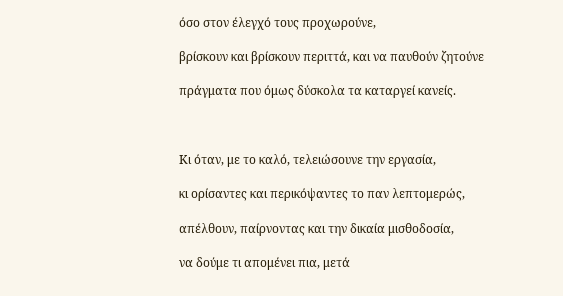όσο στον έλεγχό τους προχωρούνε,

βρίσκουν και βρίσκουν περιττά, και να παυθούν ζητούνε

πράγματα που όμως δύσκολα τα καταργεί κανείς.



Κι όταν, με το καλό, τελειώσουνε την εργασία,

κι ορίσαντες και περικόψαντες το παν λεπτομερώς,

απέλθουν, παίρνοντας και την δικαία μισθοδοσία,

να δούμε τι απομένει πια, μετά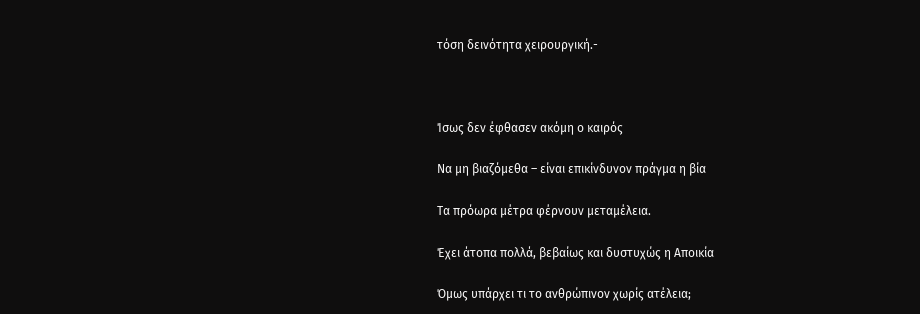τόση δεινότητα χειρουργική.-



Ίσως δεν έφθασεν ακόμη ο καιρός

Να μη βιαζόμεθα – είναι επικίνδυνον πράγμα η βία

Τα πρόωρα μέτρα φέρνουν μεταμέλεια.

Έχει άτοπα πολλά, βεβαίως και δυστυχώς η Αποικία

Όμως υπάρχει τι το ανθρώπινον χωρίς ατέλεια;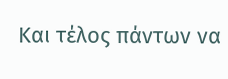Και τέλος πάντων να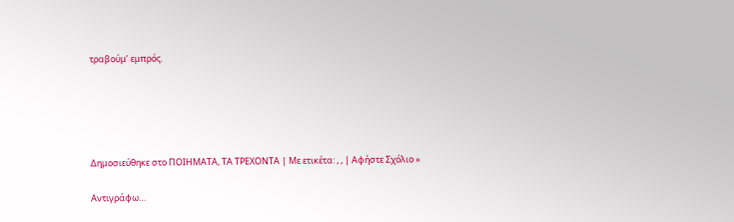τραβούμ’ εμπρός.





Δημοσιεύθηκε στο ΠΟΙΗΜΑΤΑ, ΤΑ ΤΡΕΧΟΝΤΑ | Με ετικέτα: , , | Αφήστε Σχόλιο »

Αντιγράφω…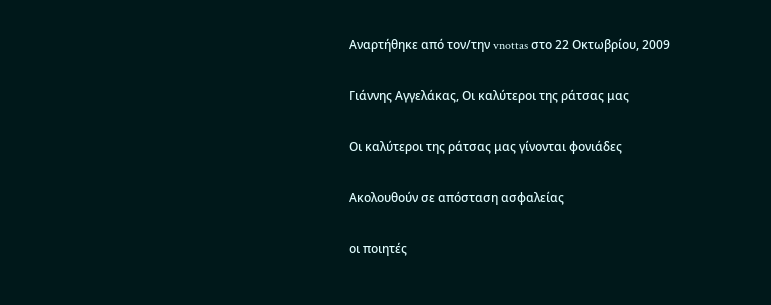Αναρτήθηκε από τον/την vnottas στο 22 Οκτωβρίου, 2009

Γιάννης Αγγελάκας, Οι καλύτεροι της ράτσας μας

Οι καλύτεροι της ράτσας μας γίνονται φονιάδες

Ακολουθούν σε απόσταση ασφαλείας

οι ποιητές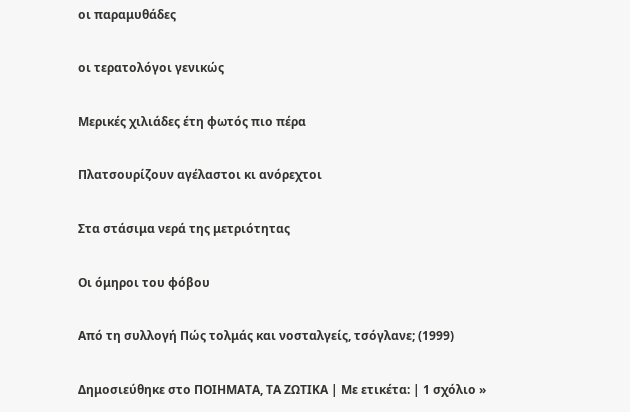οι παραμυθάδες

οι τερατολόγοι γενικώς

Μερικές χιλιάδες έτη φωτός πιο πέρα

Πλατσουρίζουν αγέλαστοι κι ανόρεχτοι

Στα στάσιμα νερά της μετριότητας

Οι όμηροι του φόβου

Από τη συλλογή Πώς τολμάς και νοσταλγείς, τσόγλανε; (1999)

Δημοσιεύθηκε στο ΠΟΙΗΜΑΤΑ, ΤΑ ΖΩΤΙΚΑ | Με ετικέτα: | 1 σχόλιο »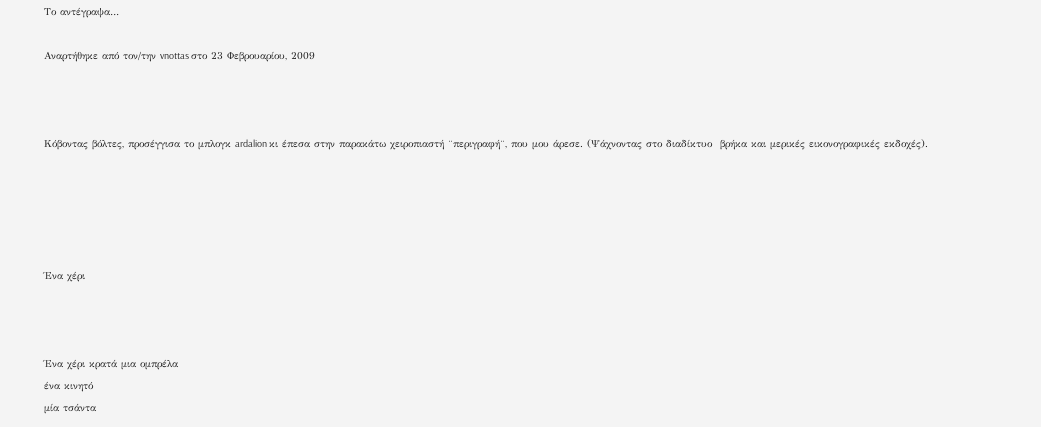Το αντέγραψα…

Αναρτήθηκε από τον/την vnottas στο 23 Φεβρουαρίου, 2009



Κόβοντας βόλτες, προσέγγισα το μπλογκ ardalion κι έπεσα στην παρακάτω χειροπιαστή ¨περιγραφή¨, που μου άρεσε. (Ψάχνοντας στο διαδίκτυο  βρήκα και μερικές εικονογραφικές εκδοχές).





Ένα χέρι



Ένα χέρι κρατά μια ομπρέλα
ένα κινητό
μία τσάντα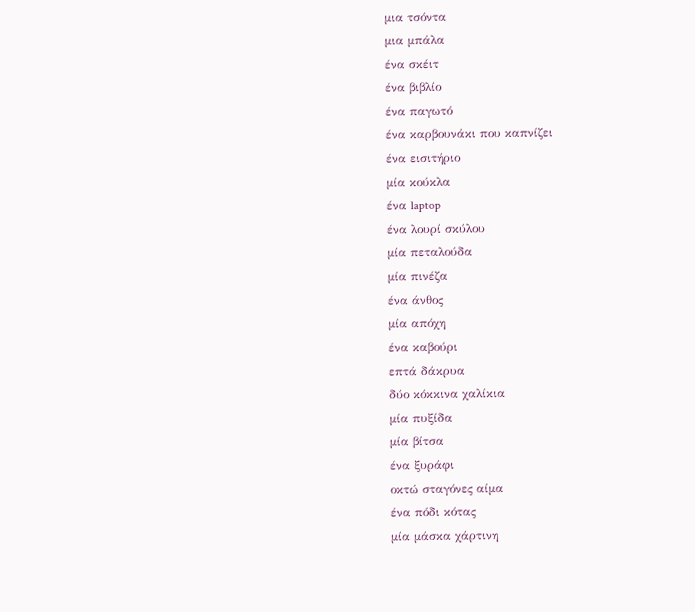μια τσόντα
μια μπάλα
ένα σκέιτ
ένα βιβλίο
ένα παγωτό
ένα καρβουνάκι που καπνίζει
ένα εισιτήριο
μία κούκλα
ένα laptop
ένα λουρί σκύλου
μία πεταλούδα
μία πινέζα
ένα άνθος
μία απόχη
ένα καβούρι
επτά δάκρυα
δύο κόκκινα χαλίκια
μία πυξίδα
μία βίτσα
ένα ξυράφι
οκτώ σταγόνες αίμα
ένα πόδι κότας
μία μάσκα χάρτινη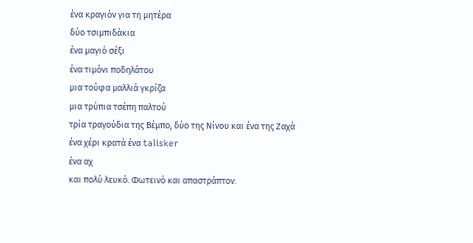ένα κραγιόν για τη μητέρα
δύο τσιμπιδάκια
ένα μαγιό σέξι
ένα τιμόνι ποδηλάτου
μια τούφα μαλλιά γκρίζα
μια τρύπια τσέπη παλτού
τρία τραγούδια της Βέμπο, δύο της Νίνου και ένα της Ζαχά
ένα χέρι κρατά ένα talisker
ένα αχ
και πολύ λευκό. Φωτεινό και απαστράπτον.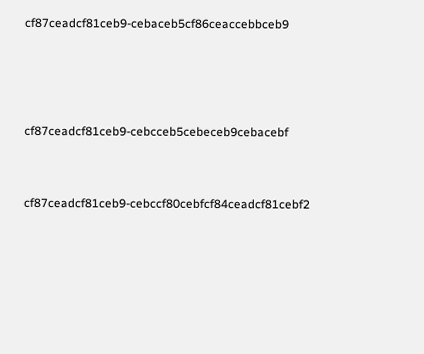cf87ceadcf81ceb9-cebaceb5cf86ceaccebbceb9





cf87ceadcf81ceb9-cebcceb5cebeceb9cebacebf



cf87ceadcf81ceb9-cebccf80cebfcf84ceadcf81cebf2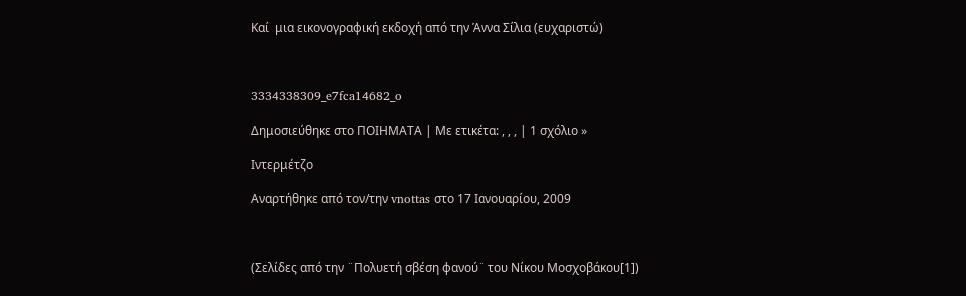Καί  μια εικονογραφική εκδοχή από την Άννα Σίλια (ευχαριστώ)



3334338309_e7fca14682_o

Δημοσιεύθηκε στο ΠΟΙΗΜΑΤΑ | Με ετικέτα: , , , | 1 σχόλιο »

Ιντερμέτζο

Αναρτήθηκε από τον/την vnottas στο 17 Ιανουαρίου, 2009



(Σελίδες από την ¨Πολυετή σβέση φανού¨ του Νίκου Μοσχοβάκου[1])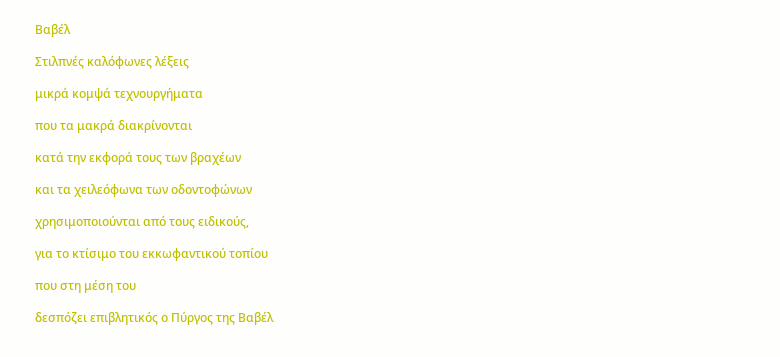Βαβέλ

Στιλπνές καλόφωνες λέξεις

μικρά κομψά τεχνουργήματα

που τα μακρά διακρίνονται

κατά την εκφορά τους των βραχέων

και τα χειλεόφωνα των οδοντοφώνων

χρησιμοποιούνται από τους ειδικούς,

για το κτίσιμο του εκκωφαντικού τοπίου

που στη μέση του

δεσπόζει επιβλητικός ο Πύργος της Βαβέλ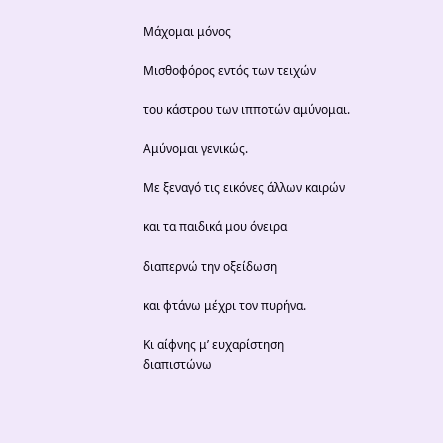Μάχομαι μόνος

Μισθοφόρος εντός των τειχών

του κάστρου των ιπποτών αμύνομαι.

Αμύνομαι γενικώς.

Με ξεναγό τις εικόνες άλλων καιρών

και τα παιδικά μου όνειρα

διαπερνώ την οξείδωση

και φτάνω μέχρι τον πυρήνα.

Κι αίφνης μ’ ευχαρίστηση  διαπιστώνω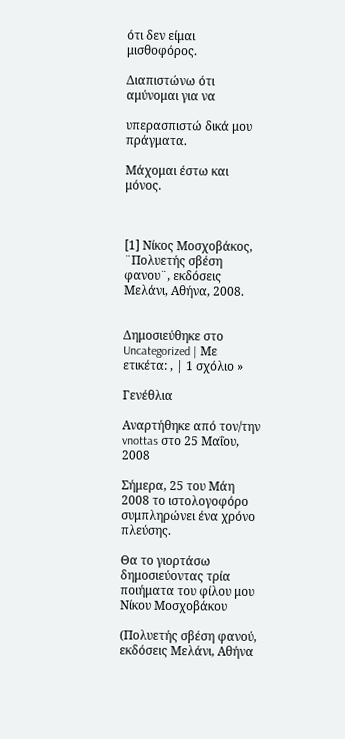ότι δεν είμαι μισθοφόρος.

Διαπιστώνω ότι αμύνομαι για να

υπερασπιστώ δικά μου πράγματα.

Μάχομαι έστω και μόνος.



[1] Νίκος Μοσχοβάκος, ¨Πολυετής σβέση φανου¨, εκδόσεις Μελάνι, Αθήνα, 2008.


Δημοσιεύθηκε στο Uncategorized | Με ετικέτα: , | 1 σχόλιο »

Γενέθλια

Αναρτήθηκε από τον/την vnottas στο 25 Μαΐου, 2008

Σήμερα, 25 του Μάη 2008 το ιστολογοφόρο συμπληρώνει ένα χρόνο πλεύσης.

Θα το γιορτάσω δημοσιεύοντας τρία ποιήματα του φίλου μου Νίκου Μοσχοβάκου

(Πολυετής σβέση φανού, εκδόσεις Μελάνι, Αθήνα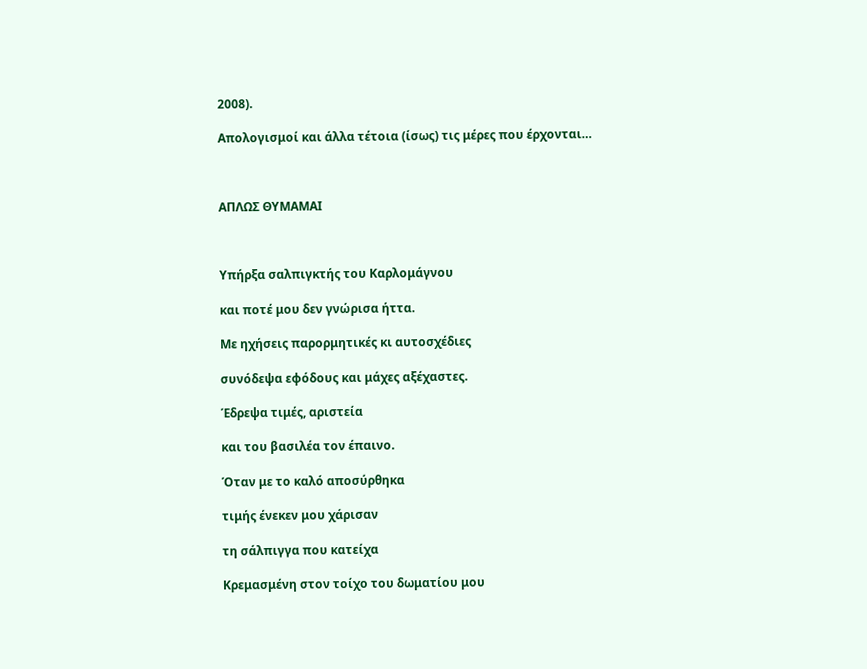2008).

Απολογισμοί και άλλα τέτοια (ίσως) τις μέρες που έρχονται…



ΑΠΛΩΣ ΘΥΜΑΜΑΙ



Υπήρξα σαλπιγκτής του Καρλομάγνου

και ποτέ μου δεν γνώρισα ήττα.

Με ηχήσεις παρορμητικές κι αυτοσχέδιες

συνόδεψα εφόδους και μάχες αξέχαστες.

Έδρεψα τιμές, αριστεία

και του βασιλέα τον έπαινο.

Όταν με το καλό αποσύρθηκα

τιμής ένεκεν μου χάρισαν

τη σάλπιγγα που κατείχα

Κρεμασμένη στον τοίχο του δωματίου μου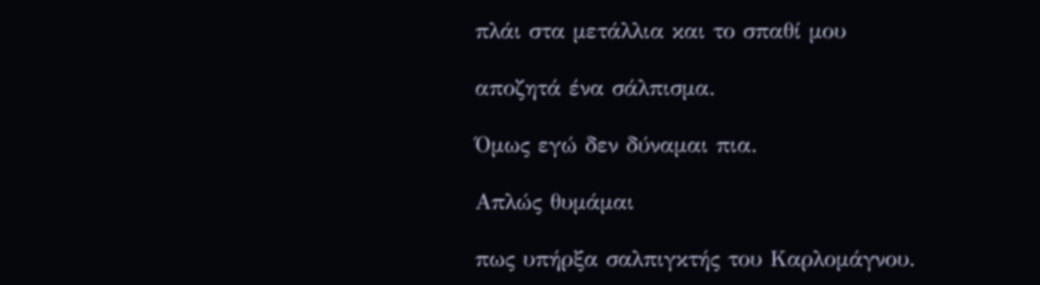πλάι στα μετάλλια και το σπαθί μου

αποζητά ένα σάλπισμα.

Όμως εγώ δεν δύναμαι πια.

Απλώς θυμάμαι

πως υπήρξα σαλπιγκτής του Καρλομάγνου.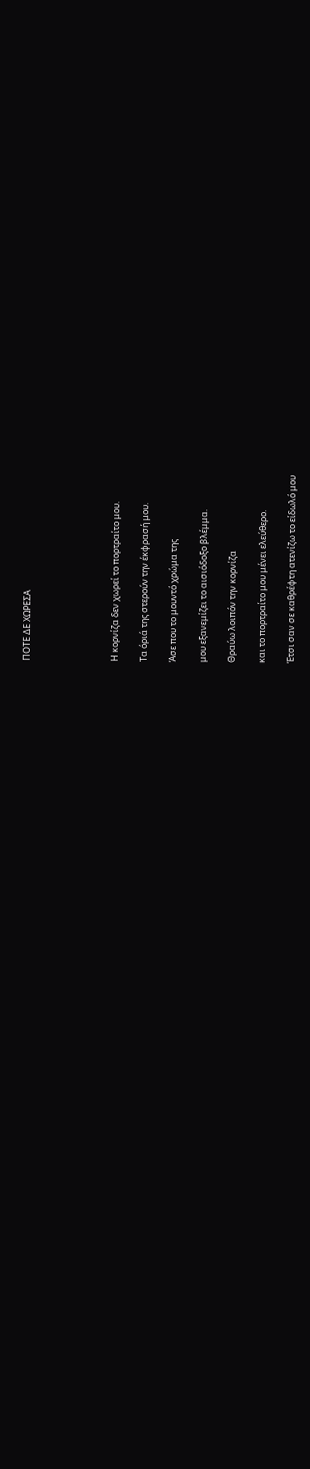ΠΟΤΕ ΔΕ ΧΩΡΕΣΑ





Η κορνίζα δεν χωρεί το πορτραίτο μου.

Τα όριά της στερούν την έκφρασή μου.

Άσε που το μουντό χρώμα της

μου εξανεμίζει το αισιόδοξο βλέμμα.

Θραύω λοιπόν την κορνίζα

και το πορτραίτο μου μένει ελεύθερο.

Έτσι σαν σε καθρέφτη ατενίζω το είδωλό μου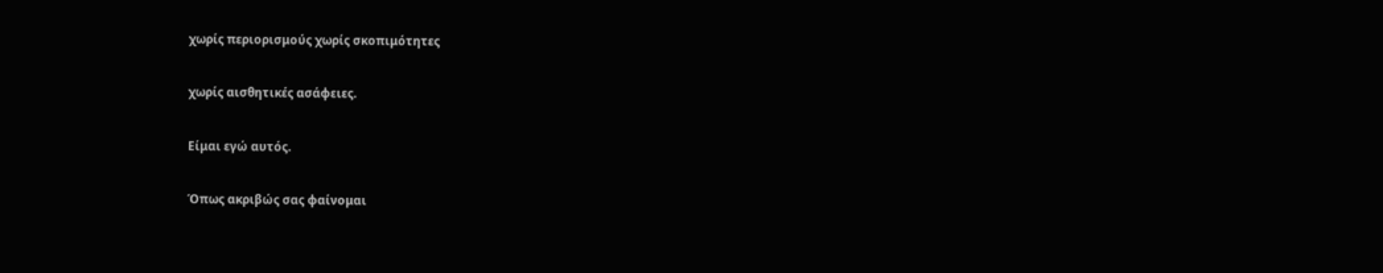χωρίς περιορισμούς χωρίς σκοπιμότητες

χωρίς αισθητικές ασάφειες.

Είμαι εγώ αυτός.

Όπως ακριβώς σας φαίνομαι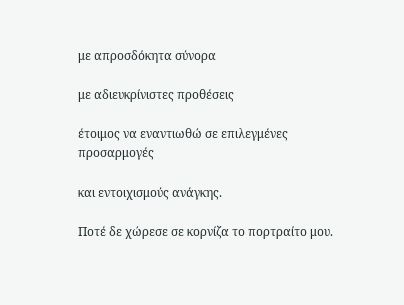με απροσδόκητα σύνορα

με αδιευκρίνιστες προθέσεις

έτοιμος να εναντιωθώ σε επιλεγμένες προσαρμογές

και εντοιχισμούς ανάγκης.

Ποτέ δε χώρεσε σε κορνίζα το πορτραίτο μου.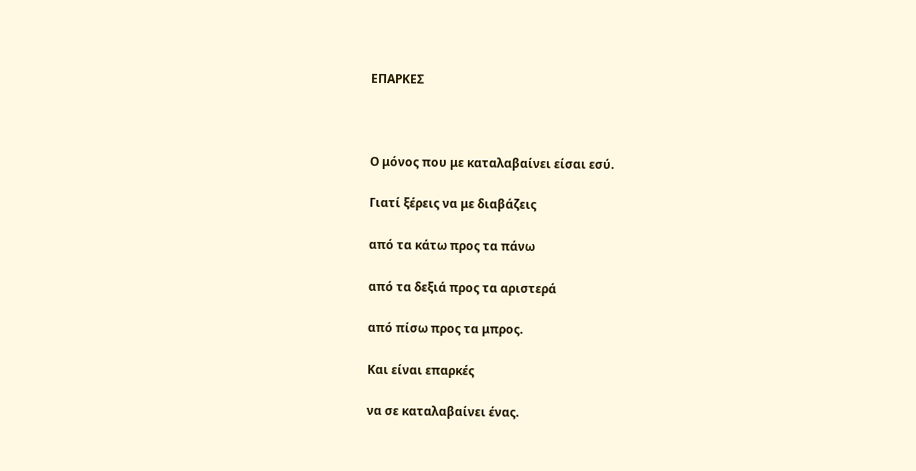ΕΠΑΡΚΕΣ



Ο μόνος που με καταλαβαίνει είσαι εσύ.

Γιατί ξέρεις να με διαβάζεις

από τα κάτω προς τα πάνω

από τα δεξιά προς τα αριστερά

από πίσω προς τα μπρος.

Και είναι επαρκές

να σε καταλαβαίνει ένας.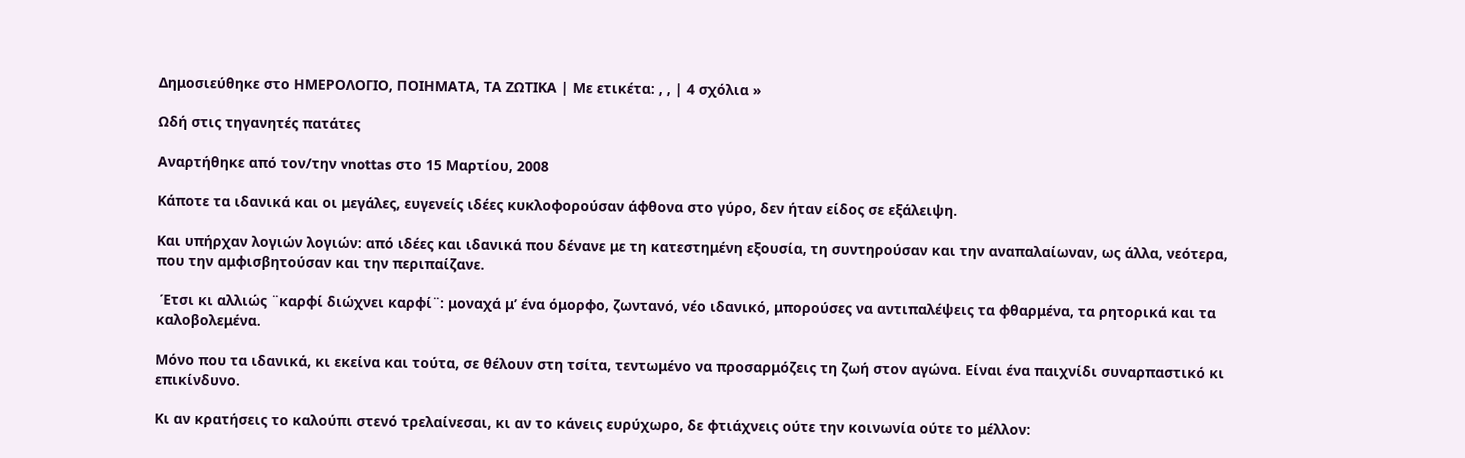Δημοσιεύθηκε στο ΗΜΕΡΟΛΟΓΙΟ, ΠΟΙΗΜΑΤΑ, ΤΑ ΖΩΤΙΚΑ | Με ετικέτα: , , | 4 σχόλια »

Ωδή στις τηγανητές πατάτες

Αναρτήθηκε από τον/την vnottas στο 15 Μαρτίου, 2008

Κάποτε τα ιδανικά και οι μεγάλες, ευγενείς ιδέες κυκλοφορούσαν άφθονα στο γύρο, δεν ήταν είδος σε εξάλειψη.

Και υπήρχαν λογιών λογιών: από ιδέες και ιδανικά που δένανε με τη κατεστημένη εξουσία, τη συντηρούσαν και την αναπαλαίωναν, ως άλλα, νεότερα, που την αμφισβητούσαν και την περιπαίζανε.

 Έτσι κι αλλιώς ¨καρφί διώχνει καρφί¨: μοναχά μ’ ένα όμορφο, ζωντανό, νέο ιδανικό, μπορούσες να αντιπαλέψεις τα φθαρμένα, τα ρητορικά και τα καλοβολεμένα.

Μόνο που τα ιδανικά, κι εκείνα και τούτα, σε θέλουν στη τσίτα, τεντωμένο να προσαρμόζεις τη ζωή στον αγώνα. Είναι ένα παιχνίδι συναρπαστικό κι επικίνδυνο.

Κι αν κρατήσεις το καλούπι στενό τρελαίνεσαι, κι αν το κάνεις ευρύχωρο, δε φτιάχνεις ούτε την κοινωνία ούτε το μέλλον: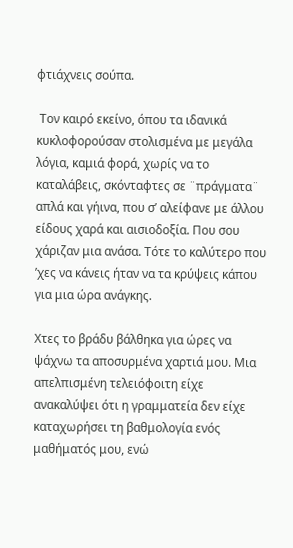φτιάχνεις σούπα.

 Τον καιρό εκείνο, όπου τα ιδανικά κυκλοφορούσαν στολισμένα με μεγάλα λόγια, καμιά φορά, χωρίς να το καταλάβεις, σκόνταφτες σε ¨πράγματα¨ απλά και γήινα, που σ’ αλείφανε με άλλου είδους χαρά και αισιοδοξία. Που σου χάριζαν μια ανάσα. Τότε το καλύτερο που ’χες να κάνεις ήταν να τα κρύψεις κάπου για μια ώρα ανάγκης.

Χτες το βράδυ βάλθηκα για ώρες να ψάχνω τα αποσυρμένα χαρτιά μου. Μια απελπισμένη τελειόφοιτη είχε ανακαλύψει ότι η γραμματεία δεν είχε καταχωρήσει τη βαθμολογία ενός μαθήματός μου, ενώ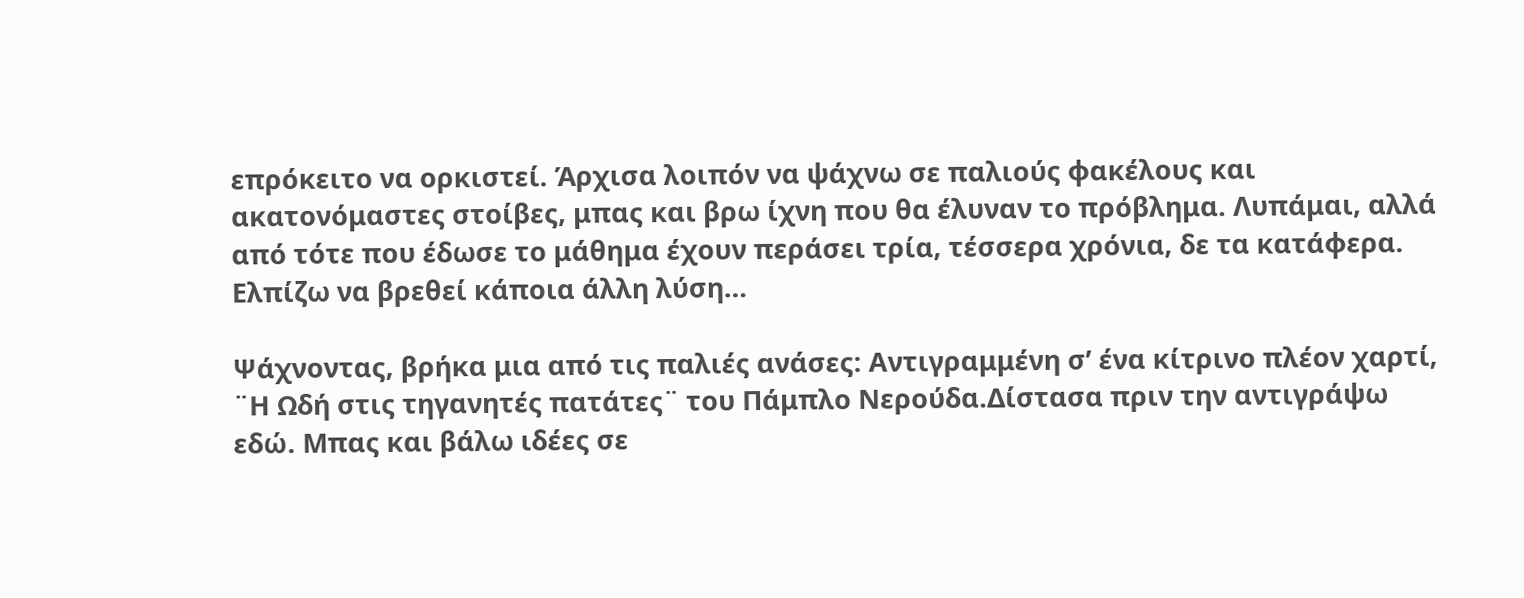επρόκειτο να ορκιστεί. Άρχισα λοιπόν να ψάχνω σε παλιούς φακέλους και ακατονόμαστες στοίβες, μπας και βρω ίχνη που θα έλυναν το πρόβλημα. Λυπάμαι, αλλά από τότε που έδωσε το μάθημα έχουν περάσει τρία, τέσσερα χρόνια, δε τα κατάφερα. Ελπίζω να βρεθεί κάποια άλλη λύση…

Ψάχνοντας, βρήκα μια από τις παλιές ανάσες: Αντιγραμμένη σ’ ένα κίτρινο πλέον χαρτί, ¨Η Ωδή στις τηγανητές πατάτες¨ του Πάμπλο Νερούδα.Δίστασα πριν την αντιγράψω εδώ. Μπας και βάλω ιδέες σε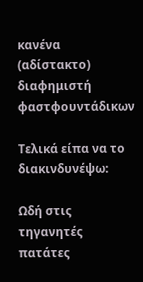κανένα (αδίστακτο) διαφημιστή φαστφουντάδικων

Τελικά είπα να το διακινδυνέψω:

Ωδή στις τηγανητές πατάτες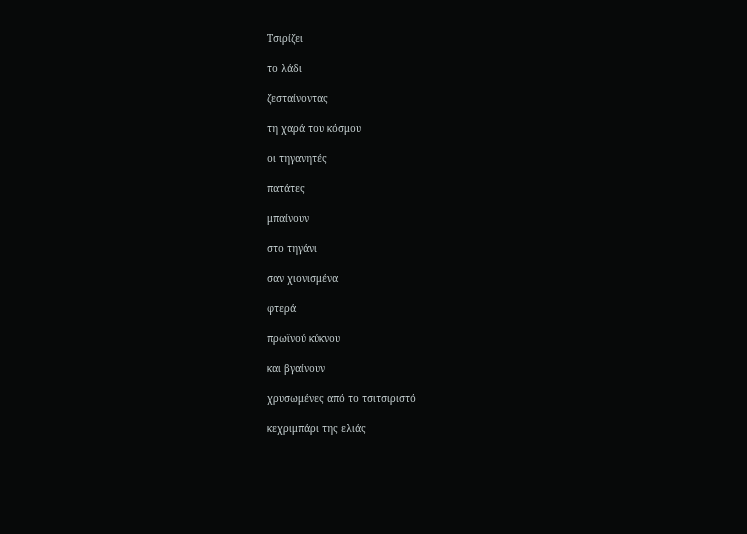Τσιρίζει

το λάδι

ζεσταίνοντας

τη χαρά του κόσμου

οι τηγανητές

πατάτες

μπαίνουν

στο τηγάνι

σαν χιονισμένα

φτερά

πρωϊνού κύκνου

και βγαίνουν

χρυσωμένες από το τσιτσιριστό

κεχριμπάρι της ελιάς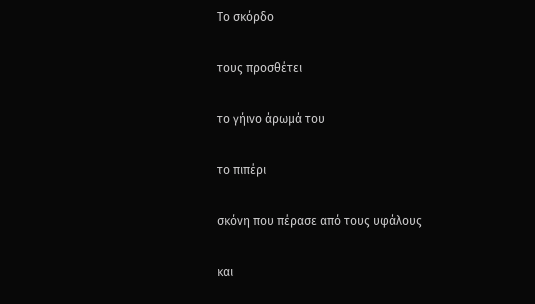Το σκόρδο

τους προσθέτει

το γήινο άρωμά του

το πιπέρι

σκόνη που πέρασε από τους υφάλους

και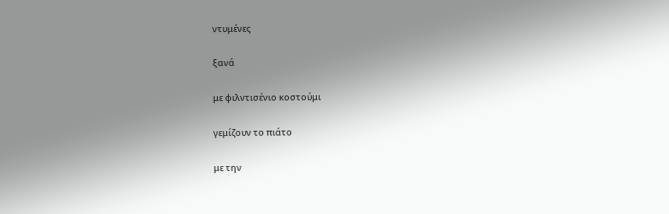ντυμένες

ξανά

με φιλντισένιο κοστούμι

γεμίζουν το πιάτο

με την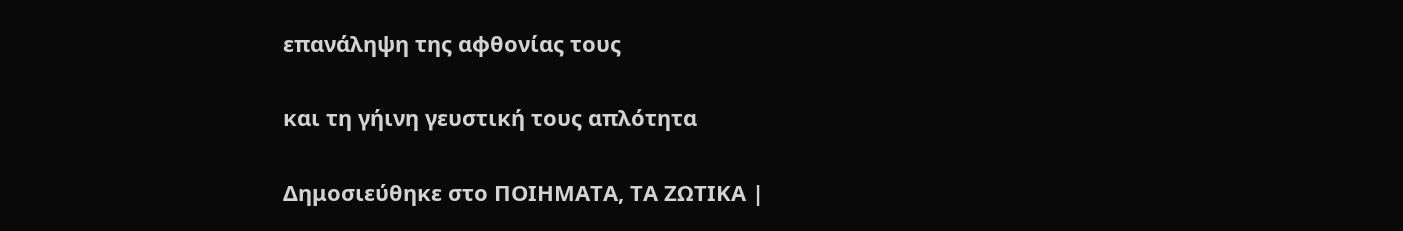επανάληψη της αφθονίας τους

και τη γήινη γευστική τους απλότητα

Δημοσιεύθηκε στο ΠΟΙΗΜΑΤΑ, ΤΑ ΖΩΤΙΚΑ |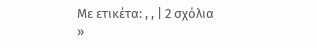Με ετικέτα: , , | 2 σχόλια »